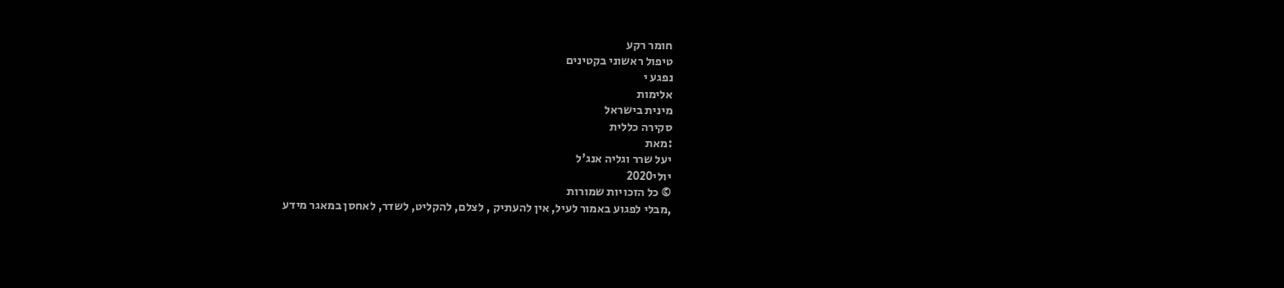חומר רקע
טיפול ראשוני בקטינים
נפגע י
אלימות
מינית בישראל
סקירה כללית
:מאת
יעל שרר וגליה אנג'ל
יולי2020
© כל הזכויות שמורות
,מבלי לפגוע באמור לעיל, אין להעתיק , לצלם, להקליט, לשדר, לאחסן במאגר מידע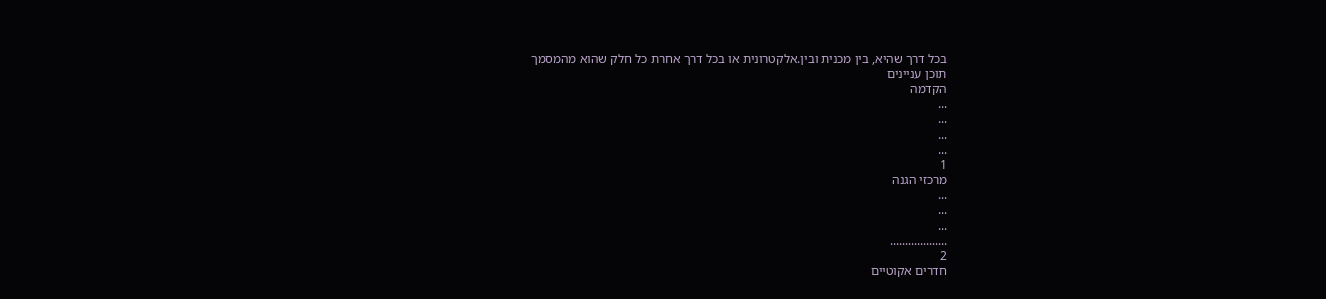בכל דרך שהיא, בין מכנית ובין.אלקטרונית או בכל דרך אחרת כל חלק שהוא מהמסמך
תוכן עניינים
הקדמה
...
...
...
...
1
מרכזי הגנה
...
...
...
...................
2
חדרים אקוטיים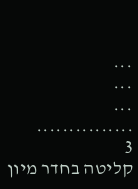...
...
...
...............
3
קליטה בחדר מיון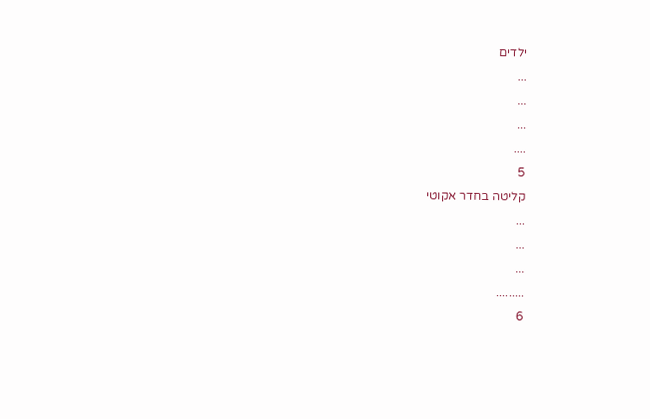ילדים
...
...
...
....
5
קליטה בחדר אקוטי
...
...
...
.........
6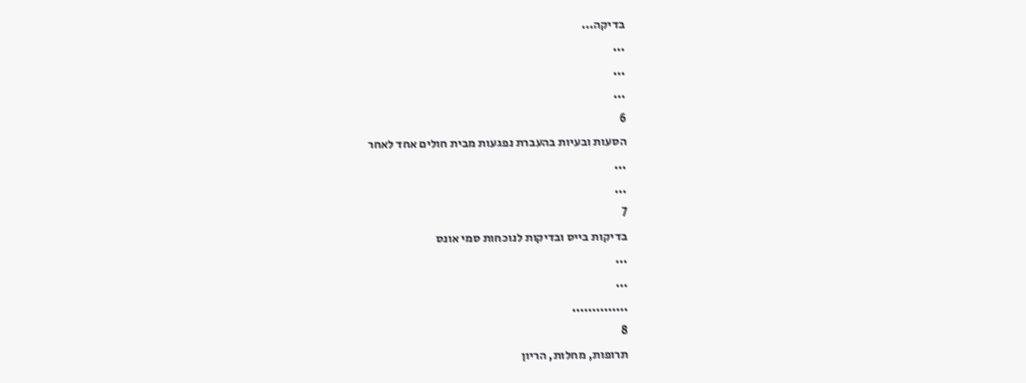בדיקה...
...
...
...
6
הסעות ובעיות בהעברת נפגעות מבית חולים אחד לאחר
...
...
7
בדיקות בייס ובדיקות לנוכחות סמי אונס
...
...
..............
8
תרופות, מחלות, הריון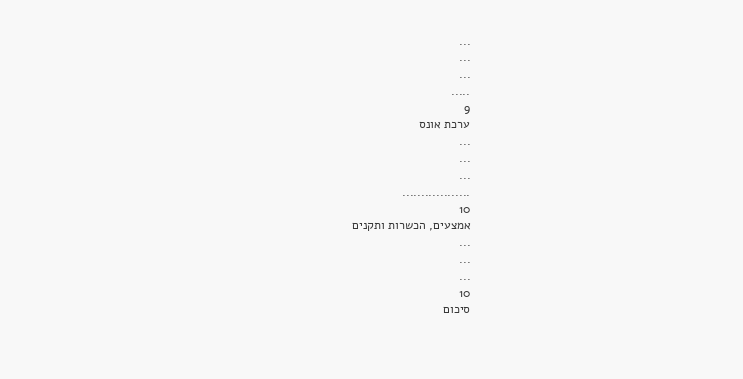...
...
...
.....
9
ערכת אונס
...
...
...
..................
10
אמצעים, הכשרות ותקנים
...
...
...
10
סיכום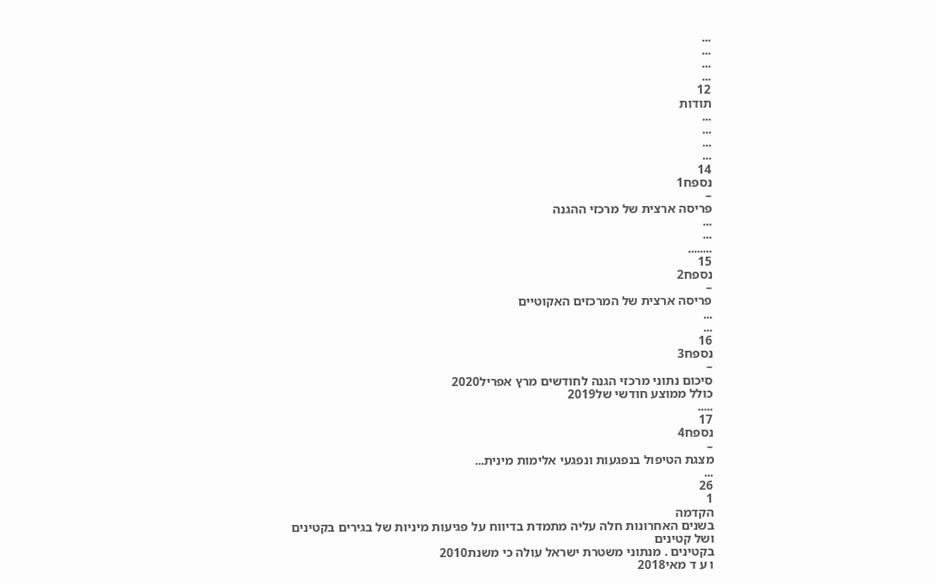...
...
...
...
12
תודות
...
...
...
...
14
נספח1
–
פריסה ארצית של מרכזי ההגנה
...
...
........
15
נספח2
–
פריסה ארצית של המרכזים האקוטיים
...
...
16
נספח3
–
סיכום נתוני מרכזי הגנה לחודשים מרץ אפריל2020
כולל ממוצע חודשי של2019
.....
17
נספח4
–
מצגת הטיפול בנפגעות ונפגעי אלימות מינית...
...
26
1
הקדמה
בשנים האחרונות חלה עליה מתמדת בדיווח על פגיעות מיניות של בגירים בקטינים
ושל קטינים
בקטינים . מנתוני משטרת ישראל עולה כי משנת2010
ו ע ד מאי2018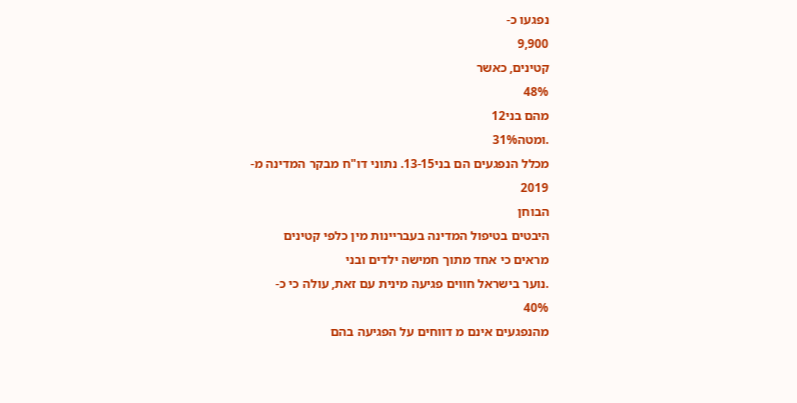נפגעו כ-
9,900
קטינים, כאשר
48%
מהם בני12
.ומטה31%
מכלל הנפגעים הם בני13-15. נתוני דו"ח מבקר המדינה מ-
2019
הבוחן
היבטים בטיפול המדינה בעבריינות מין כלפי קטינים
מראים כי אחד מתוך חמישה ילדים ובני
.נוער בישראל חווים פגיעה מינית עם זאת, עולה כי כ-
40%
מהנפגעים אינם מ דווחים על הפגיעה בהם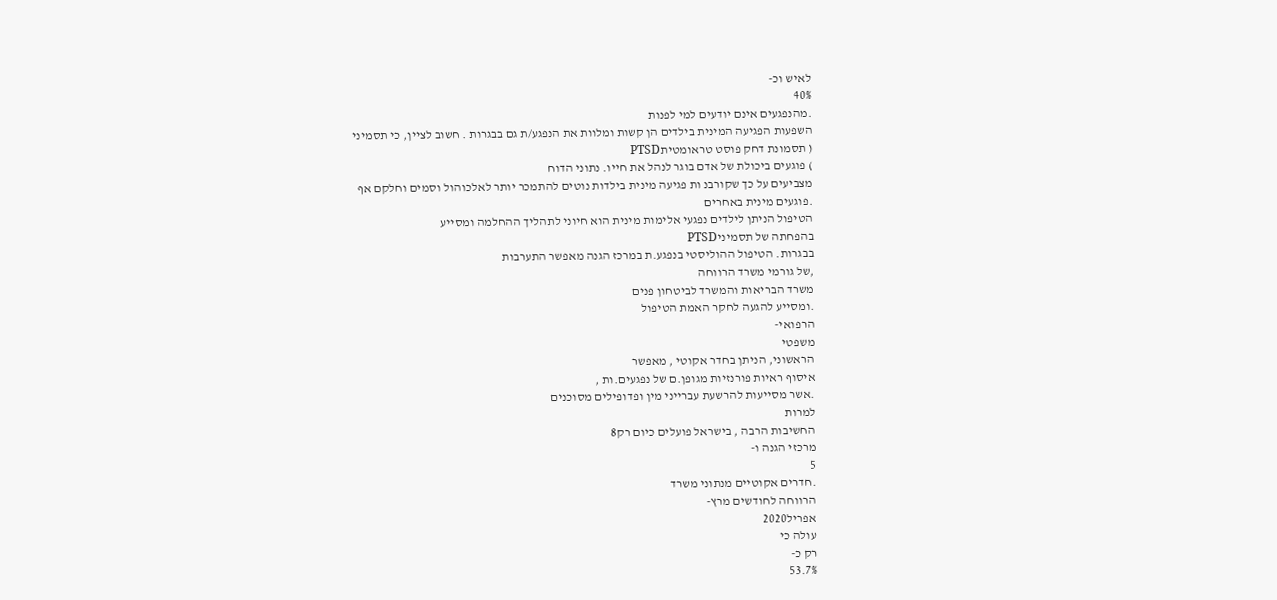לאיש וכ-
40%
.מהנפגעים אינם יודעים למי לפנות
השפעות הפגיעה המינית בילדים הן קשות ומלוות את הנפגע/ת גם בבגרות . חשוב לציין, כי תסמיני
( תסמונת דחק פוסט טראומטיתPTSD
) פוגעים ביכולת של אדם בוגר לנהל את חייו. נתוני הדוח
מצביעים על כך שקורבנ ות פגיעה מינית בילדות נוטים להתמכר יותר לאלכוהול וסמים וחלקם אף
.פוגעים מינית באחרים
הטיפול הניתן לילדים נפגעי אלימות מינית הוא חיוני לתהליך ההחלמה ומסייע
בהפחתה של תסמיניPTSD
בבגרות. הטיפול ההוליסטי בנפגע.ת במרכז הגנה מאפשר התערבות
,של גורמי משרד הרווחה
משרד הבריאות והמשרד לביטחון פנים
.ומסייע להגעה לחקר האמת הטיפול
הרפואי-
משפטי
הראשוני, הניתן בחדר אקוטי , מאפשר
איסוף ראיות פורנזיות מגופן.ם של נפגעים.ות ,
.אשר מסייעות להרשעת עברייני מין ופדופילים מסוכנים
למרות
החשיבות הרבה , בישראל פועלים כיום רק8
מרכזי הגנה ו-
5
.חדרים אקוטיים מנתוני משרד
הרווחה לחודשים מרץ-
אפריל2020
עולה כי
רק כ-
53.7%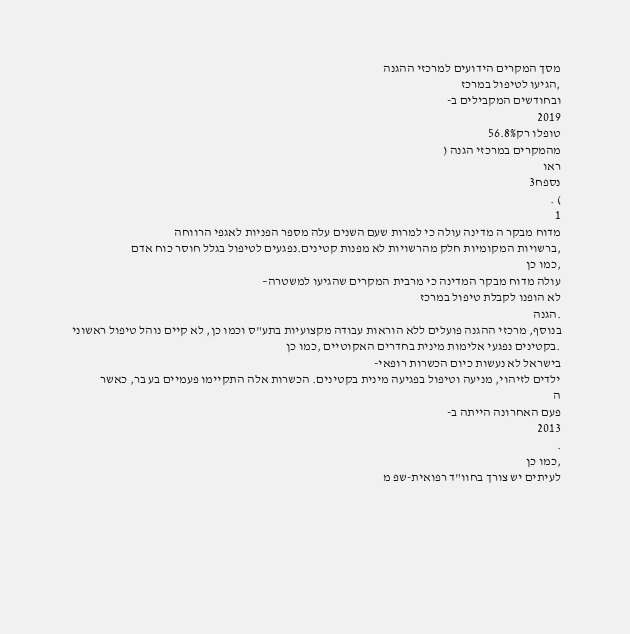מסך המקרים הידועים למרכזי ההגנה
,הגיעו לטיפול במרכז
ובחודשים המקבילים ב-
2019
טופלו רק56.8%
מהמקרים במרכזי הגנה (
ראו
נספח3
) .
1
מדוח מבקר ה מדינה עולה כי למרות שעם השנים עלה מספר הפניות לאגפי הרווחה
,ברשויות המקומיות חלק מהרשויות לא מפנות קטינים.נפגעים לטיפול בגלל חוסר כוח אדם
,כמו כן
עולה מדוח מבקר המדינה כי מרבית המקרים שהגיעו למשטרה–
לא הופנו לקבלת טיפול במרכז
.הגנה
בנוסף, מרכזי ההגנה פועלים ללא הוראות עבודה מקצועיות בתע"ס וכמו כן, לא קיים נוהל טיפול ראשוני
.בקטינים נפגעי אלימות מינית בחדרים האקוטיים ,כמו כן
בישראל לא נעשות כיום הכשרות רופאי-
ילדים לזיהוי, מניעה וטיפול בפגיעה מינית בקטינים. הכשרות אלה התקיימו פעמיים בע בר, כאשר
ה
פעם האחרונה הייתה ב-
2013
.
,כמו כן
לעיתים יש צורך בחוו"ד רפואית-שפ מ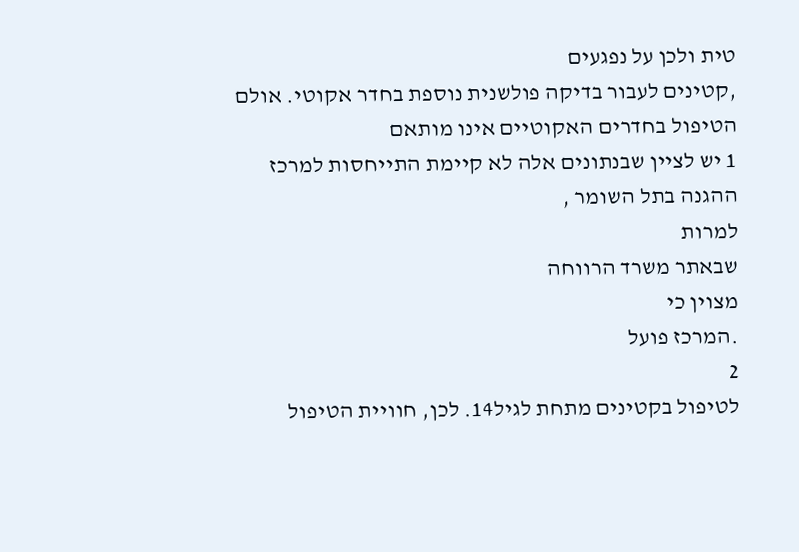טית ולכן על נפגעים
,קטינים לעבור בדיקה פולשנית נוספת בחדר אקוטי. אולם הטיפול בחדרים האקוטיים אינו מותאם
1 יש לציין שבנתונים אלה לא קיימת התייחסות למרכז ההגנה בתל השומר ,
למרות
שבאתר משרד הרווחה
מצוין כי
.המרכז פועל
2
לטיפול בקטינים מתחת לגיל14. לכן, חוויית הטיפול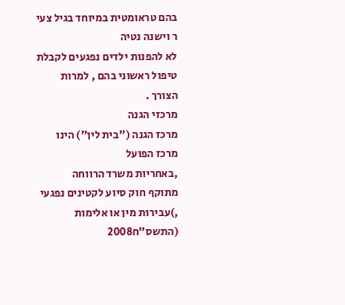בהם טראומטית במיוחד בגיל צעי ר וישנה נטיה
לא להפנות ילדים נפגעים לקבלת טיפול ראשוני בהם , למרות הצורך .
מרכזי הגנה
מרכז הגנה ("בית לין") הינו מרכז הפועל
,באחריות משרד הרווחה
מתוקף חוק סיוע לקטינים נפגעי
,)עבירות מין או אלימות (התשס"ח2008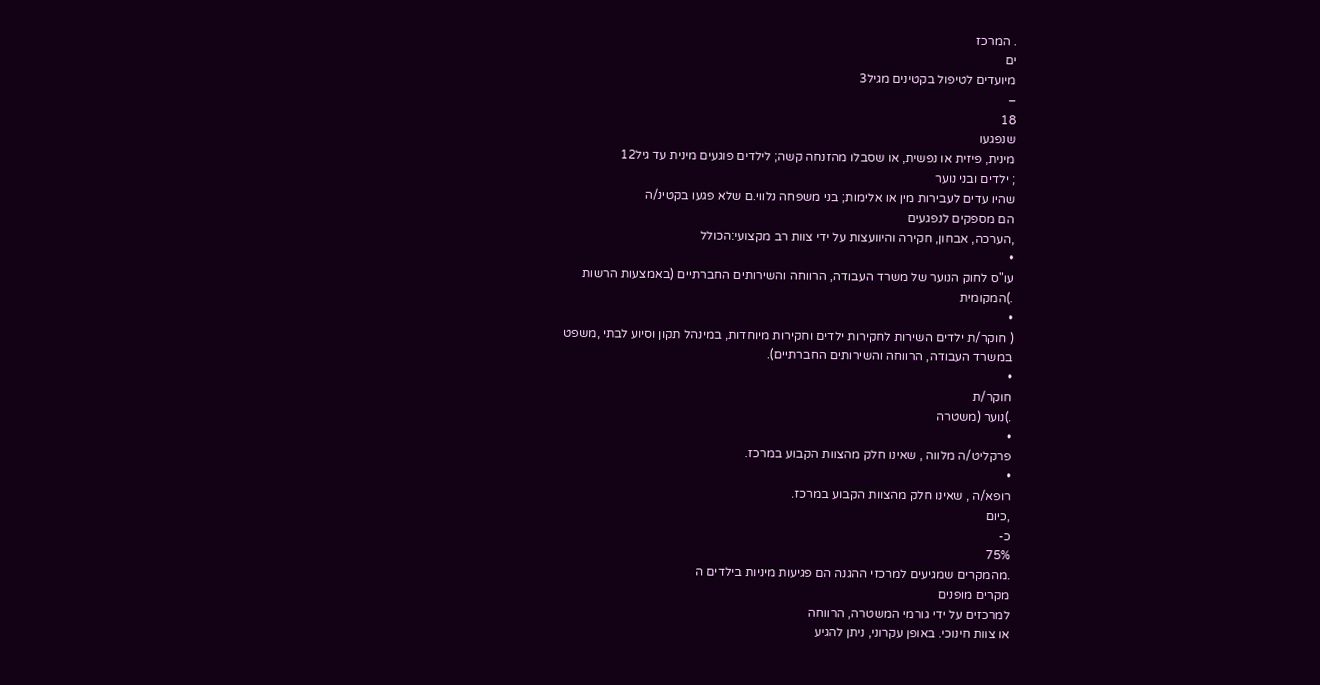. המרכז
ים
מיועדים לטיפול בקטינים מגיל3
–
18
שנפגעו
מינית, פיזית או נפשית, או שסבלו מהזנחה קשה; לילדים פוגעים מינית עד גיל12
; ילדים ובני נוער
שהיו עדים לעבירות מין או אלימות; בני משפחה נלווי.ם שלא פגעו בקטינ/ה
הם מספקים לנפגעים
,הערכה, אבחון, חקירה והיוועצות על ידי צוות רב מקצועי:הכולל
•
עו"ס לחוק הנוער של משרד העבודה, הרווחה והשירותים החברתיים (באמצעות הרשות
.)המקומית
•
( חוקר/ת ילדים השירות לחקירות ילדים וחקירות מיוחדות, במינהל תקון וסיוע לבתי ,משפט
במשרד העבודה, הרווחה והשירותים החברתיים).
•
חוקר/ת
.)נוער (משטרה
•
פרקליט/ה מלווה , שאינו חלק מהצוות הקבוע במרכז.
•
רופא/ה , שאינו חלק מהצוות הקבוע במרכז.
,כיום
כ-
75%
.מהמקרים שמגיעים למרכזי ההגנה הם פגיעות מיניות בילדים ה
מקרים מופנים
למרכזים על ידי גורמי המשטרה, הרווחה
או צוות חינוכי. באופן עקרוני, ניתן להגיע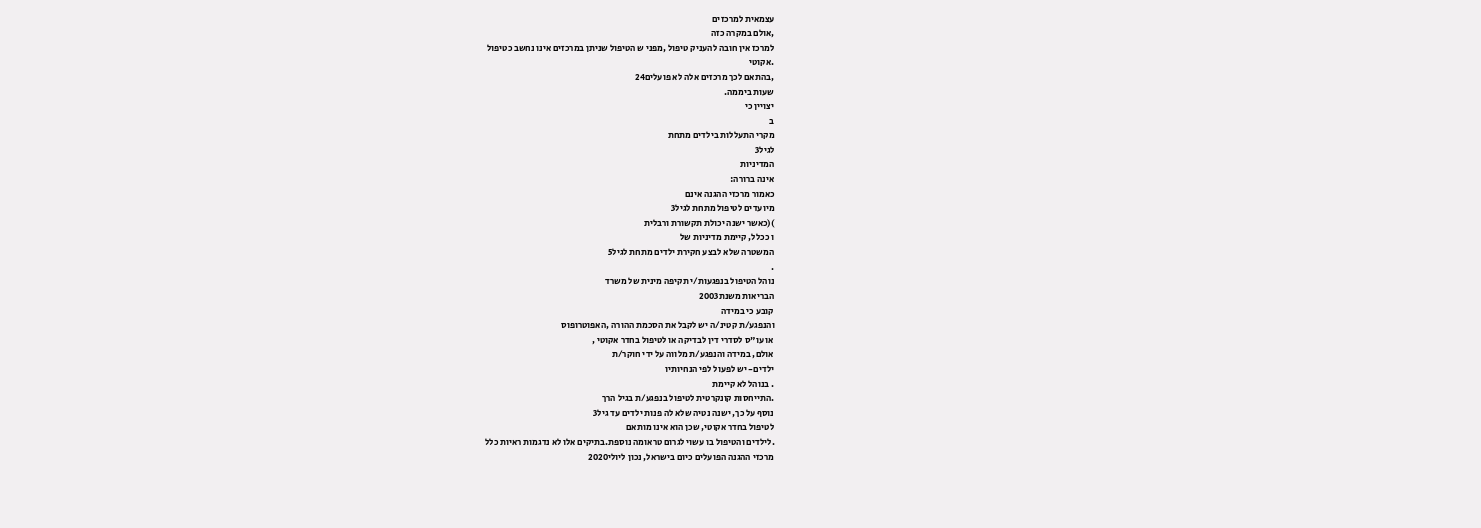עצמאית למרכזים
,אולם במקרה כזה
למרכז אין חובה להעניק טיפול ,מפני ש הטיפול שניתן במרכזים אינו נחשב כטיפול
.אקוטי
,בהתאם לכך מרכזים אלה לא פועלים24
שעות ביממה.
יצויין כי
ב
מקרי התעללות בילדים מתחת
לגיל3
המדיניות
אינה ברורה:
כאמור מרכזי ההגנה אינם
מיועדים לטיפול מתחת לגיל3
)(כאשר ישנה יכולת תקשורת ורבלית
ו ככלל, קיימת מדיניות של
המשטרה שלא לבצע חקירת ילדים מתחת לגיל5
.
נוהל הטיפול בנפגעות/י תקיפה מינית של משרד
הבריאות משנת2003
קובע כי במידה
והנפגע/ת קטינ/ה יש לקבל את הסכמת ההורה ,האפוטרופוס
או עו"ס לסדרי דין לבדיקה או לטיפול בחדר אקוטי ,
אולם, במידה והנפגע/ת מלווה על ידי חוקר/ת
ילדים- יש לפעול לפי הנחיותיו
. בנוהל לא קיימת
.התייחסות קונקרטית לטיפול בנפגע/ת בגיל הרך
נוסף על כך, ישנה נטיה שלא לה פנות ילדים עד גיל3
לטיפול בחדר אקוטי, שכן הוא אינו מותאם
.לילדים והטיפול בו עשוי לגרום טראומה נוספת.בתיקים אלו לא נדגמות ראיות כלל
מרכזי ההגנה הפועלים כיום בישראל, נכון ליולי2020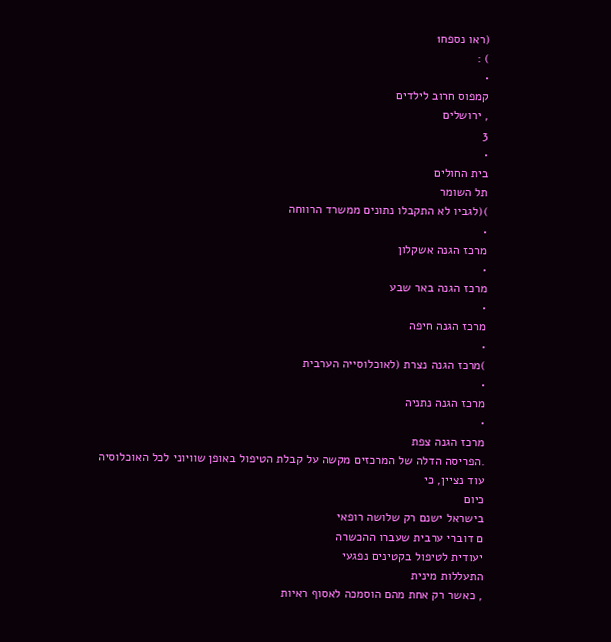(ראו נספח1
) :
•
קמפוס חרוב לילדים
, ירושלים
3
•
בית החולים
תל השומר
)(לגביו לא התקבלו נתונים ממשרד הרווחה
•
מרכז הגנה אשקלון
•
מרכז הגנה באר שבע
•
מרכז הגנה חיפה
•
)מרכז הגנה נצרת (לאוכלוסייה הערבית
•
מרכז הגנה נתניה
•
מרכז הגנה צפת
.הפריסה הדלה של המרכזים מקשה על קבלת הטיפול באופן שוויוני לכל האוכלוסיה
עוד נציין, כי
כיום
בישראל ישנם רק שלושה רופאי
ם דוברי ערבית שעברו ההכשרה
יעודית לטיפול בקטינים נפגעי
התעללות מינית
, כאשר רק אחת מהם הוסמכה לאסוף ראיות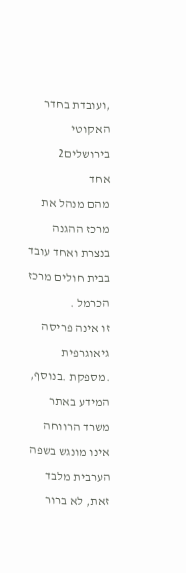,ועובדת בחדר האקוטי בירושלים2
אחד
מהם מנהל את מרכז ההגנה בנצרת ואחד עובד בבית חולים מרכז הכרמל .
זו אינה פריסה גיאוגרפית
.מספקת .בנוסף, המידע באתר משרד הרווחה אינו מונגש בשפה הערבית מלבד זאת, לא ברור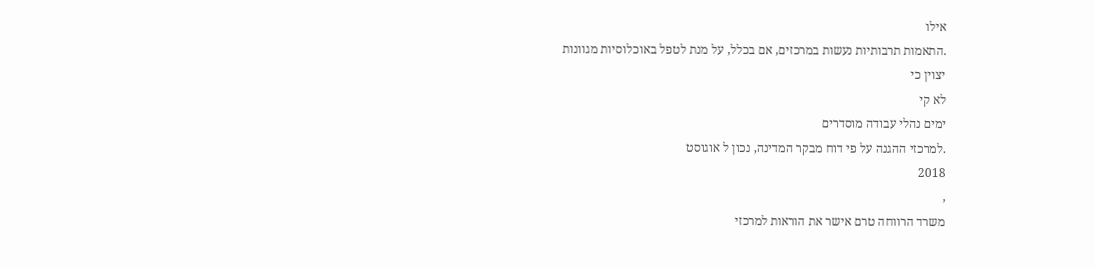אילו
.התאמות תרבותיות נעשות במרכזים, אם בכלל, על מנת לטפל באוכלוסיות מגוונות
יצוין כי
לא קי
ימים נהלי עבודה מוסדרים
.למרכזי ההגנה על פי דוח מבקר המדינה, נכון ל אוגוסט
2018
,
משרד הרווחה טרם אישר את הוראות למרכזי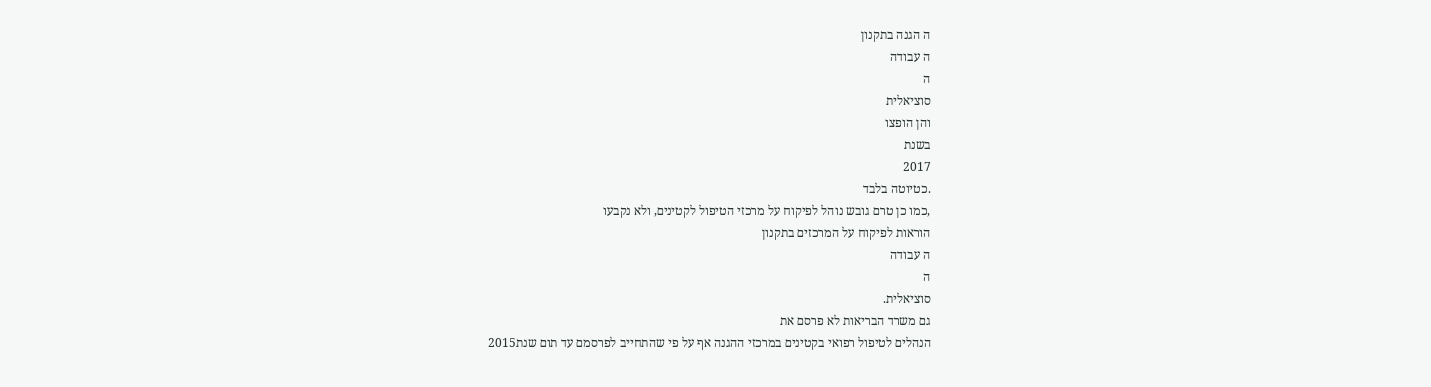ה הגנה בתקנון
ה עבודה
ה
סוציאלית
והן הופצו
בשנת
2017
.כטיוטה בלבד
,כמו כן טרם גובש נוהל לפיקוח על מרכזי הטיפול לקטינים, ולא נקבעו
הוראות לפיקוח על המרכזים בתקנון
ה עבודה
ה
סוציאלית.
גם משרד הבריאות לא פרסם את
הנהלים לטיפול רפואי בקטינים במרכזי ההגנה אף על פי שהתחייב לפרסמם עד תום שנת2015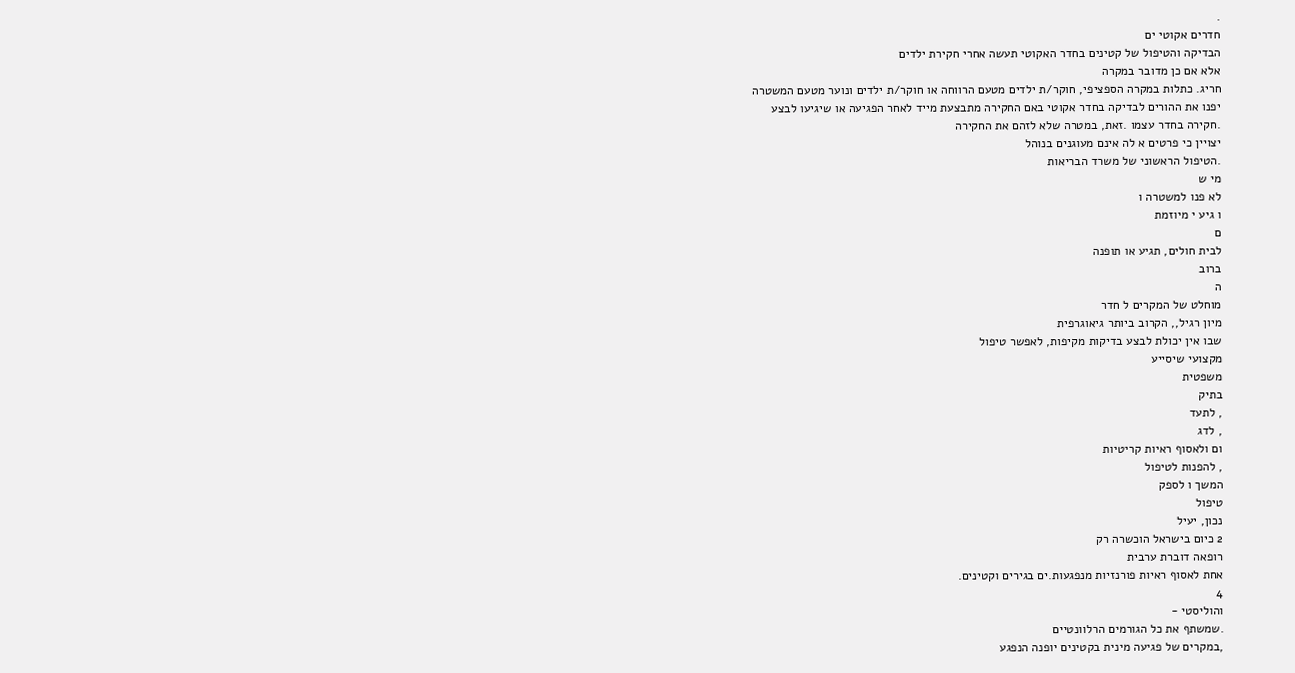.
חדרים אקוטי ים
הבדיקה והטיפול של קטינים בחדר האקוטי תעשה אחרי חקירת ילדים
אלא אם כן מדובר במקרה
חריג. כתלות במקרה הספציפי, חוקר/ת ילדים מטעם הרווחה או חוקר/ת ילדים ונוער מטעם המשטרה
יפנו את ההורים לבדיקה בחדר אקוטי באם החקירה מתבצעת מייד לאחר הפגיעה או שיגיעו לבצע
.חקירה בחדר עצמו .זאת, במטרה שלא לזהם את החקירה
יצויין כי פרטים א לה אינם מעוגנים בנוהל
.הטיפול הראשוני של משרד הבריאות
מי ש
לא פנו למשטרה ו
ו גיע י מיוזמת
ם
לבית חולים, תגיע או תופנה
ברוב
ה
מוחלט של המקרים ל חדר
מיון רגיל,, הקרוב ביותר גיאוגרפית
שבו אין יכולת לבצע בדיקות מקיפות, לאפשר טיפול
מקצועי שיסייע
משפטית
בתיק
, לתעד
, לדג
ום ולאסוף ראיות קריטיות
, להפנות לטיפול
המשך ו לספק
טיפול
נכון, יעיל
2 כיום בישראל הוכשרה רק
רופאה דוברת ערבית
אחת לאסוף ראיות פורנזיות מנפגעות.ים בגירים וקטינים.
4
והוליסטי -
.שמשתף את כל הגורמים הרלוונטיים
,במקרים של פגיעה מינית בקטינים יופנה הנפגע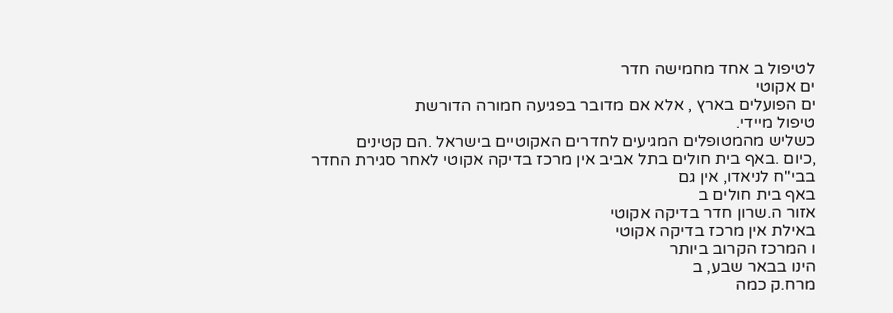לטיפול ב אחד מחמישה חדר
ים אקוטי
ים הפועלים בארץ , אלא אם מדובר בפגיעה חמורה הדורשת
טיפול מיידי.
כשליש מהמטופלים המגיעים לחדרים האקוטיים בישראל .הם קטינים
,כיום .באף בית חולים בתל אביב אין מרכז בדיקה אקוטי לאחר סגירת החדר בבי"ח לניאדו, אין גם
באף בית חולים ב
אזור ה.שרון חדר בדיקה אקוטי
באילת אין מרכז בדיקה אקוטי
ו המרכז הקרוב ביותר
הינו בבאר שבע, ב
מרח.ק כמה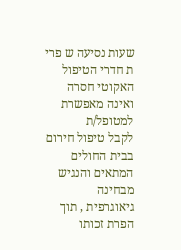שעות נסיעה ש פרי ת חדרי הטיפול האקוטי חסרה ואינה מאפשרת
למטופל/ת
לקבל טיפול חירום בבית החולים המתאים והנגיש מבחינה
גיאוגרפית , תוך הפרת זכותו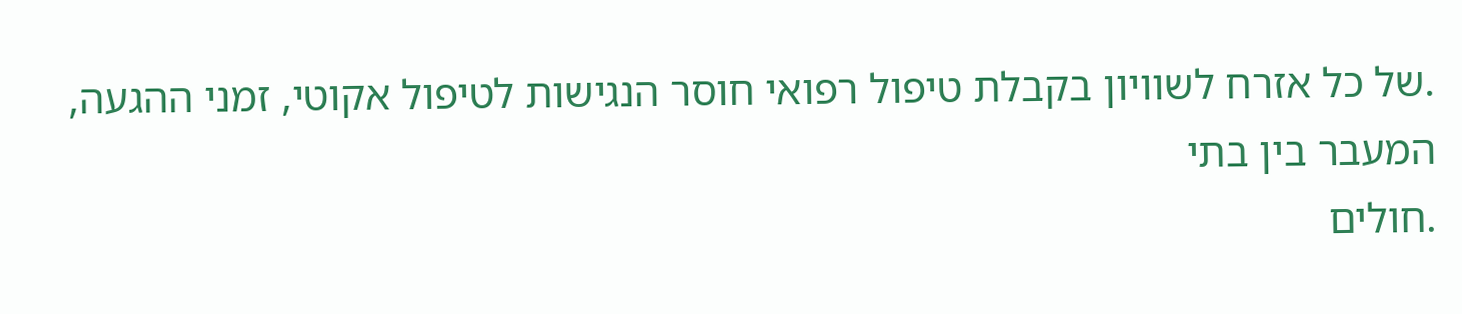.של כל אזרח לשוויון בקבלת טיפול רפואי חוסר הנגישות לטיפול אקוטי, זמני ההגעה, המעבר בין בתי
.חולים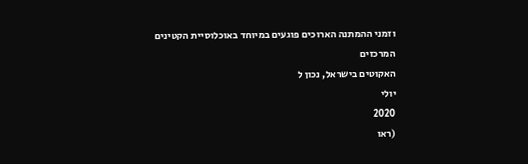וזמני ההמתנה הארוכים פוגעים במיוחד באוכלוסיית הקטינים
המרכזים
האקוטים בישראל, נכון ל
יולי
2020
(ראו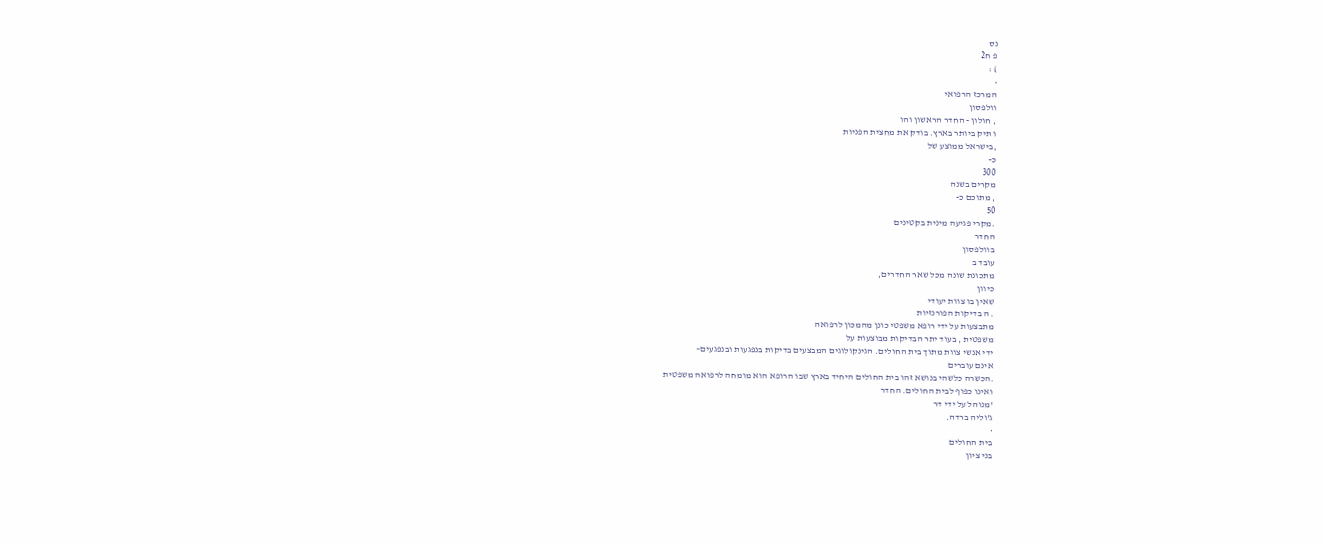נס
פ ח2
) :
•
המרכז הרפואי
וולפסון
, חולון - החדר הראשון והו
ו תיק ביותר בארץ. בודק את מחצית הפניות
,בישראל ממוצע של
כ-
300
מקרים בשנה
, מתוכם כ-
50
.מקרי פגיעה מינית בקטינים
החדר
בוולפסון
עובד ב
מתכונת שונה מכל שאר החדרים,
כיוון
שאין בו צוות יעודי
. ה בדיקות הפורנזיות
מתבצעות על ידי רופא משפטי כונן מהמכון לרפואה
משפטית , בעוד יתר הבדיקות מבוצעות על
ידי אנשי צוות מתוך בית החולים. הגינקולוגים המבצעים בדיקות בנפגעות ובנפגעים–
אינם עוברים
.הכשרה כלשהי בנושא זהו בית החולים היחיד בארץ שבו הרופא הוא מומחה לרפואה משפטית
ואינו כפוף לבית החולים. החדר
'מנוהל על ידי דר
ג'וליה ברדה.
•
בית החולים
בני ציון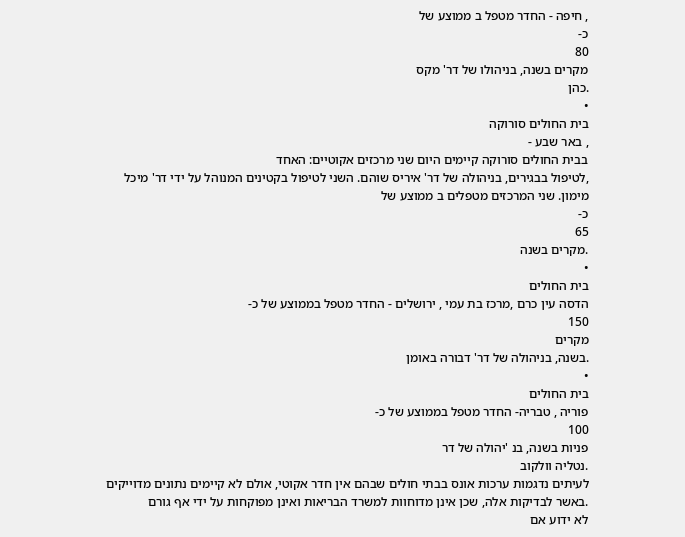, חיפה - החדר מטפל ב ממוצע של
כ-
80
מקרים בשנה, בניהולו של דר' מקס
.כהן
•
בית החולים סורוקה
, באר שבע -
בבית החולים סורוקה קיימים היום שני מרכזים אקוטיים: האחד
,לטיפול בבגירים, בניהולה של דר' איריס שוהם. השני לטיפול בקטינים המנוהל על ידי דר' מיכל
מימון. שני המרכזים מטפלים ב ממוצע של
כ-
65
.מקרים בשנה
•
בית החולים
הדסה עין כרם ,מרכז בת עמי , ירושלים - החדר מטפל בממוצע של כ-
150
מקרים
.בשנה, בניהולה של דר' דבורה באומן
•
בית החולים
פוריה , טבריה- החדר מטפל בממוצע של כ-
100
פניות בשנה, בנ 'יהולה של דר
.נטליה וולקוב
לעיתים נדגמות ערכות אונס בבתי חולים שבהם אין חדר אקוטי, אולם לא קיימים נתונים מדוייקים
.באשר לבדיקות אלה, שכן אינן מדוחוות למשרד הבריאות ואינן מפוקחות על ידי אף גורם
לא ידוע אם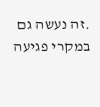.זה נעשה גם במקרי פגיעה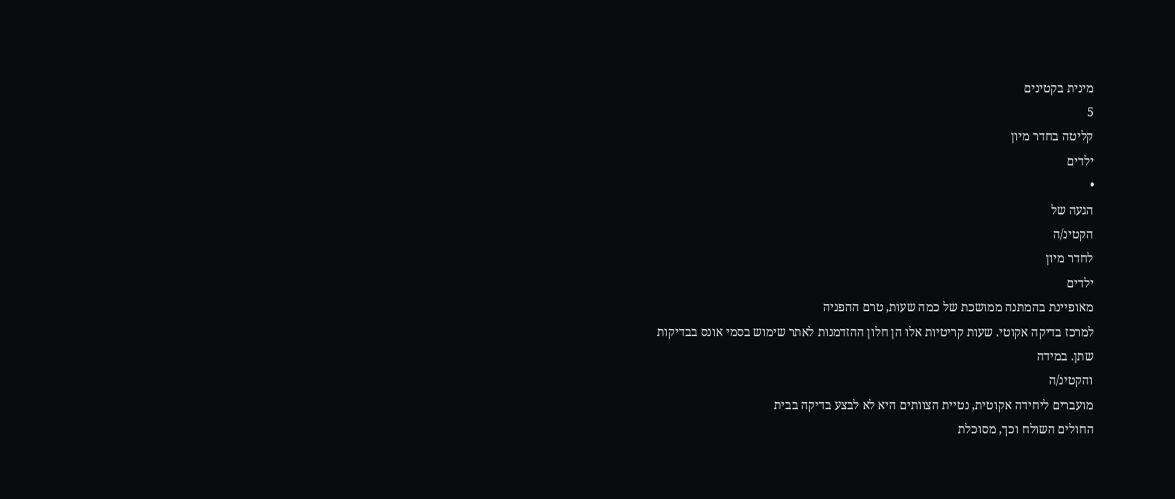מינית בקטינים
5
קליטה בחדר מיון
ילדים
•
הגעה של
הקטינ/ה
לחדר מיון
ילדים
מאופיינת בהמתנה ממושכת של כמה שעות, טרם ההפניה
למרכז בדיקה אקוטי. שעות קריטיות אלו הן חלון ההזדמנות לאתר שימוש בסמי אונס בבדיקות
שתן. במידה
והקטינ/ה
מועברים ליחידה אקוטית, נטיית הצוותים היא לא לבצע בדיקה בבית
החולים השולח וכך, מסוכלת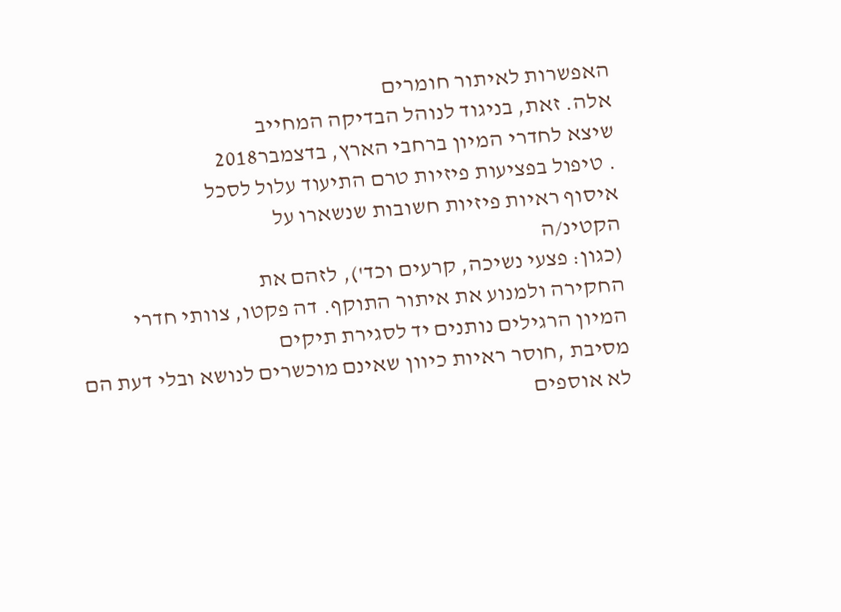האפשרות לאיתור חומרים
אלה. זאת, בניגוד לנוהל הבדיקה המחייב
שיצא לחדרי המיון ברחבי הארץ, בדצמבר2018
. טיפול בפציעות פיזיות טרם התיעוד עלול לסכל
איסוף ראיות פיזיות חשובות שנשארו על
הקטינ/ה
(כגון: פצעי נשיכה, קרעים וכד'), לזהם את
החקירה ולמנוע את איתור התוקף. דה פקטו, צוותי חדרי המיון הרגילים נותנים יד לסגירת תיקים
מסיבת ,חוסר ראיות כיוון שאינם מוכשרים לנושא ובלי דעת הם לא אוספים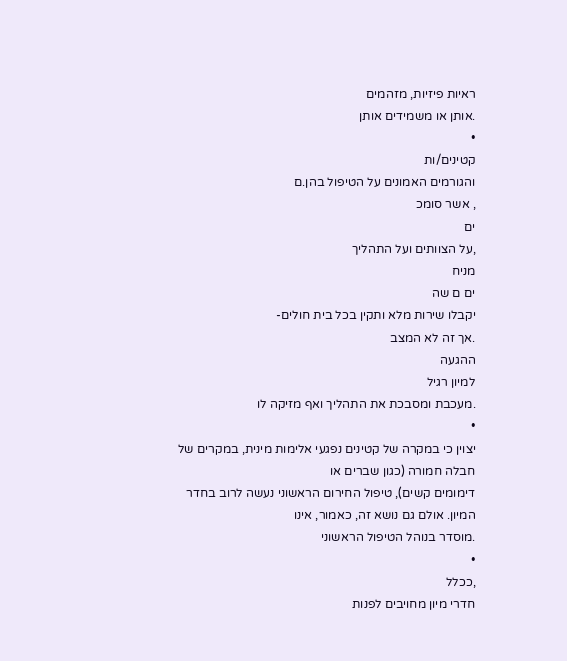ראיות פיזיות, מזהמים
.אותן או משמידים אותן
•
קטינים/ות
והגורמים האמונים על הטיפול בהן.ם
, אשר סומכ
ים
,על הצוותים ועל התהליך
מניח
ים ם שה
יקבלו שירות מלא ותקין בכל בית חולים-
.אך זה לא המצב
ההגעה
למיון רגיל
.מעכבת ומסבכת את התהליך ואף מזיקה לו
•
יצוין כי במקרה של קטינים נפגעי אלימות מינית, במקרים של חבלה חמורה (כגון שברים או
דימומים קשים), טיפול החירום הראשוני נעשה לרוב בחדר המיון. אולם גם נושא זה, כאמור, אינו
.מוסדר בנוהל הטיפול הראשוני
•
,ככלל
חדרי מיון מחויבים לפנות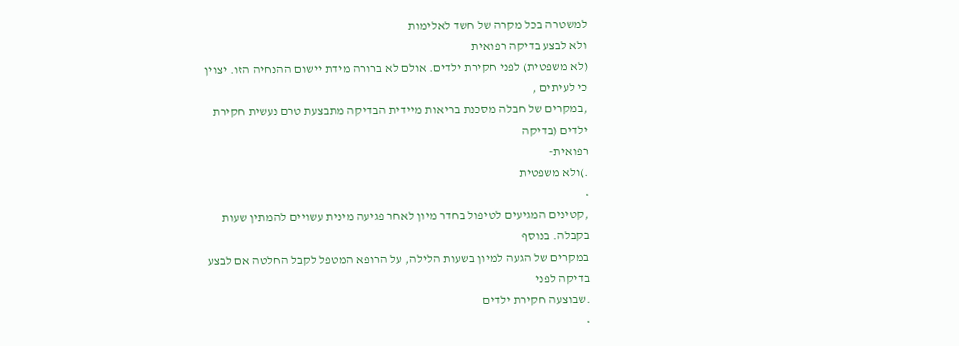למשטרה בכל מקרה של חשד לאלימות
ולא לבצע בדיקה רפואית
(לא משפטית) לפני חקירת ילדים. אולם לא ברורה מידת יישום ההנחיה הזו. יצוין כי לעיתים ,
,במקרים של חבלה מסכנת בריאות מיידית הבדיקה מתבצעת טרם נעשית חקירת ילדים (בדיקה
רפואית-
.)ולא משפטית
•
,קטינים המגיעים לטיפול בחדר מיון לאחר פגיעה מינית עשויים להמתין שעות בקבלה. בנוסף
במקרים של הגעה למיון בשעות הלילה, על הרופא המטפל לקבל החלטה אם לבצע בדיקה לפני
.שבוצעה חקירת ילדים
•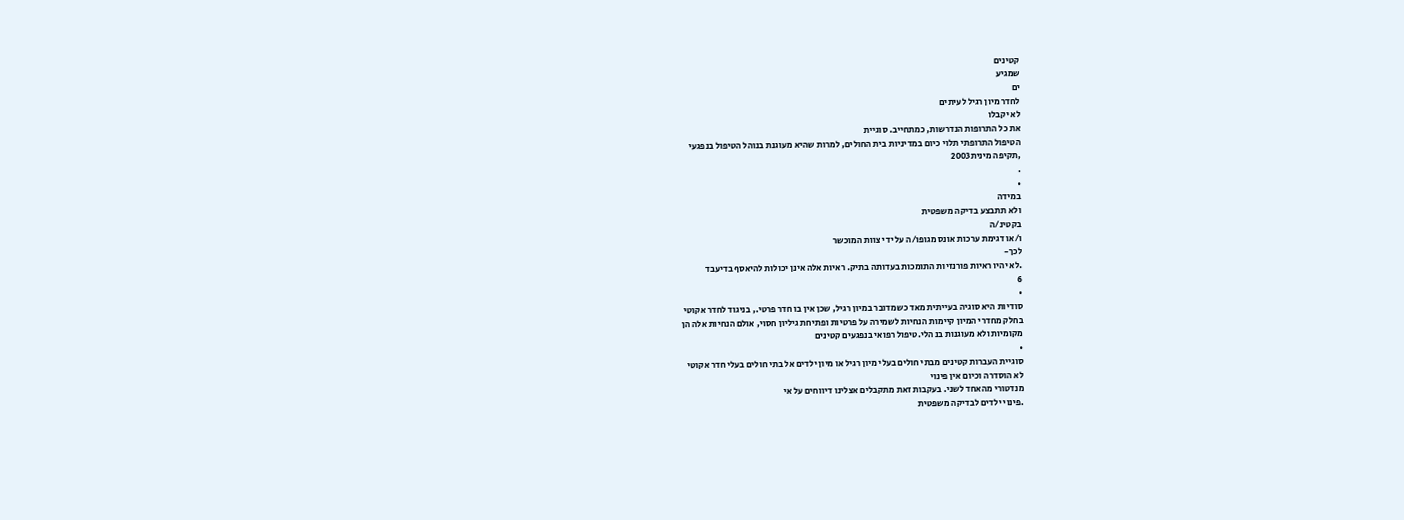קטינים
שמגיע
ים
לחדר מיון רגיל לעיתים
לא יקבלו
את כל התרופות הנדרשות, כמתחייב. סוגיית
הטיפול התרופתי תלוי כיום במדיניות בית החולים, למרות שהיא מעוגנת בנוהל הטיפול בנפגעי
,תקיפה מינית2003
.
•
במידה
ולא תתבצע בדיקה משפטית
בקטינ/ה
ו/או דגימת ערכות אונס מגופו/ה על ידי צוות המוכשר
לכך-
.לא יהיו ראיות פורנזיות התומכות בעדותה בתיק. ראיות אלה אינן יכולות להיאסף בדיעבד
6
•
סודיות היא סוגיה בעייתית מאד כשמדובר במיון רגיל, שכן אין בו חדר פרטי., בניגוד לחדר אקוטי
בחלק מחדרי המיון קיימות הנחיות לשמירה על פרטיות ופתיחת גיליון חסוי, אולם הנחיות אלה הן
מקומיות ולא מעוגנות בנ הלי.טיפול רפואי בנפגעים קטינים
•
סוגיית העברות קטינים מבתי חולים בעלי מיון רגיל או מיון ילדים אל בתי חולים בעלי חדר אקוטי
לא הוסדרה וכיום אין פינוי
מנדטורי מהאחד לשני. בעקבות זאת מתקבלים אצלינו דיווחים על אי
.פינוי ילדים לבדיקה משפטית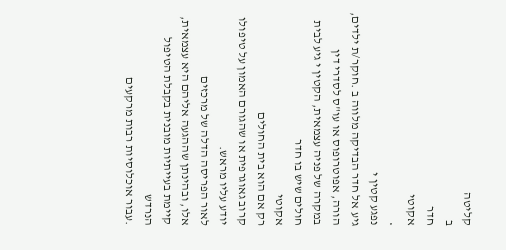קליטה
ב
חדר
אקוטי
•
נפגע קטין י
גיע אל חדר הבדיקה מלווה ב .חוקר/ת ילדים, הורה, אפוטרופוס או עו"ס לסדרי דין
במקרה של פניה עצמאית, הקטין י גיע לבית חולים שיש בו חדר
אקוטי
רק אם הוא בית החולים
קרוב גאוגרפית או שהגורם האמון על טיפולו יודע עליו מראש.
לאור הפריסה הדלה של מרכזים
אלו, ובהינתן שההגעה אליהם היא עצמאית, קיימת בעייתיות מובנית בקבלת הטיפול הנרדש
.עבור אוכלוסיות רבות מרקעים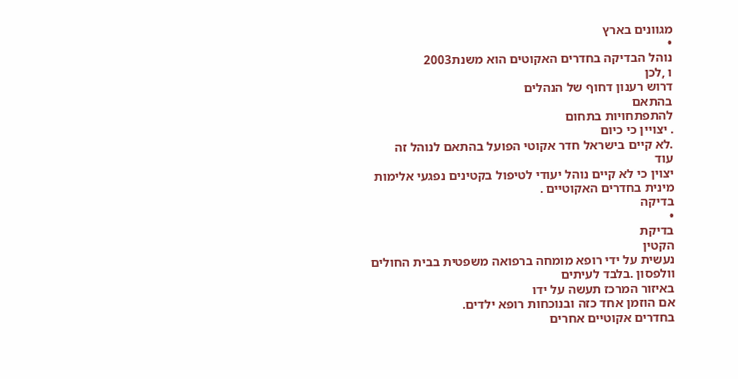מגוונים בארץ
•
נוהל הבדיקה בחדרים האקוטים הוא משנת2003
ו ,לכן
דרוש רענון דחוף של הנהלים
בהתאם
להתפתחויות בתחום
. יצויין כי כיום
.לא קיים בישראל חדר אקוטי הפועל בהתאם לנוהל זה
עוד
יצוין כי לא קיים נוהל יעודי לטיפול בקטינים נפגעי אלימות מינית בחדרים האקוטיים .
בדיקה
•
בדיקת
הקטין
נעשית על ידי רופא מומחה ברפואה משפטית בבית החולים וולפסון .בלבד לעיתים
באיזור המרכז תעשה על ידו
אם הוזמן אחד כזה ובנוכחות רופא ילדים.
בחדרים אקוטיים אחרים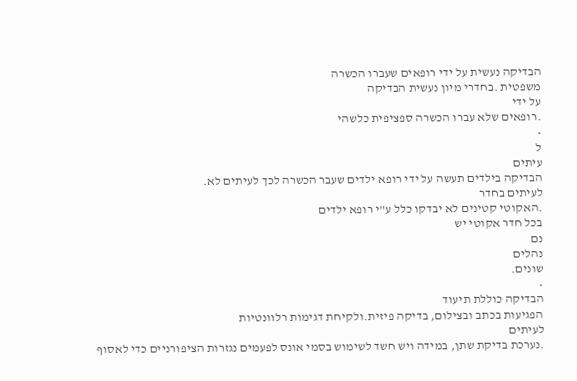הבדיקה נעשית על ידי רופאים שעברו הכשרה
משפטית .בחדרי מיון נעשית הבדיקה
על ידי
.רופאים שלא עברו הכשרה ספציפית כלשהי
•
ל
עיתים
הבדיקה בילדים תעשה על ידי רופא ילדים שעבר הכשרה לכך לעיתים לא.
לעיתים בחדר
.האקוטי קטינים לא יבדקו כלל ע"י רופא ילדים
בכל חדר אקוטי יש
נם
נהלים
שונים.
•
הבדיקה כוללת תיעוד
הפגיעות בכתב ובצילום, בדיקה פיזית.ולקיחת דגימות רלוונטיות
לעיתים
.נערכת בדיקת שתן, במידה ויש חשד לשימוש בסמי אונס לפעמים נגזרות הציפורניים כדי לאסוף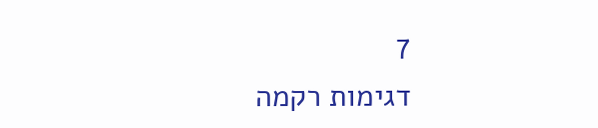7
דגימות רקמה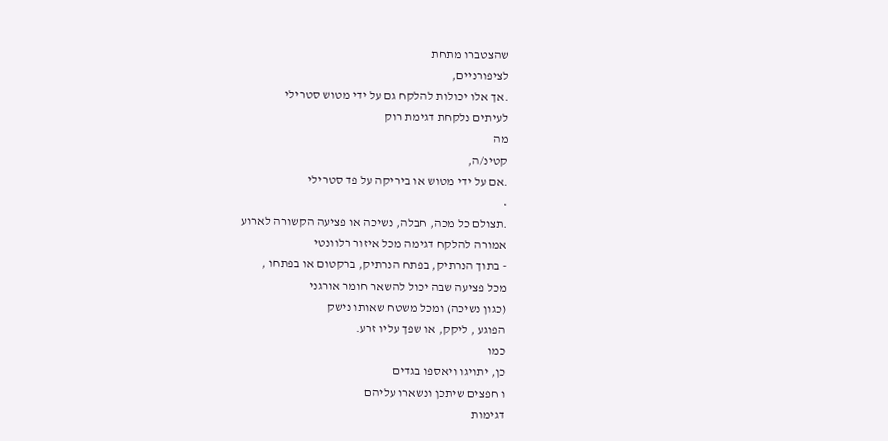שהצטברו מתחת
לציפורניים,
.אך אלו יכולות להלקח גם על ידי מטוש סטרילי
לעיתים נלקחת דגימת רוק
מה
קטינ/ה,
.אם על ידי מטוש או ביריקה על פד סטרילי
•
.תצולם כל מכה, חבלה, נשיכה או פציעה הקשורה לארוע
אמורה להלקח דגימה מכל איזור רלוונטי
- בתוך הנרתיק, בפתח הנרתיק, ברקטום או בפתחו ,
מכל פציעה שבה יכול להשאר חומר אורגני
(כגון נשיכה) ומכל משטח שאותו נישק
הפוגע , ליקק, או שפך עליו זרע.
כמו
כן, יתויגו ויאספו בגדים
ו חפצים שיתכן ונשארו עליהם
דגימות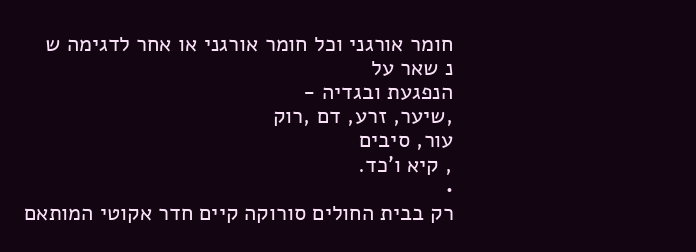חומר אורגני וכל חומר אורגני או אחר לדגימה ש
נ שאר על
הנפגעת ובגדיה -
,שיער, זרע, דם ,רוק
עור, סיבים
, קיא ו'כד.
•
רק בבית החולים סורוקה קיים חדר אקוטי המותאם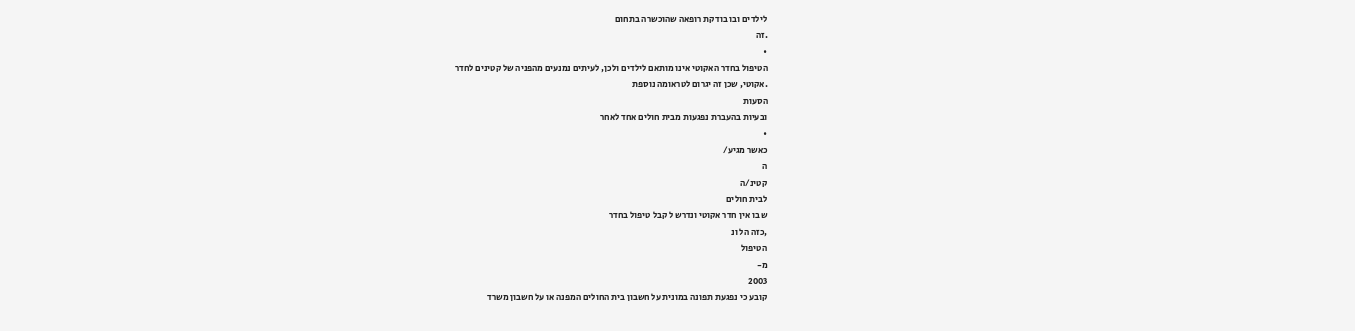לילדים ובו בודקת רופאה שהוכשרה בתחום
.זה
•
הטיפול בחדר האקוטי אינו מותאם לילדים ולכן, לעיתים נמנעים מהפניה של קטינים לחדר
.אקוטי, שכן זה יגרום לטראומה נוספת
הסעות
ובעיות בהעברת נפגעות מבית חולים אחד לאחר
•
כאשר מגיע/
ה
קטינ/ה
לבית חולים
ש בו אין חדר אקוטי ונדרש ל קבל טיפול בחדר
,כזה הל ונ
הטיפול
מ-
2003
קובע כי נפגעת תפונה במונית על חשבון בית החולים המפנה או על חשבון משרד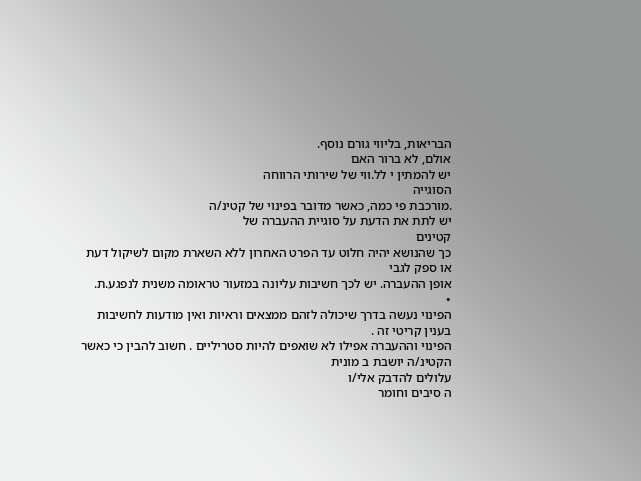הבריאות, בליווי גורם נוסף.
אולם, לא ברור האם
יש להמתין י לל.ווי של שירותי הרווחה
הסוגייה
.מורכבת פי כמה, כאשר מדובר בפינוי של קטינ/ה
יש לתת את הדעת על סוגיית ההעברה של
קטינים
כך שהנושא יהיה חלוט עד הפרט האחרון ללא השארת מקום לשיקול דעת או ספק לגבי
אופן ההעברה. יש לכך חשיבות עליונה במזעור טראומה משנית לנפגע.ת.
•
הפינוי נעשה בדרך שיכולה לזהם ממצאים וראיות ואין מודעות לחשיבות בענין קריטי זה .
הפינוי וההעברה אפילו לא שואפים להיות סטריליים . חשוב להבין כי כאשר
הקטינ/ה יושבת ב מונית
עלולים להדבק אלי/ו
ה סיבים וחומר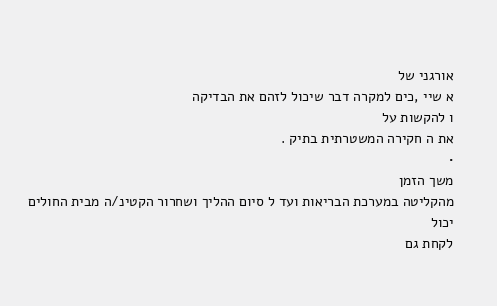אורגני של
א שיי ,כים למקרה דבר שיכול לזהם את הבדיקה
ו להקשות על
את ה חקירה המשטרתית בתיק .
•
משך הזמן
מהקליטה במערכת הבריאות ועד ל סיום ההליך ושחרור הקטינ/ה מבית החולים
יכול
לקחת גם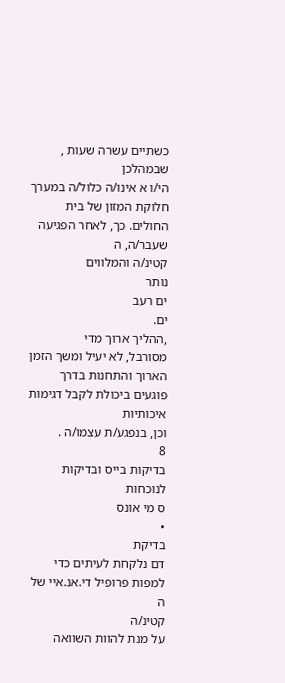כשתיים עשרה שעות , שבמהלכן
הי/ו א אינו/ה כלול/ה במערך חלוקת המזון של בית
החולים. כך, לאחר הפגיעה שעבר/ה, ה
קטינ/ה והמלווים
נותר
ים רעב
ים.
,ההליך ארוך מדי
מסורבל, לא יעיל ומשך הזמן הארוך והתחנות בדרך פוגעים ביכולת לקבל דגימות איכותיות
וכן, בנפגע/ת עצמו/ה .
8
בדיקות בייס ובדיקות
לנוכחות
ס מי אונס
•
בדיקת
דם נלקחת לעיתים כדי למפות פרופיל די.אנ.איי של ה
קטינ/ה
על מנת להוות השוואה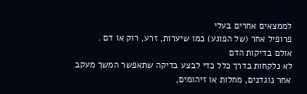לממצאים אחרים בעלי
פרופיל אחר (של הפוגע) כמו שיערות, זרע, רוק או דם .
אולם בדיקות הדם
לא נלקחות בדרך כלל כדי לבצע בדיקה שתאפשר המשך מעקב אחר נוגדנים, מחלות או זיהומים,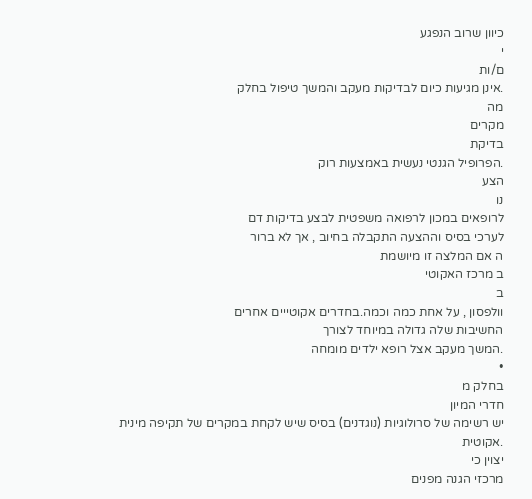כיוון שרוב הנפגע
י
ם/ות
.אינן מגיעות כיום לבדיקות מעקב והמשך טיפול בחלק
מה
מקרים
בדיקת
.הפרופיל הגנטי נעשית באמצעות רוק
הצע
נו
לרופאים במכון לרפואה משפטית לבצע בדיקות דם
לערכי בסיס וההצעה התקבלה בחיוב , אך לא ברור
ה אם המלצה זו מיושמת
ב מרכז האקוטי
ב
וולפסון , על אחת כמה וכמה.בחדרים אקוטייים אחרים
החשיבות שלה גדולה במיוחד לצורך
.המשך מעקב אצל רופא ילדים מומחה
•
בחלק מ
חדרי המיון
יש רשימה של סרולוגיות (נוגדנים) בסיס שיש לקחת במקרים של תקיפה מינית
.אקוטית
יצוין כי
מרכזי הגנה מפנים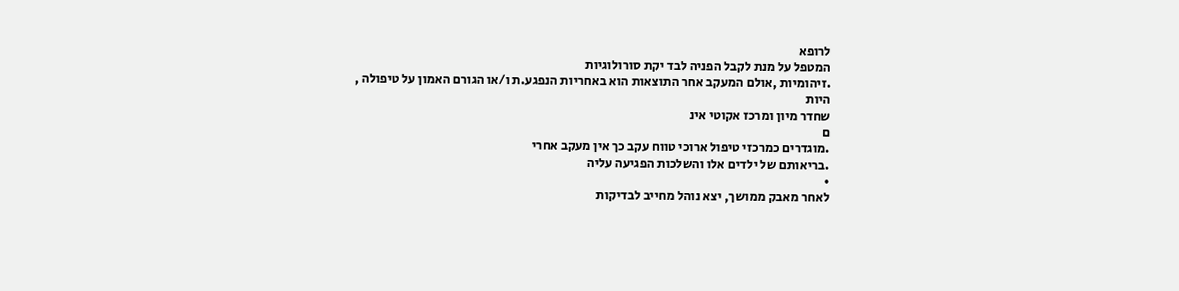לרופא
המטפל על מנת לקבל הפניה לבד יקת סורולוגיות
.זיהומיות ,אולם המעקב אחר התוצאות הוא באחריות הנפגע.ת ו/או הגורם האמון על טיפולה ,
היות
שחדר מיון ומרכז אקוטי אינ
ם
.מוגדרים כמרכזי טיפול ארוכי טווח עקב כך אין מעקב אחרי
.בריאותם של ילדים אלו והשלכות הפגיעה עליה
•
לאחר מאבק ממושך, יצא נוהל מחייב לבדיקות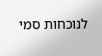לנוכחות סמי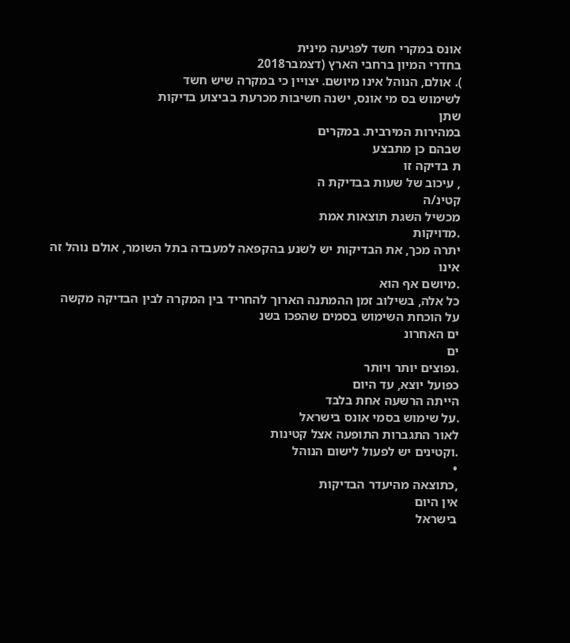אונס במקרי חשד לפגיעה מינית
בחדרי המיון ברחבי הארץ (דצמבר2018
). אולם, הנוהל אינו מיושם. יצויין כי במקרה שיש חשד
לשימוש בס מי אונס, ישנה חשיבות מכרעת בביצוע בדיקות
שתן
במהירות המירבית. במקרים
שבהם כן מתבצע
ת בדיקה זו
, עיכוב של שעות בבדיקת ה
קטינ/ה
מכשיל השגת תוצאות אמת
.מדויקות
יתרה מכך, את הבדיקות יש לשנע בהקפאה למעבדה בתל השומר, אולם נוהל זה אינו
.מיושם אף הוא
כל אלה, בשילוב זמן ההמתנה הארוך להחריד בין המקרה לבין הבדיקה מקשה
על הוכחת השימוש בסמים שהפכו בשנ
ים האחרונ
ים
.נפוצים יותר ויותר
כפועל יוצא, עד היום
הייתה הרשעה אחת בלבד
.על שימוש בסמי אונס בישראל
לאור התגברות התופעה אצל קטינות
.וקטינים יש לפעול לישום הנוהל
•
,כתוצאה מהיעדר הבדיקות
אין היום
בישראל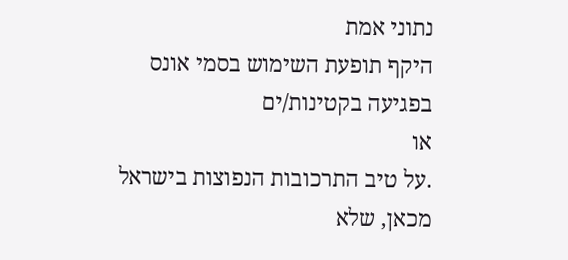נתוני אמת
היקף תופעת השימוש בסמי אונס
בפגיעה בקטינות/ים
או
.על טיב התרכובות הנפוצות בישראל מכאן, שלא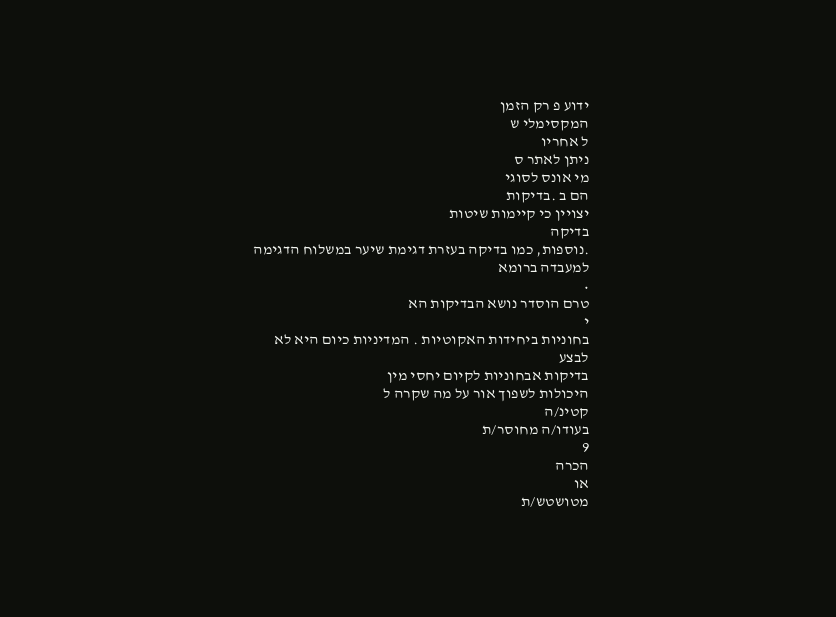ידוע פ רק הזמן
המקסימלי ש
ל אחריו
ניתן לאתר ס
מי אונס לסוגי
הם ב .בדיקות
יצויין כי קיימות שיטות
בדיקה
.נוספות, כמו בדיקה בעזרת דגימת שיער במשלוח הדגימה למעבדה ברומא
•
טרם הוסדר נושא הבדיקות הא
י
בחוניות ביחידות האקוטיות . המדיניות כיום היא לא לבצע
בדיקות אבחוניות לקיום יחסי מין
היכולות לשפוך אור על מה שקרה ל
קטינ/ה
בעודו/ה מחוסר/ת
9
הכרה
או
מטושטש/ת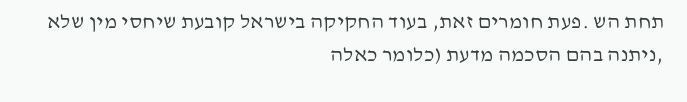תחת הש .פעת חומרים זאת, בעוד החקיקה בישראל קובעת שיחסי מין שלא
,ניתנה בהם הסכמה מדעת (כלומר כאלה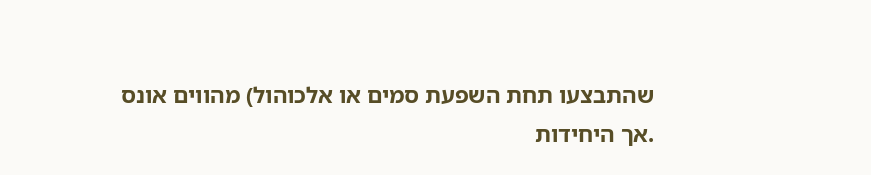שהתבצעו תחת השפעת סמים או אלכוהול) מהווים אונס
.אך היחידות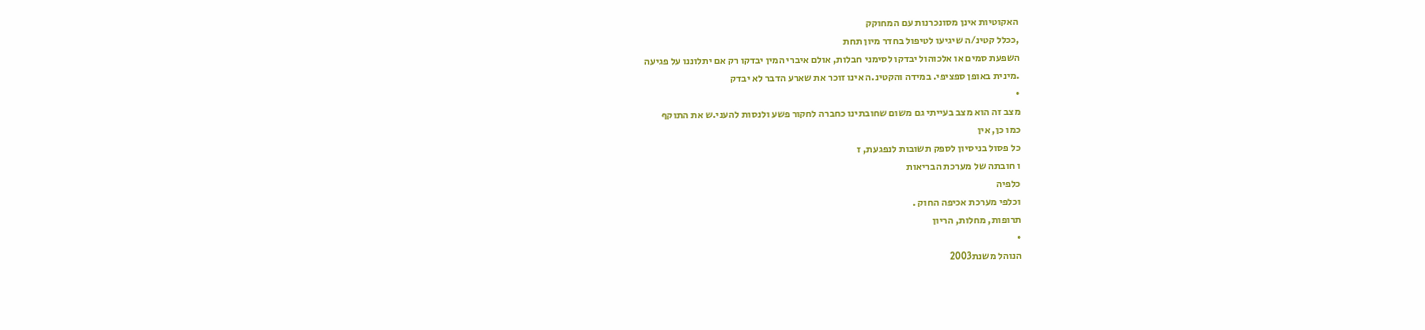האקוטיות אינן מסונכרנות עם המחוקק
,ככלל קטינ/ה שיגיעו לטיפול בחדר מיון תחת
השפעת סמים או אלכוהול יבדקו לסימני חבלות, אולם איברי המין יבדקו רק אם יתלוננו על פגיעה
.מינית באופן ספציפי. במידה והקטינ.ה אינו זוכר את שארע הדבר לא יבדק
•
מצב זה הוא מצב בעייתי גם משום שחובתינו כחברה לחקור פשע ולנסות להעני.ש את התוקף
כמו כן, אין
כל פסול בניסיון לספק תשובות לנפגעת, ז
ו חובתה של מערכת הבריאות
כלפיה
וכלפי מערכת אכיפה החוק .
תרופות, מחלות, הריון
•
הנוהל משנת2003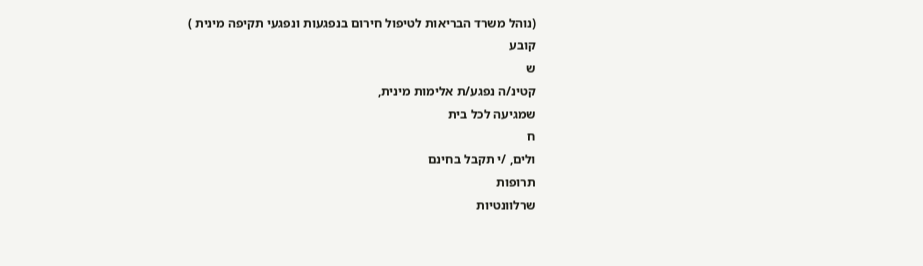(נוהל משרד הבריאות לטיפול חירום בנפגעות ונפגעי תקיפה מינית )
קובע
ש
קטינ/ה נפגע/ת אלימות מינית,
שמגיעה לכל בית
ח
ולים, /י תקבל בחינם
תרופות
שרלוונטיות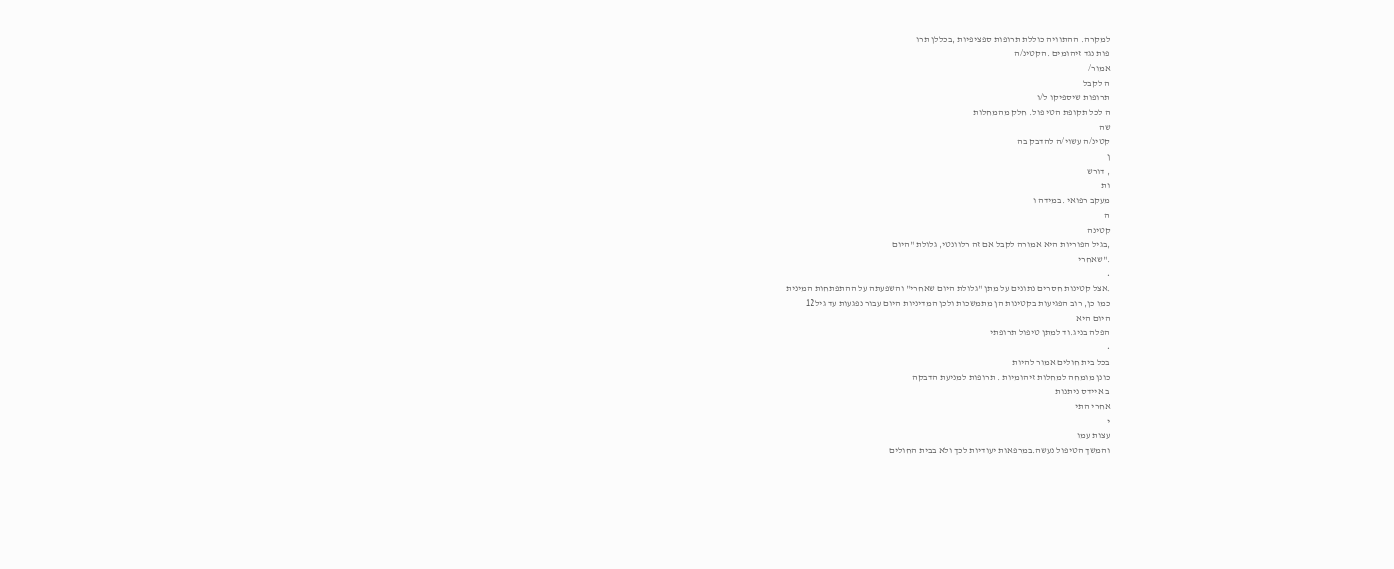למקרה. ההתוויה כוללת תרופות ספציפיות ,בכללן תרו
פות נגד זיהומים .הקטינ/ה
אמור/
ה לקבל
תרופות שיספיקו ל/ו
ה לכל תקופת הטי פול. חלק מהמחלות
שה
קטינ/ה עשוי/ה להדבק בה
ן
, דורש
ות
מעקב רפואי .במידה ו
ה
קטינה
,בגיל הפוריות היא אמורה לקבל אם זה רלוונטי, גלולת "היום
."שאחרי
•
.אצל קטינות חסרים נתונים על מתן "גלולת היום שאחרי" והשפעתה על ההתפתחות המינית
כמו כן, רוב הפגיעות בקטינות הן מתמשכות ולכן המדיניות היום עבור נפגעות עד גיל12
היום היא
הפלה בניג.וד למתן טיפול תרופתי
•
בכל בית חולים אמור להיות
כונן מומחה למחלות זיהומיות . תרופות למניעת הדבקה
ב איידס ניתנות
אחרי התי
י
עצות עמו
והמשך הטיפול נעשה.במרפאות יעודיות לכך ולא בבית החולים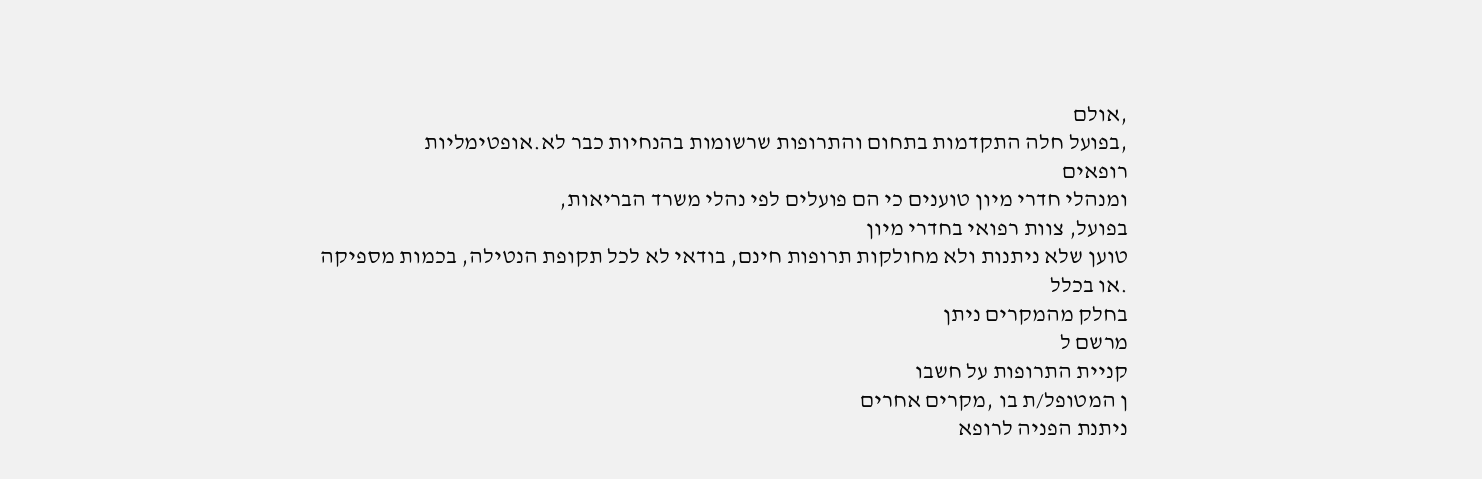,אולם
,בפועל חלה התקדמות בתחום והתרופות שרשומות בהנחיות כבר לא.אופטימליות
רופאים
ומנהלי חדרי מיון טוענים כי הם פועלים לפי נהלי משרד הבריאות,
בפועל, צוות רפואי בחדרי מיון
טוען שלא ניתנות ולא מחולקות תרופות חינם, בודאי לא לכל תקופת הנטילה, בכמות מספיקה
.או בכלל
בחלק מהמקרים ניתן
מרשם ל
קניית התרופות על חשבו
ן המטופל/ת בו ,מקרים אחרים
ניתנת הפניה לרופא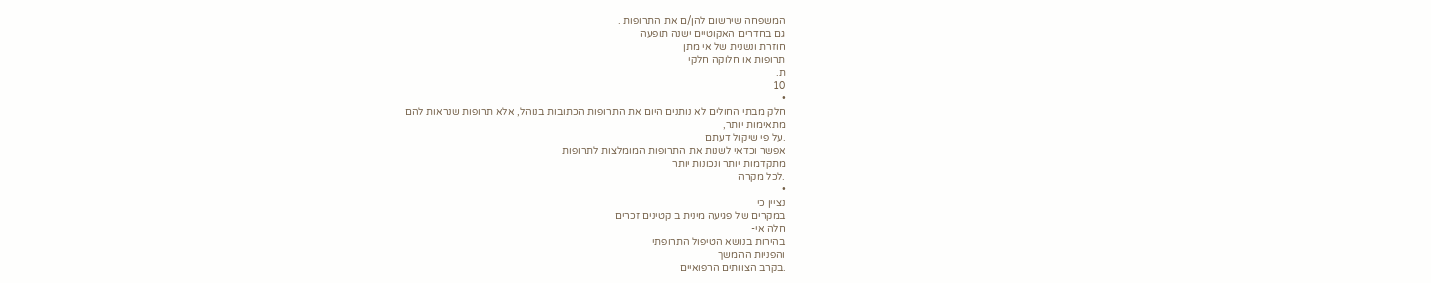המשפחה שירשום להן/ם את התרופות .
גם בחדרים האקוטיים ישנה תופעה
חוזרת ונשנית של אי מתן
תרופות או חלוקה חלקי
ת.
10
•
חלק מבתי החולים לא נותנים היום את התרופות הכתובות בנוהל, אלא תרופות שנראות להם
מתאימות יותר,
.על פי שיקול דעתם
אפשר וכדאי לשנות את התרופות המומלצות לתרופות
מתקדמות יותר ונכונות יותר
.לכל מקרה
•
נציין כי
במקרים של פגיעה מינית ב קטינים זכרים
חלה אי-
בהירות בנושא הטיפול התרופתי
והפניות ההמשך
.בקרב הצוותים הרפואיים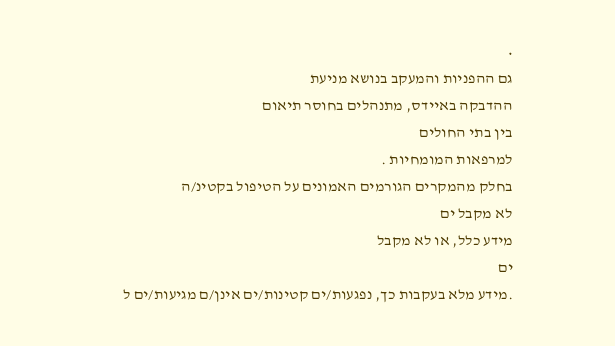•
גם ההפניות והמעקב בנושא מניעת
ההדבקה באיידס, מתנהלים בחוסר תיאום
בין בתי החולים
למרפאות המומחיות .
בחלק מהמקרים הגורמים האמונים על הטיפול בקטינ/ה
לא מקבל ים
מידע כלל, או לא מקבל
ים
.מידע מלא בעקבות כך, נפגעות/ים קטינות/ים אינן/ם מגיעות/ים ל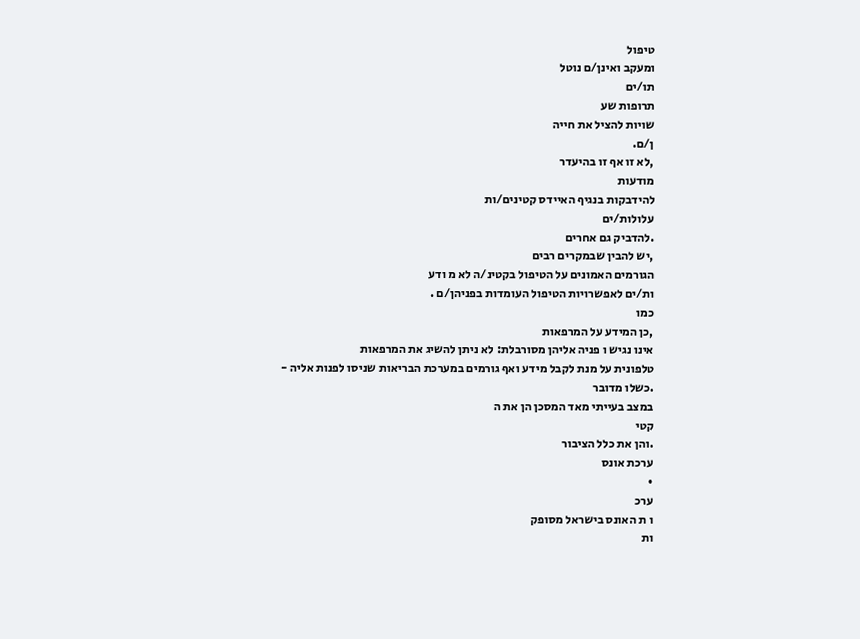טיפול
ומעקב ואינן/ם נוטל
תו/ים
תרופות שע
שויות להציל את חייה
ן/ם.
,לא זו אף זו בהיעדר
מודעות
להידבקות בנגיף האיידס קטינים/ות
עלולות/ים
.להדביק גם אחרים
,יש להבין שבמקרים רבים
הגורמים האמונים על הטיפול בקטינ/ה לא מ ודע
ות/ים לאפשרויות הטיפול העומדות בפניהן/ם .
כמו
,כן המידע על המרפאות
אינו נגיש ו פניה אליהן מסורבלת: לא ניתן להשיג את המרפאות
טלפונית על מנת לקבל מידע ואף גורמים במערכת הבריאות שניסו לפנות אליה -
.כשלו מדובר
במצב בעייתי מאד המסכן הן את ה
קטי
.והן את כלל הציבור
ערכת אונס
•
ערכ
ו ת האונס בישראל מסופק
ות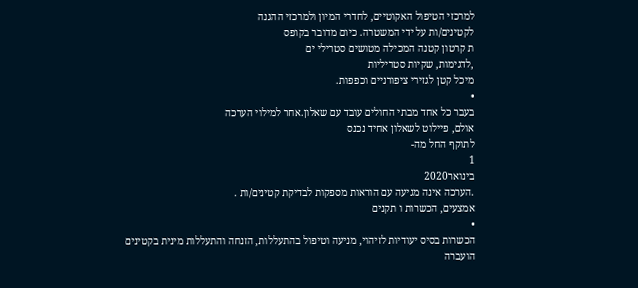למרכזי הטיפול האקוטיים, לחדרי המיון ולמרכזי ההגנה
לקטינים/ות על ידי המשטרה. כיום מדובר בקופס
ת קרטון קטנה המכילה מטושים סטרילי ים
,לדגימות, שקיות סטריליות
מיכל קטן לגזירי ציפורניים וכפפות.
•
בעבר כל אחד מבתי החולים עובד עם שאלון.אחר למילוי הערכה
אולם, פיילוט לשאלון אחיד נכנס
לתוקף החל מה-
1
בינואר2020
.הערכה אינה מגיעה עם הוראות מספקות לבדיקת קטינים/ות .
אמצעים, הכשרות ו תקנים
•
הכשרות בסיס יעודיות לזיהוי, מניעה וטיפול בהתעללות, הזנחה והתעללות מינית בקטינים
הועברה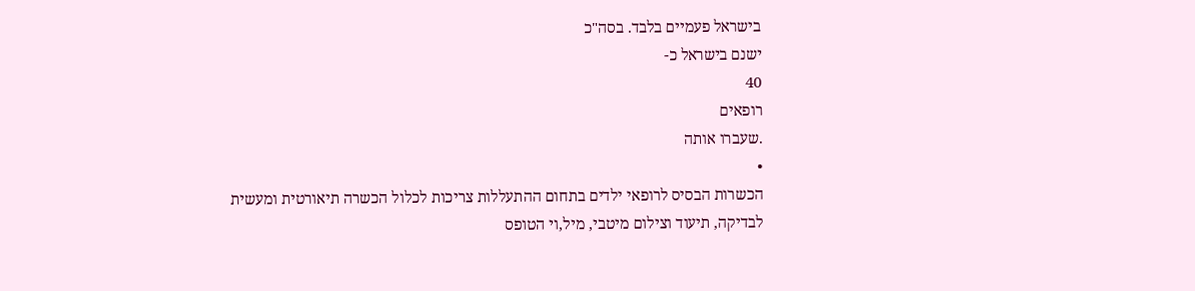בישראל פעמיים בלבד. בסה"כ
ישנם בישראל כ-
40
רופאים
.שעברו אותה
•
הכשרות הבסיס לרופאי ילדים בתחום ההתעללות צריכות לכלול הכשרה תיאורטית ומעשית
לבדיקה, תיעוד וצילום מיטבי, מיל,וי הטופס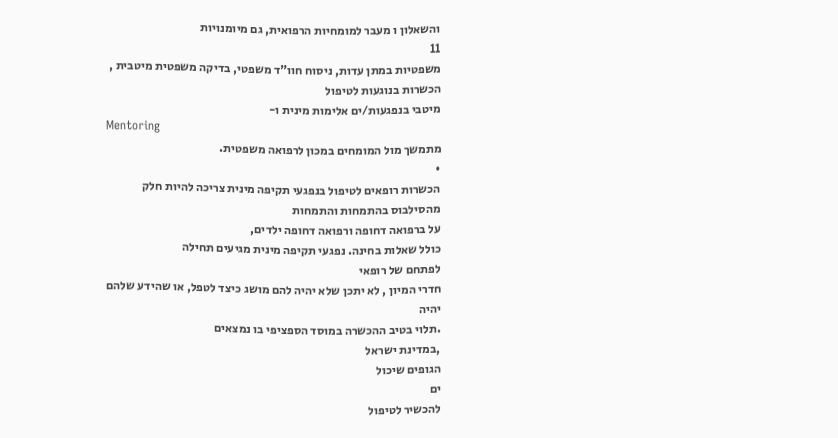והשאלון ו מעבר למומחיות הרפואית, גם מיומנויות
11
משפטיות במתן עדות, ניסוח חוו"ד משפטי, בדיקה משפטית מיטבית ,
הכשרות בנוגעות לטיפול
מיטבי בנפגעות/ים אלימות מינית ו-
Mentoring
מתמשך מול המומחים במכון לרפואה משפטית.
•
הכשרות רופאים לטיפול בנפגעי תקיפה מינית צריכה להיות חלק מהסילבוס בהתמחות והתמחות
על ברפואה דחופה ורפואה דחופה ילדים,
כולל שאלות בחינה. נפגעי תקיפה מינית מגיעים תחילה
לפתחם של רופאי
חדרי המיון , לא יתכן שלא יהיה להם מושג כיצד לטפל, או שהידע שלהם יהיה
.תלוי בטיב ההכשרה במוסד הספציפי בו נמצאים
,במדינת ישראל
הגופים שיכול
ים
להכשיר לטיפול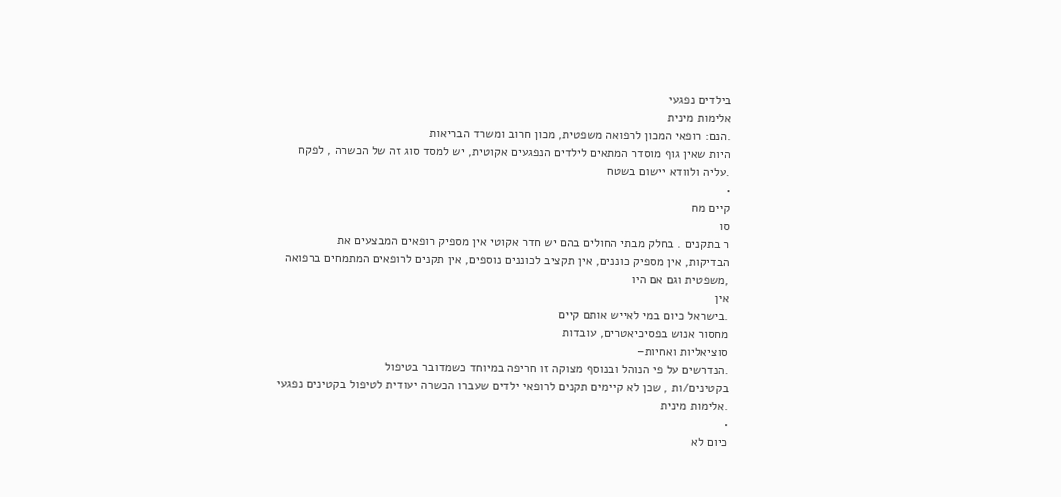בילדים נפגעי
אלימות מינית
.הנם: רופאי המכון לרפואה משפטית, מכון חרוב ומשרד הבריאות
היות שאין גוף מוסדר המתאים לילדים הנפגעים אקוטית, יש למסד סוג זה של הכשרה , לפקח
.עליה ולוודא יישום בשטח
•
קיים מח
סו
ר בתקנים . בחלק מבתי החולים בהם יש חדר אקוטי אין מספיק רופאים המבצעים את
הבדיקות, אין מספיק כוננים, אין תקציב לכוננים נוספים, אין תקנים לרופאים המתמחים ברפואה
,משפטית וגם אם היו
אין
.בישראל כיום במי לאייש אותם קיים
מחסור אנוש בפסיכיאטרים, עובדות
סוציאליות ואחיות–
.הנדרשים על פי הנוהל ובנוסף מצוקה זו חריפה במיוחד כשמדובר בטיפול
בקטינים/ות , שכן לא קיימים תקנים לרופאי ילדים שעברו הכשרה יעודית לטיפול בקטינים נפגעי
.אלימות מינית
•
כיום לא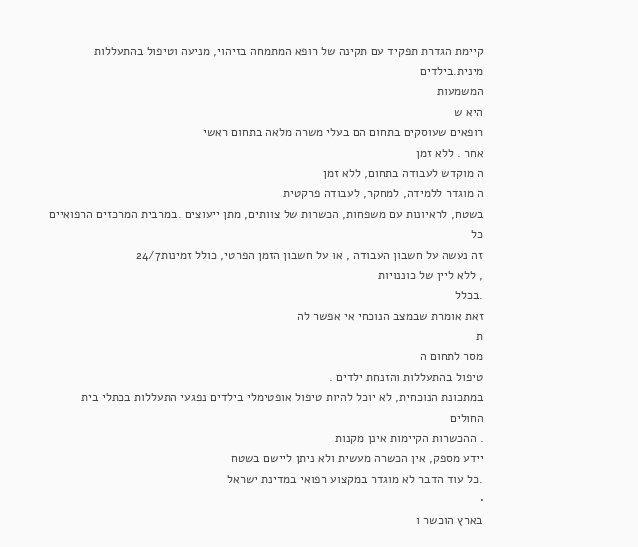קיימת הגדרת תפקיד עם תקינה של רופא המתמחה בזיהוי, מניעה וטיפול בהתעללות
מינית.בילדים
המשמעות
היא ש
רופאים שעוסקים בתחום הם בעלי משרה מלאה בתחום ראשי
אחר . ללא זמן
ה מוקדש לעבודה בתחום, ללא זמן
ה מוגדר ללמידה, למחקר, לעבודה פרקטית
בשטח, לראיונות עם משפחות, הכשרות של צוותים, מתן ייעוצים .במרבית המרכזים הרפואיים
כל
זה נעשה על חשבון העבודה , או על חשבון הזמן הפרטי, כולל זמינות24/7
, ללא ליין של כוננויות
.בכלל
זאת אומרת שבמצב הנוכחי אי אפשר לה
ת
מסר לתחום ה
טיפול בהתעללות והזנחת ילדים .
במתכונת הנוכחית, לא יוכל להיות טיפול אופטימלי בילדים נפגעי התעללות בכתלי בית
החולים
. ההכשרות הקיימות אינן מקנות
יידע מספק, אין הכשרה מעשית ולא ניתן ליישם בשטח
.כל עוד הדבר לא מוגדר במקצוע רפואי במדינת ישראל
•
בארץ הוכשר ו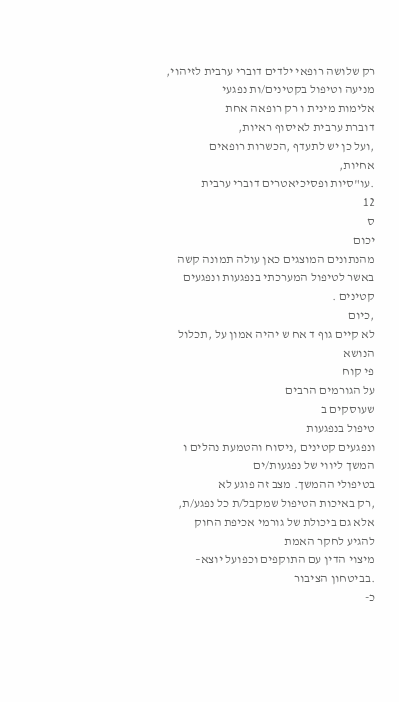רק שלושה רופאי ילדים דוברי ערבית לזיהוי, מניעה וטיפול בקטינים/ות נפגעי
אלימות מינית ו רק רופאה אחת
דוברת ערבית לאיסוף ראיות,
,ועל כן יש לתעדף ,הכשרות רופאים
אחיות,
.עו"סיות ופסיכיאטרים דוברי ערבית
12
ס
יכום
מהנתונים המוצגים כאן עולה תמונה קשה באשר לטיפול המערכתי בנפגעות ונפגעים קטינים .
,כיום
לא קיים גוף ד אח ש יהיה אמון על ,תכלול הנושא
פי קוח
על הגורמים הרבים
שעוסקים ב
טיפול בנפגעות
ונפגעים קטינים ,ניסוח והטמעת נהלים ו
המשך ליווי של נפגעות/ים
בטיפולי ההמשך. מצב זה פוגע לא
,רק באיכות הטיפול שמקבל/ת כל נפגע/ת, אלא גם ביכולת של גורמי אכיפת החוק להגיע לחקר האמת
מיצוי הדין עם התוקפים וכפועל יוצא–
.בביטחון הציבור
כ-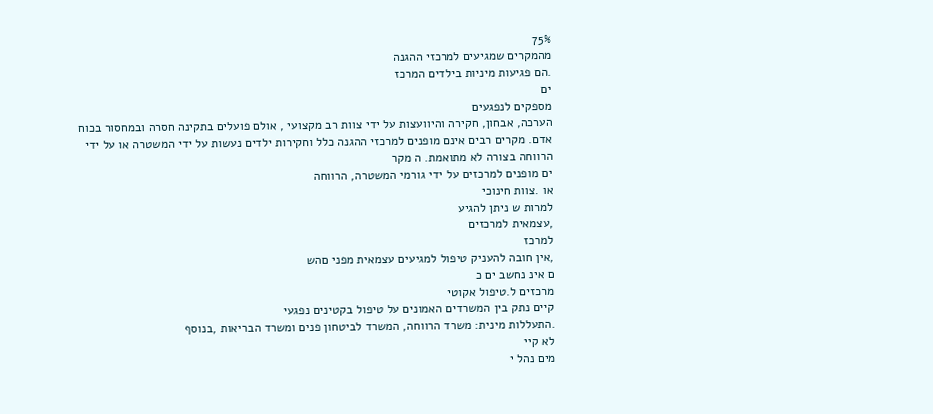75%
מהמקרים שמגיעים למרכזי ההגנה
.הם פגיעות מיניות בילדים המרכז
ים
מספקים לנפגעים
הערכה, אבחון, חקירה והיוועצות על ידי צוות רב מקצועי , אולם פועלים בתקינה חסרה ובמחסור בכוח
אדם. מקרים רבים אינם מופנים למרכזי ההגנה כלל וחקירות ילדים נעשות על ידי המשטרה או על ידי
הרווחה בצורה לא מתואמת. ה מקר
ים מופנים למרכזים על ידי גורמי המשטרה, הרווחה
או .צוות חינוכי
למרות ש ניתן להגיע
,עצמאית למרכזים
למרכז
,אין חובה להעניק טיפול למגיעים עצמאית מפני םהש
ם אינ נחשב ים כ
מרכזים ל.טיפול אקוטי
קיים נתק בין המשרדים האמונים על טיפול בקטינים נפגעי
.התעללות מינית: משרד הרווחה, המשרד לביטחון פנים ומשרד הבריאות ,בנוסף
לא קיי
מים נהל י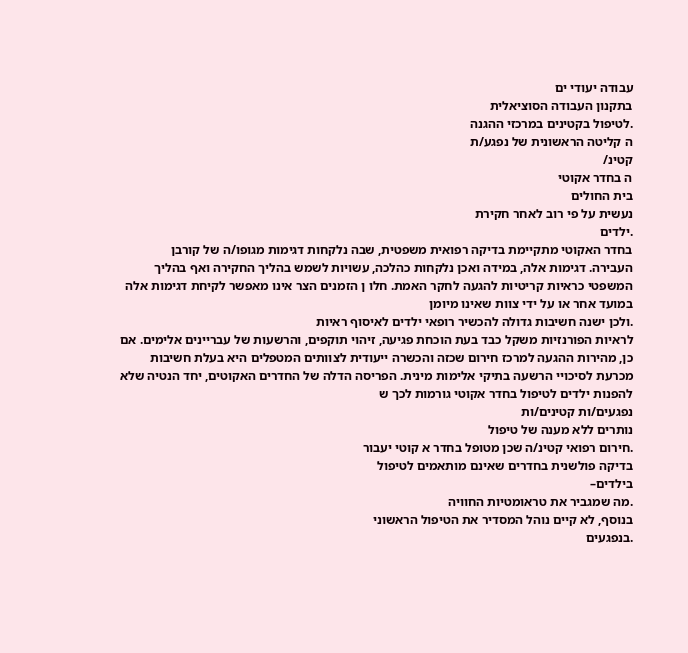עבודה יעודי ים
בתקנון העבודה הסוציאלית
.לטיפול בקטינים במרכזי ההגנה
ה קליטה הראשונית של נפגע/ת
קטינ/
ה בחדר אקוטי
בית החולים
נעשית על פי רוב לאחר חקירת
.ילדים
בחדר האקוטי מתקיימת בדיקה רפואית משפטית, שבה נלקחות דגימות מגופו/ה של קורבן
העבירה. דגימות אלה, במידה ואכן נלקחות כהלכה, עשויות לשמש בהליך החקירה ואף בהליך
המשפטי כראיות קריטיות להגעה לחקר האמת. חלו ן הזמנים הצר אינו מאפשר לקיחת דגימות אלה
במועד אחר או על ידי צוות שאינו מיומן
.ולכן ישנה חשיבות גדולה להכשיר רופאי ילדים לאיסוף ראיות
לראיות הפורנזיות משקל כבד בעת הוכחת פגיעה, זיהוי תוקפים, והרשעות של עבריינים אלימים. אם
כן, מהירות ההגעה למרכז חירום שכזה והכשרה ייעודית לצוותים המטפלים היא בעלת חשיבות
מכרעת לסיכויי הרשעה בתיקי אלימות מינית. הפריסה הדלה של החדרים האקוטים, יחד הנטיה שלא
להפנות ילדים לטיפול בחדר אקוטי גורמות לכך ש
נפגעים/ות קטינים/ות
נותרים ללא מענה של טיפול
.חירום רפואי קטינ/ה שכן מטופל בחדר א קוטי יעבור
בדיקה פולשנית בחדרים שאינם מותאמים לטיפול
בילדים–
.מה שמגביר את טראומטיות החוויה
בנוסף, לא קיים נוהל המסדיר את הטיפול הראשוני
.בנפגעים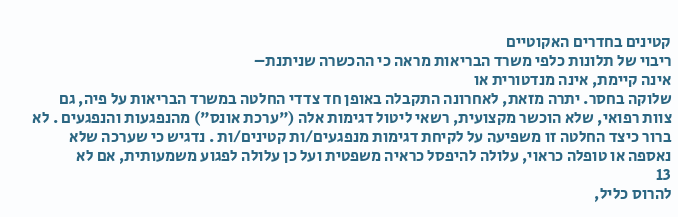קטינים בחדרים האקוטיים
ריבוי של תלונות כלפי משרד הבריאות מראה כי ההכשרה שניתנת–
אינה קיימת, אינה מנדטורית או
שלוקה בחסר. יתרה מזאת, לאחרונה התקבלה באופן חד צדדי החלטה במשרד הבריאות על פיה, גם
צוות רפואי, שלא הוכשר מקצועית, רשאי ליטול דגימות אלה ("ערכת אונס") מהנפגעות והנפגעים . לא
ברור כיצד החלטה זו משפיעה על לקיחת דגימות מנפגעים/ות קטינים/ות . נדגיש כי שערכה שלא
נאספה או טופלה כראוי, עלולה להיפסל כראיה משפטית ועל כן עלולה לפגוע משמעותית, אם לא
13
להרוס כליל,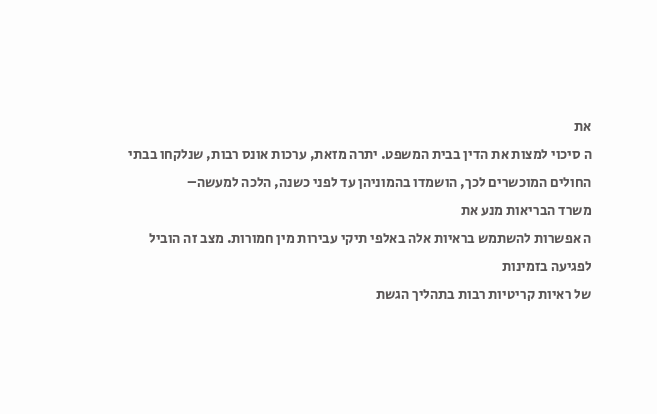את
ה סיכוי למצות את הדין בבית המשפט. יתרה מזאת, ערכות אונס רבות, שנלקחו בבתי
החולים המוכשרים לכך, הושמדו בהמוניהן עד לפני כשנה, הלכה למעשה–
משרד הבריאות מנע את
ה אפשרות להשתמש בראיות אלה באלפי תיקי עבירות מין חמורות. מצב זה הוביל לפגיעה בזמינות
של ראיות קריטיות רבות בתהליך הגשת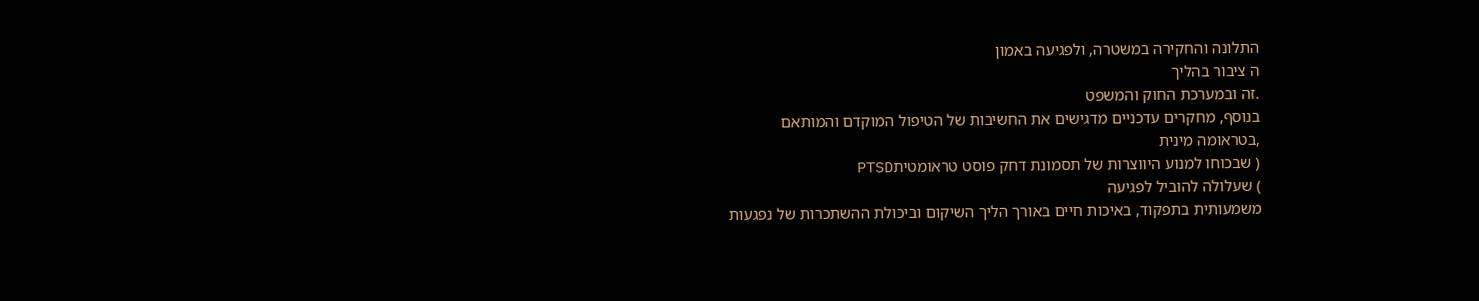התלונה והחקירה במשטרה, ולפגיעה באמון
ה ציבור בהליך
.זה ובמערכת החוק והמשפט
בנוסף, מחקרים עדכניים מדגישים את החשיבות של הטיפול המוקדם והמותאם
,בטראומה מינית
( שבכוחו למנוע היווצרות של תסמונת דחק פוסט טראומטיתPTSD
) שעלולה להוביל לפגיעה
משמעותית בתפקוד, באיכות חיים באורך הליך השיקום וביכולת ההשתכרות של נפגעות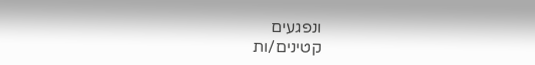ונפגעים
קטינים/ות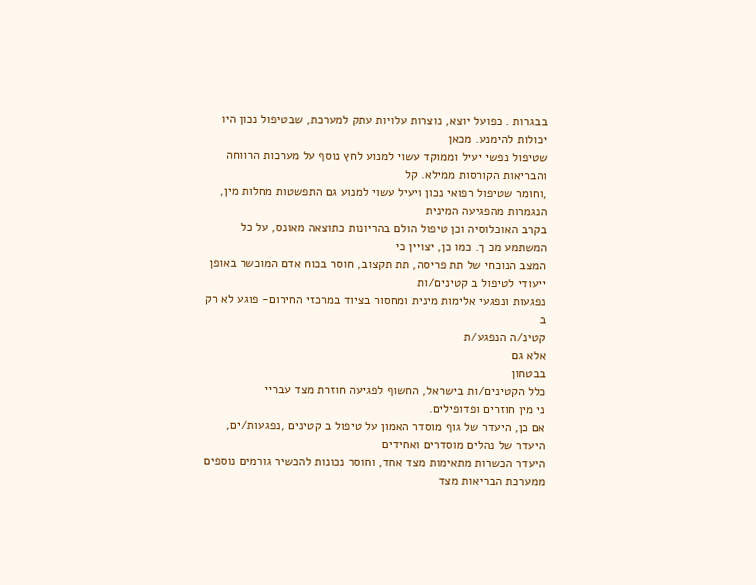בבגרות . כפועל יוצא, נוצרות עלויות עתק למערכת, שבטיפול נכון היו יכולות להימנע. מכאן
שטיפול נפשי יעיל וממוקד עשוי למנוע לחץ נוסף על מערכות הרווחה והבריאות הקורסות ממילא. קל
,וחומר שטיפול רפואי נכון ויעיל עשוי למנוע גם התפשטות מחלות מין, הנגמרות מהפגיעה המינית
בקרב האוכלוסיה וכן טיפול הולם בהריונות כתוצאה מאונס, על כל המשתמע מכ ך. כמו כן, יצויין כי
המצב הנוכחי של תת פריסה, תת תקצוב, חוסר בכוח אדם המוכשר באופן ייעודי לטיפול ב קטינים/ות
נפגעות ונפגעי אלימות מינית ומחסור בציוד במרכזי החירום- פוגע לא רק ב
קטינ/ה הנפגע/ת
אלא גם
בבטחון
כלל הקטינים/ות בישראל, החשוף לפגיעה חוזרת מצד עבריי
ני מין חוזרים ופדופילים.
אם כן, היעדר של גוף מוסדר האמון על טיפול ב קטינים ,נפגעות/ים, היעדר של נהלים מוסדרים ואחידים
היעדר הכשרות מתאימות מצד אחד, וחוסר נכונות להכשיר גורמים נוספים ממערכת הבריאות מצד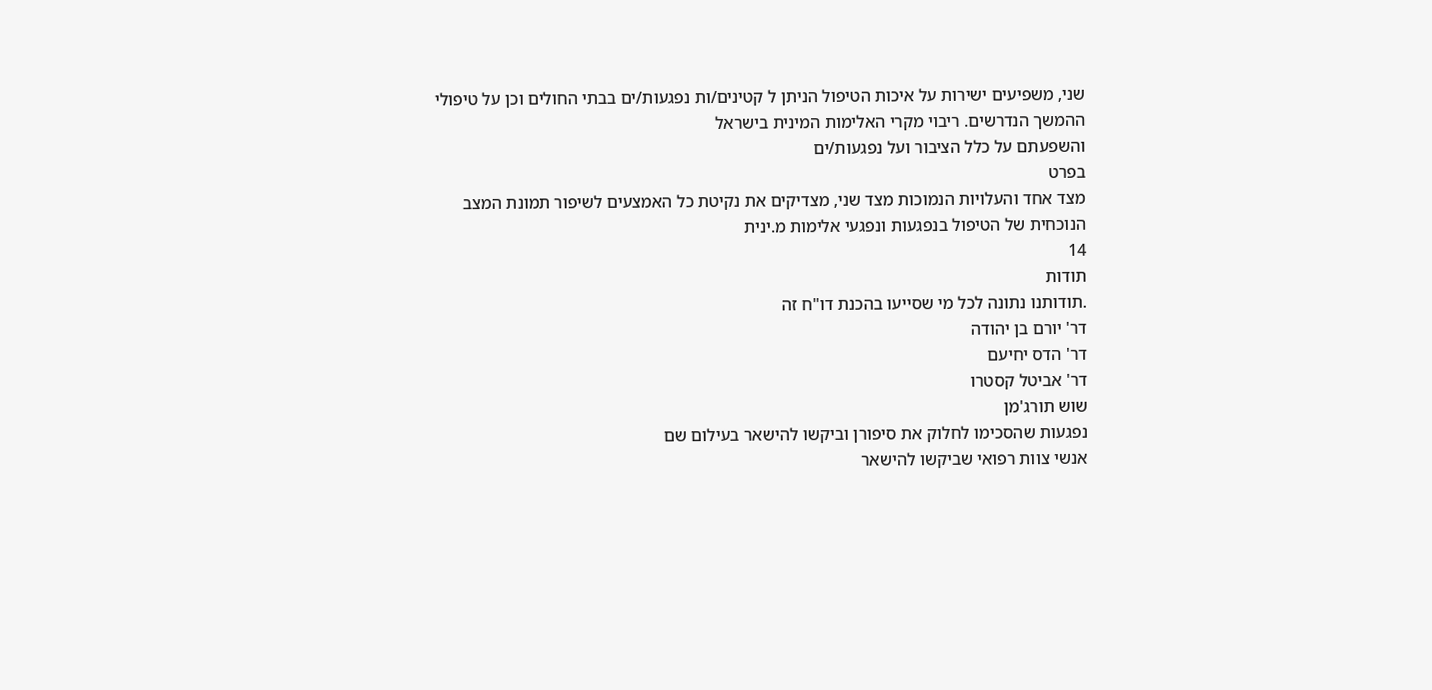שני, משפיעים ישירות על איכות הטיפול הניתן ל קטינים/ות נפגעות/ים בבתי החולים וכן על טיפולי
ההמשך הנדרשים. ריבוי מקרי האלימות המינית בישראל
והשפעתם על כלל הציבור ועל נפגעות/ים
בפרט
מצד אחד והעלויות הנמוכות מצד שני, מצדיקים את נקיטת כל האמצעים לשיפור תמונת המצב
הנוכחית של הטיפול בנפגעות ונפגעי אלימות מ.ינית
14
תודות
.תודותנו נתונה לכל מי שסייעו בהכנת דו"ח זה
דר' יורם בן יהודה
דר' הדס יחיעם
דר' אביטל קסטרו
שוש תורג'מן
נפגעות שהסכימו לחלוק את סיפורן וביקשו להישאר בעילום שם
אנשי צוות רפואי שביקשו להישאר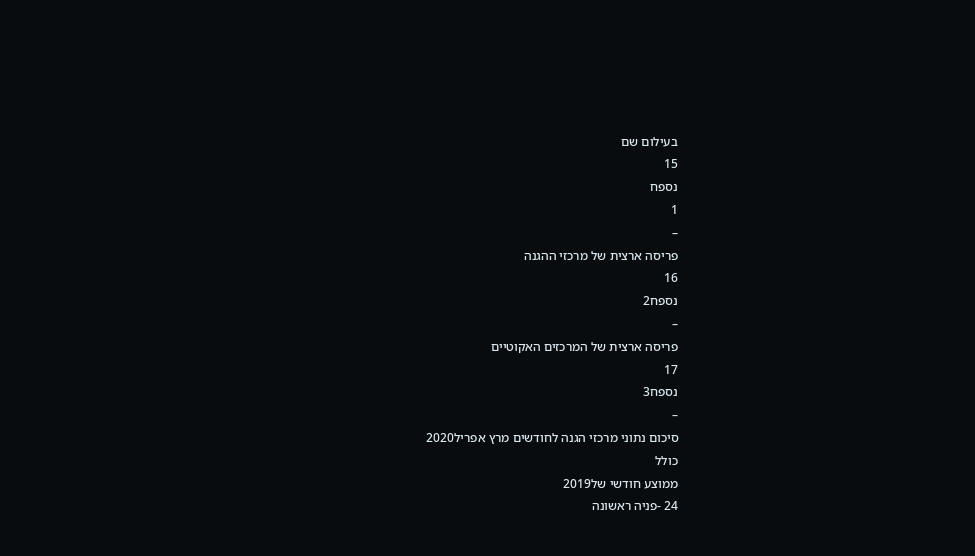בעילום שם
15
נספח
1
–
פריסה ארצית של מרכזי ההגנה
16
נספח2
–
פריסה ארצית של המרכזים האקוטיים
17
נספח3
–
סיכום נתוני מרכזי הגנה לחודשים מרץ אפריל2020
כולל
ממוצע חודשי של2019
24 -פניה ראשונה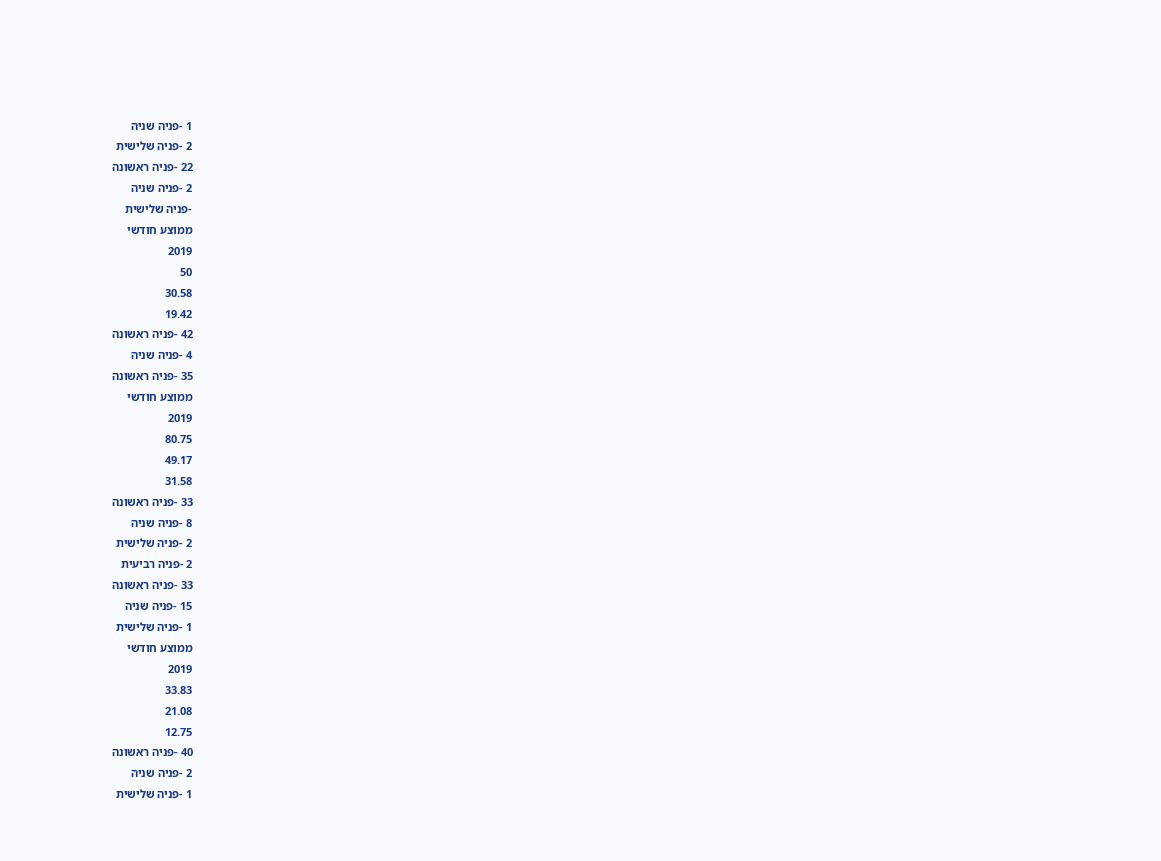1 -פניה שניה
2 -פניה שלישית
22 -פניה ראשונה
2 -פניה שניה
-פניה שלישית
ממוצע חודשי
2019
50
30.58
19.42
42 -פניה ראשונה
4 -פניה שניה
35 -פניה ראשונה
ממוצע חודשי
2019
80.75
49.17
31.58
33 -פניה ראשונה
8 -פניה שניה
2 -פניה שלישית
2 -פניה רביעית
33 -פניה ראשונה
15 -פניה שניה
1 -פניה שלישית
ממוצע חודשי
2019
33.83
21.08
12.75
40 -פניה ראשונה
2 -פניה שניה
1 -פניה שלישית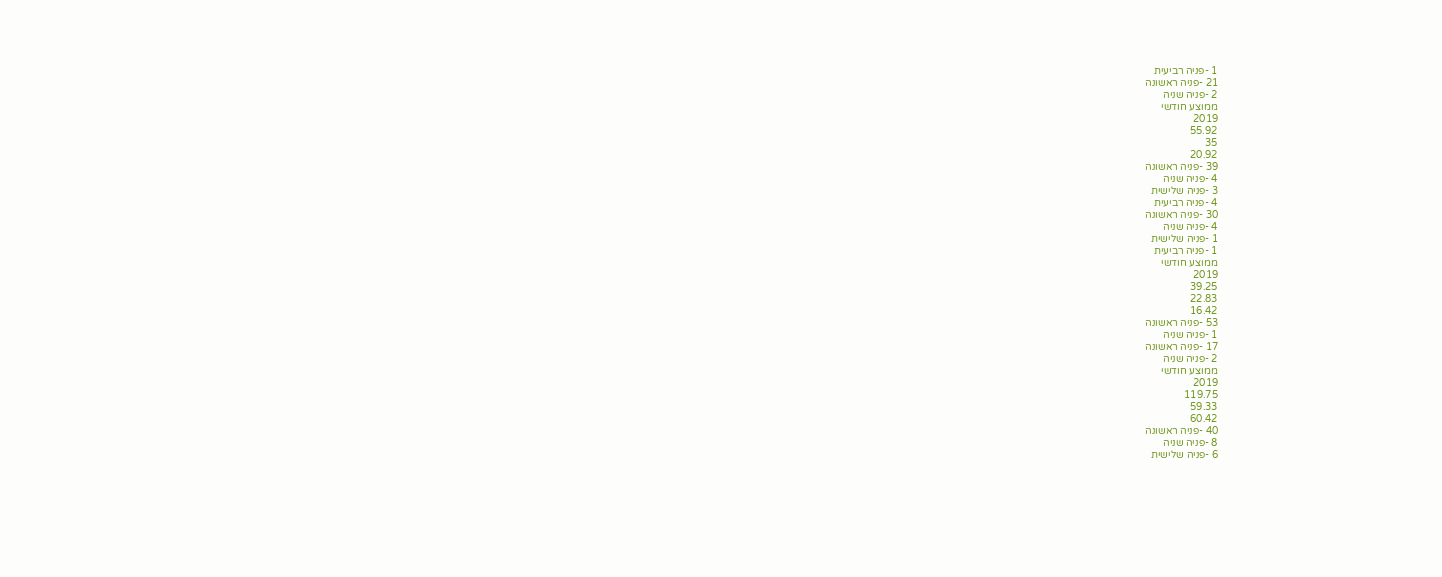1 -פניה רביעית
21 -פניה ראשונה
2 -פניה שניה
ממוצע חודשי
2019
55.92
35
20.92
39 -פניה ראשונה
4 -פניה שניה
3 -פניה שלישית
4 -פניה רביעית
30 -פניה ראשונה
4 -פניה שניה
1 -פניה שלישית
1 -פניה רביעית
ממוצע חודשי
2019
39.25
22.83
16.42
53 -פניה ראשונה
1 -פניה שניה
17 -פניה ראשונה
2 -פניה שניה
ממוצע חודשי
2019
119.75
59.33
60.42
40 -פניה ראשונה
8 -פניה שניה
6 -פניה שלישית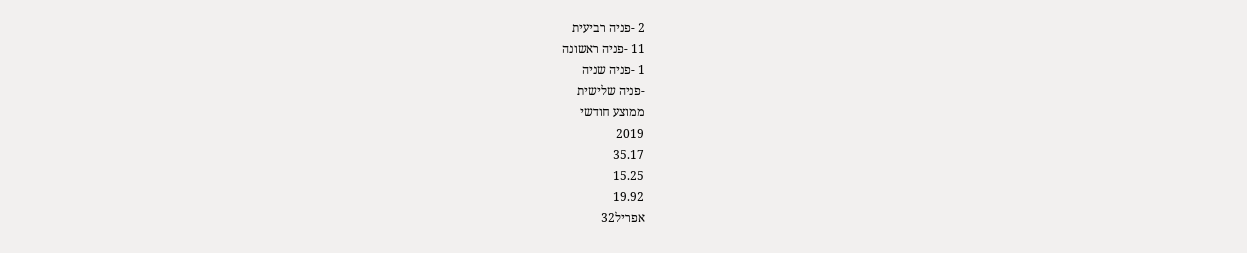2 -פניה רביעית
11 -פניה ראשונה
1 -פניה שניה
-פניה שלישית
ממוצע חודשי
2019
35.17
15.25
19.92
אפריל32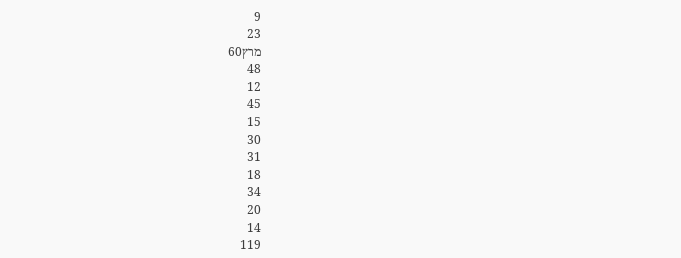9
23
מרץ60
48
12
45
15
30
31
18
34
20
14
119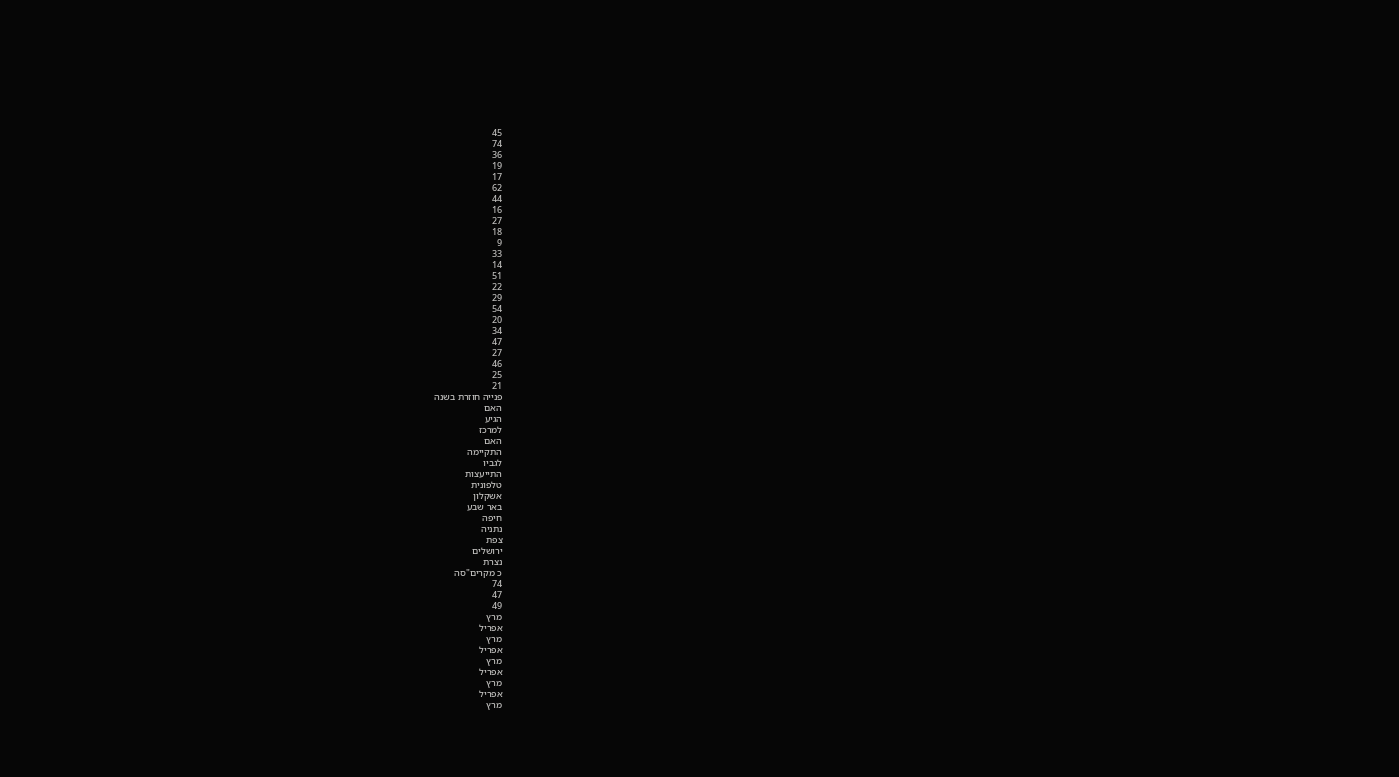45
74
36
19
17
62
44
16
27
18
9
33
14
51
22
29
54
20
34
47
27
46
25
21
פנייה חוזרת בשנה
האם
הגיע
למרכז
האם
התקיימה
לגביו
התייעצות
טלפונית
אשקלון
באר שבע
חיפה
נתניה
צפת
ירושלים
נצרת
כ מקרים"סה
74
47
49
מרץ
אפריל
מרץ
אפריל
מרץ
אפריל
מרץ
אפריל
מרץ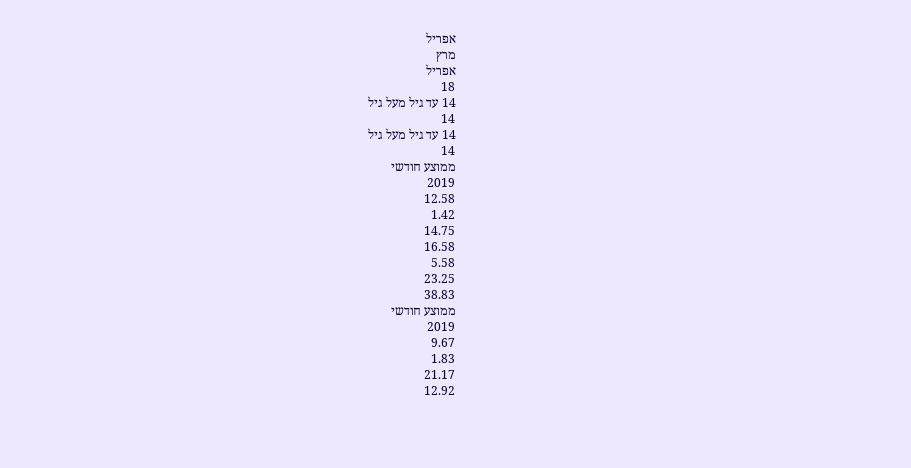אפריל
מרץ
אפריל
18
14 עד גיל מעל גיל
14
14 עד גיל מעל גיל
14
ממוצע חודשי
2019
12.58
1.42
14.75
16.58
5.58
23.25
38.83
ממוצע חודשי
2019
9.67
1.83
21.17
12.92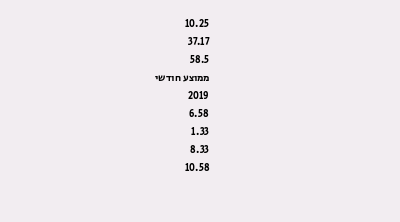10.25
37.17
58.5
ממוצע חודשי
2019
6.58
1.33
8.33
10.58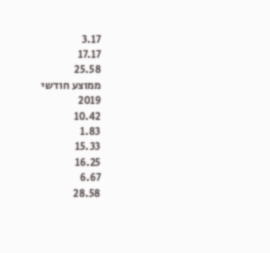3.17
17.17
25.58
ממוצע חודשי
2019
10.42
1.83
15.33
16.25
6.67
28.58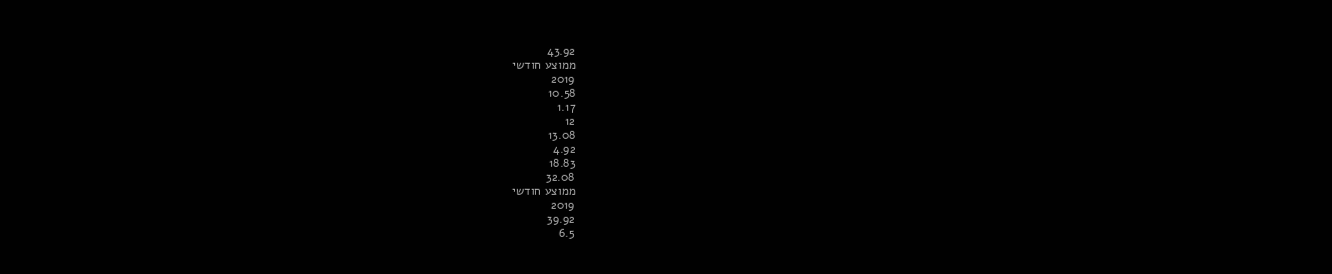43.92
ממוצע חודשי
2019
10.58
1.17
12
13.08
4.92
18.83
32.08
ממוצע חודשי
2019
39.92
6.5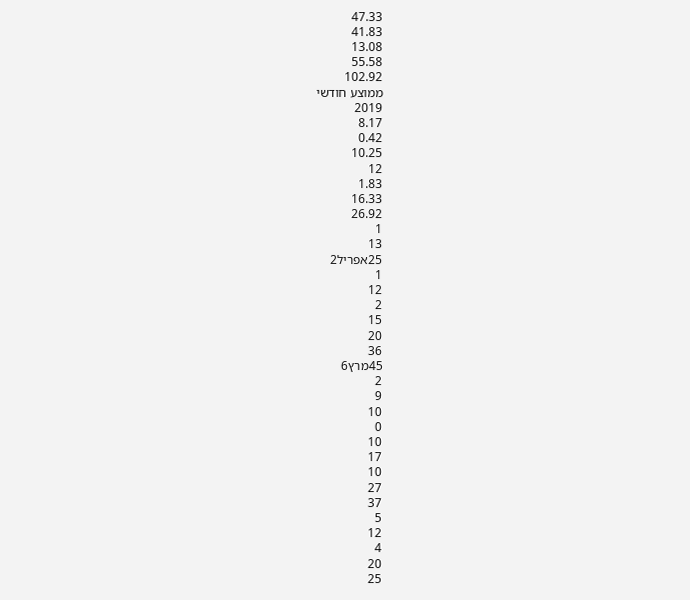47.33
41.83
13.08
55.58
102.92
ממוצע חודשי
2019
8.17
0.42
10.25
12
1.83
16.33
26.92
1
13
25אפריל2
1
12
2
15
20
36
45מרץ6
2
9
10
0
10
17
10
27
37
5
12
4
20
25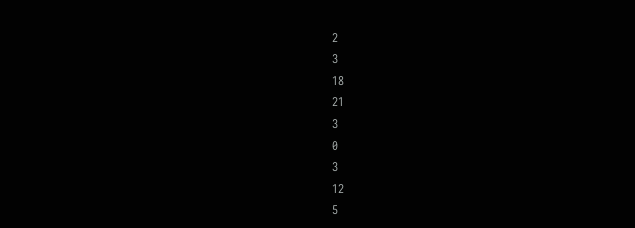2
3
18
21
3
0
3
12
5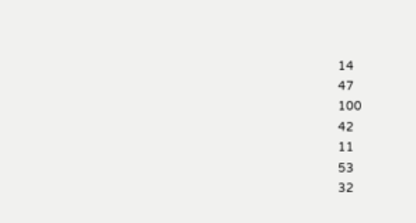14
47
100
42
11
53
32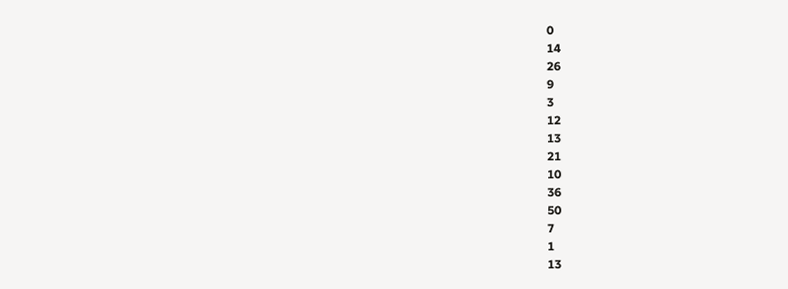0
14
26
9
3
12
13
21
10
36
50
7
1
13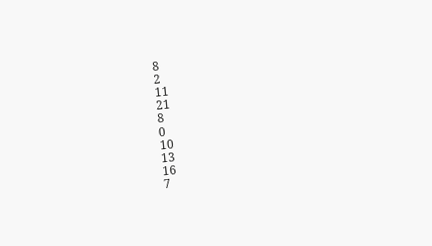8
2
11
21
8
0
10
13
16
7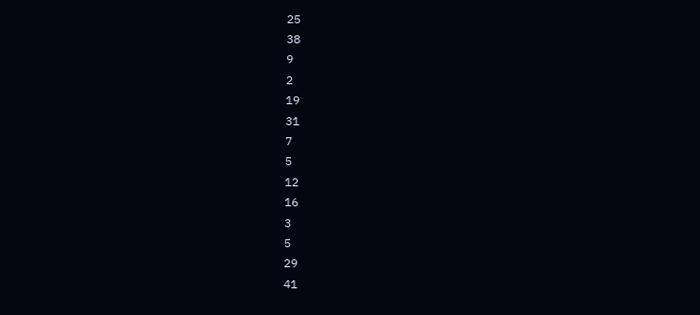25
38
9
2
19
31
7
5
12
16
3
5
29
41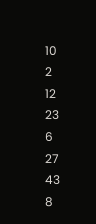10
2
12
23
6
27
43
8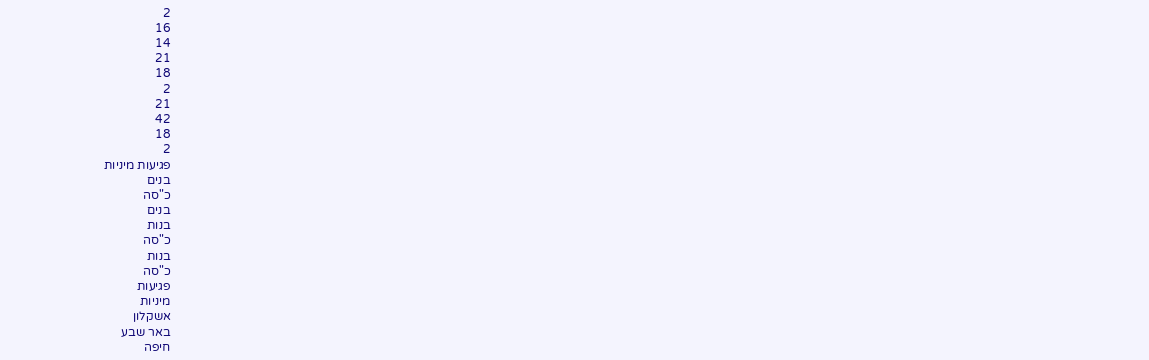2
16
14
21
18
2
21
42
18
2
פגיעות מיניות
בנים
כ"סה
בנים
בנות
כ"סה
בנות
כ"סה
פגיעות
מיניות
אשקלון
באר שבע
חיפה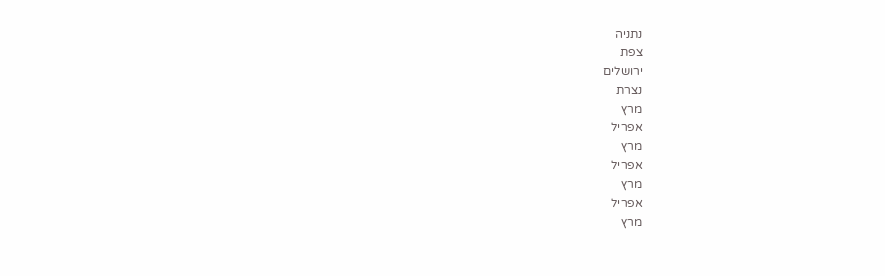נתניה
צפת
ירושלים
נצרת
מרץ
אפריל
מרץ
אפריל
מרץ
אפריל
מרץ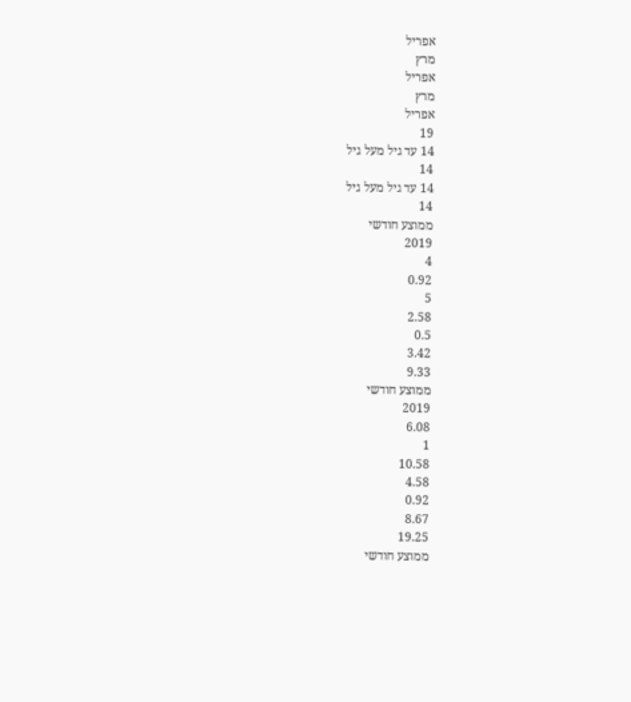אפריל
מרץ
אפריל
מרץ
אפריל
19
14 עד גיל מעל גיל
14
14 עד גיל מעל גיל
14
ממוצע חודשי
2019
4
0.92
5
2.58
0.5
3.42
9.33
ממוצע חודשי
2019
6.08
1
10.58
4.58
0.92
8.67
19.25
ממוצע חודשי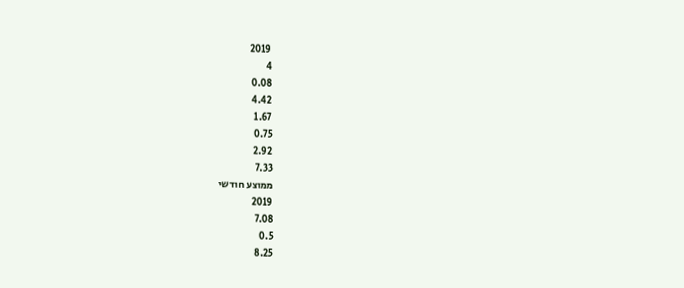2019
4
0.08
4.42
1.67
0.75
2.92
7.33
ממוצע חודשי
2019
7.08
0.5
8.25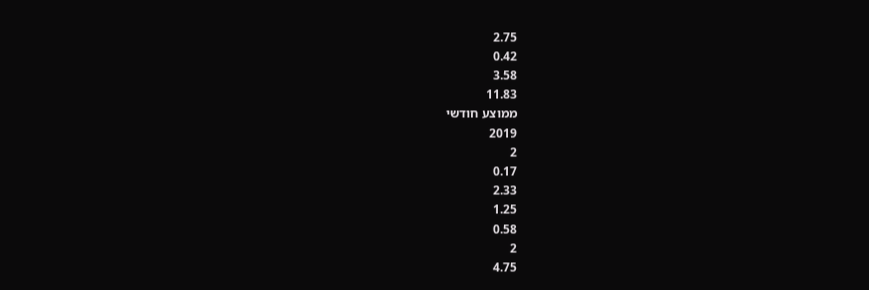2.75
0.42
3.58
11.83
ממוצע חודשי
2019
2
0.17
2.33
1.25
0.58
2
4.75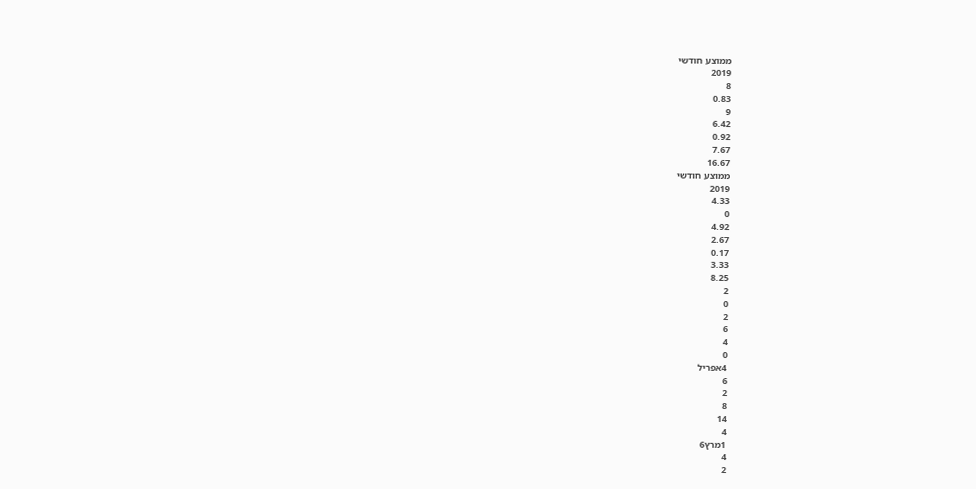ממוצע חודשי
2019
8
0.83
9
6.42
0.92
7.67
16.67
ממוצע חודשי
2019
4.33
0
4.92
2.67
0.17
3.33
8.25
2
0
2
6
4
0
4אפריל
6
2
8
14
4
1מרץ6
4
2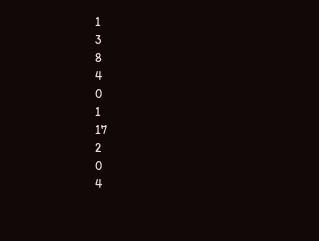1
3
8
4
0
1
17
2
0
4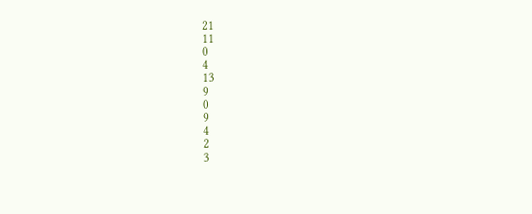21
11
0
4
13
9
0
9
4
2
3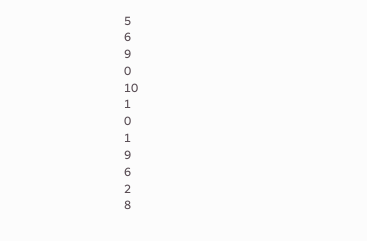5
6
9
0
10
1
0
1
9
6
2
8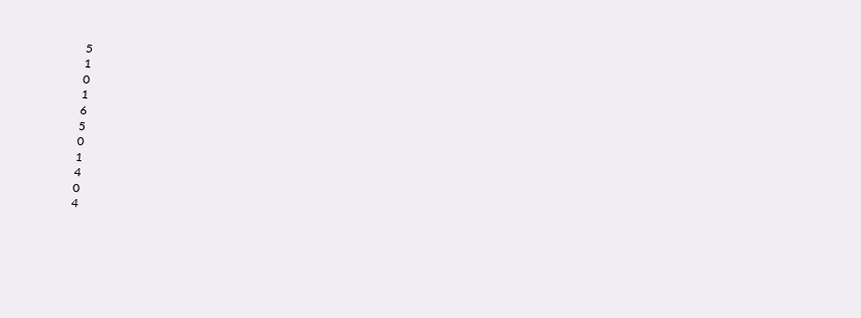5
1
0
1
6
5
0
1
4
0
4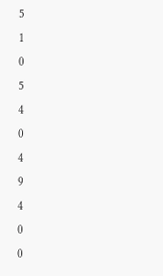5
1
0
5
4
0
4
9
4
0
0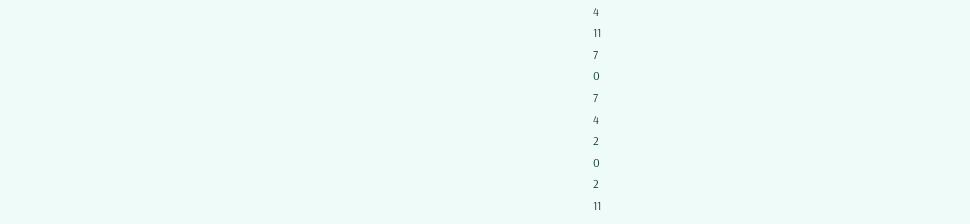4
11
7
0
7
4
2
0
2
11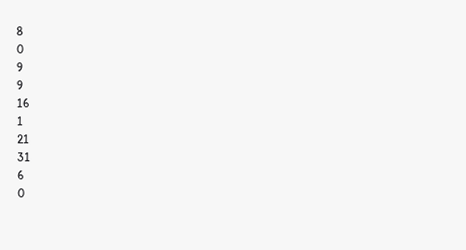8
0
9
9
16
1
21
31
6
0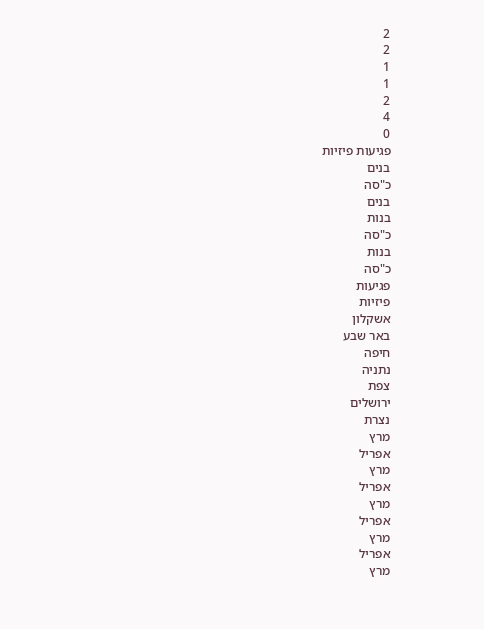2
2
1
1
2
4
0
פגיעות פיזיות
בנים
כ"סה
בנים
בנות
כ"סה
בנות
כ"סה
פגיעות
פיזיות
אשקלון
באר שבע
חיפה
נתניה
צפת
ירושלים
נצרת
מרץ
אפריל
מרץ
אפריל
מרץ
אפריל
מרץ
אפריל
מרץ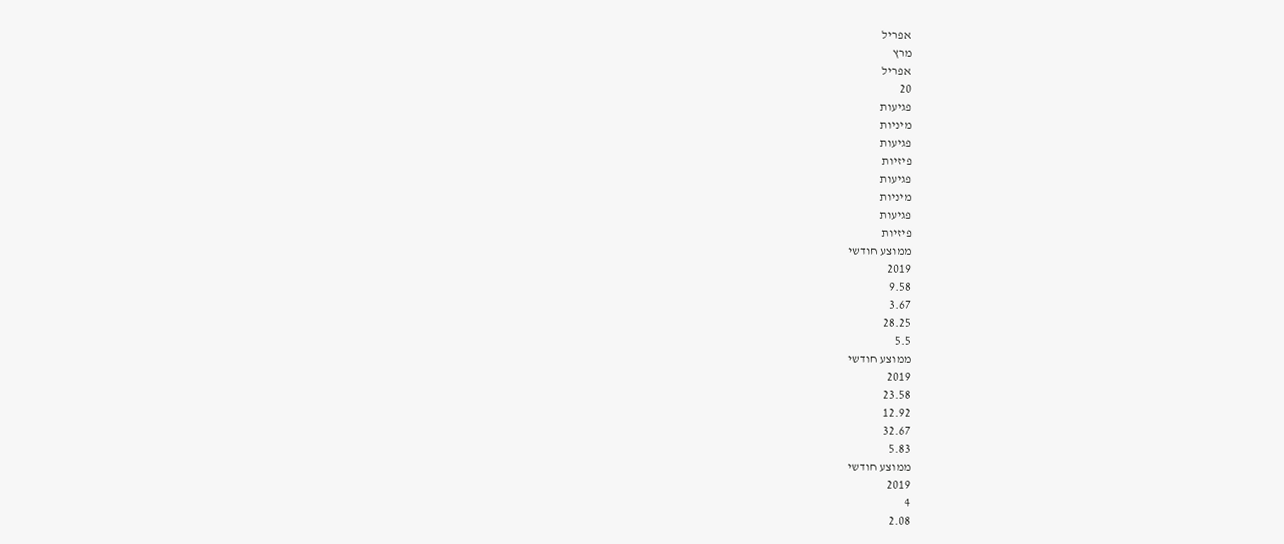אפריל
מרץ
אפריל
20
פגיעות
מיניות
פגיעות
פיזיות
פגיעות
מיניות
פגיעות
פיזיות
ממוצע חודשי
2019
9.58
3.67
28.25
5.5
ממוצע חודשי
2019
23.58
12.92
32.67
5.83
ממוצע חודשי
2019
4
2.08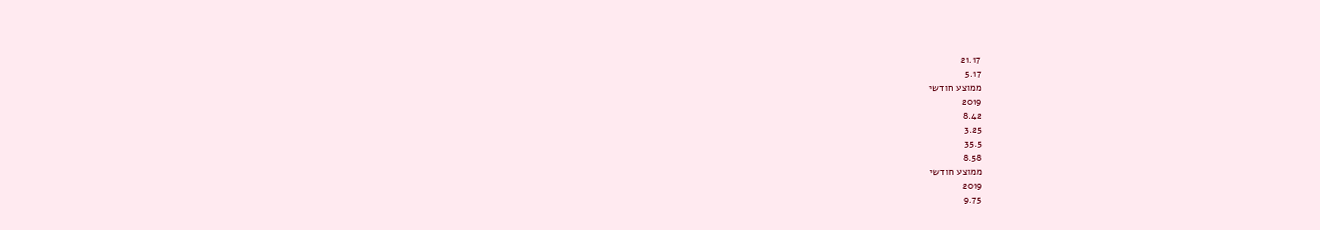21.17
5.17
ממוצע חודשי
2019
8.42
3.25
35.5
8.58
ממוצע חודשי
2019
9.75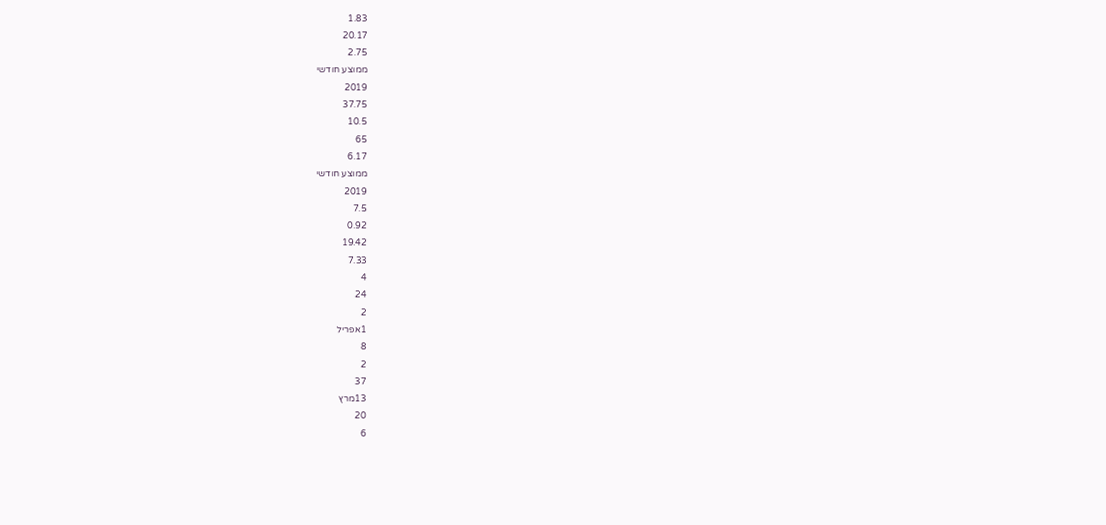1.83
20.17
2.75
ממוצע חודשי
2019
37.75
10.5
65
6.17
ממוצע חודשי
2019
7.5
0.92
19.42
7.33
4
24
2
1אפריל
8
2
37
13מרץ
20
6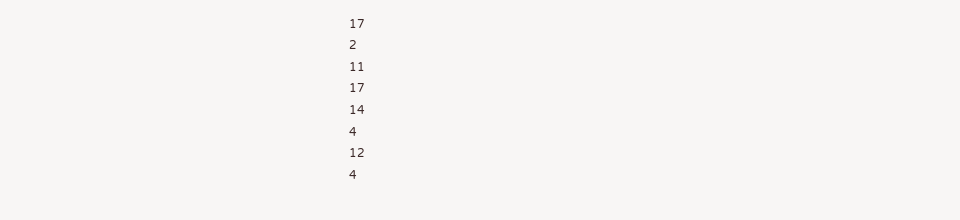17
2
11
17
14
4
12
4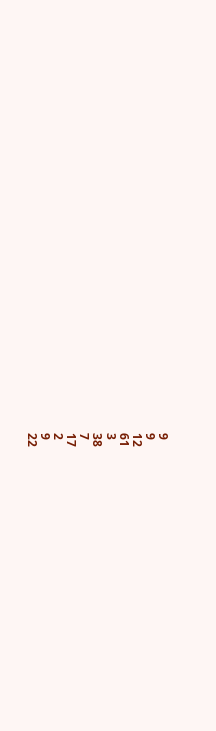9
9
12
61
3
38
7
17
2
9
22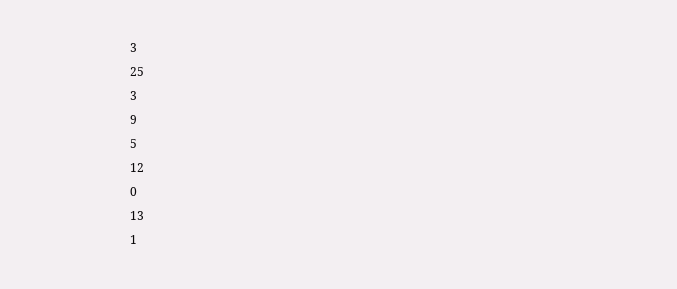3
25
3
9
5
12
0
13
1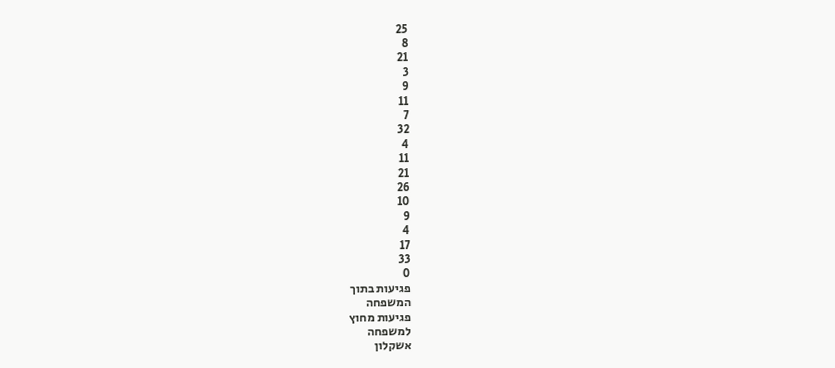25
8
21
3
9
11
7
32
4
11
21
26
10
9
4
17
33
0
פגיעות בתוך
המשפחה
פגיעות מחוץ
למשפחה
אשקלון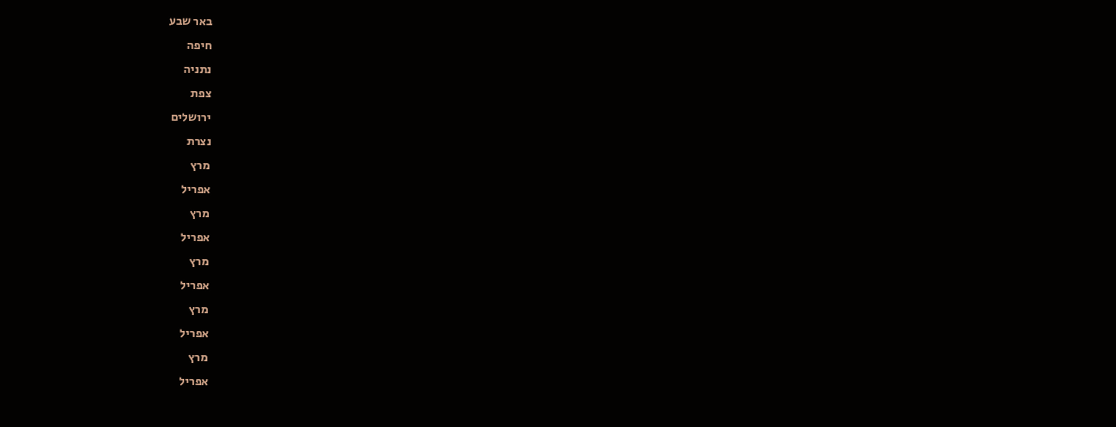באר שבע
חיפה
נתניה
צפת
ירושלים
נצרת
מרץ
אפריל
מרץ
אפריל
מרץ
אפריל
מרץ
אפריל
מרץ
אפריל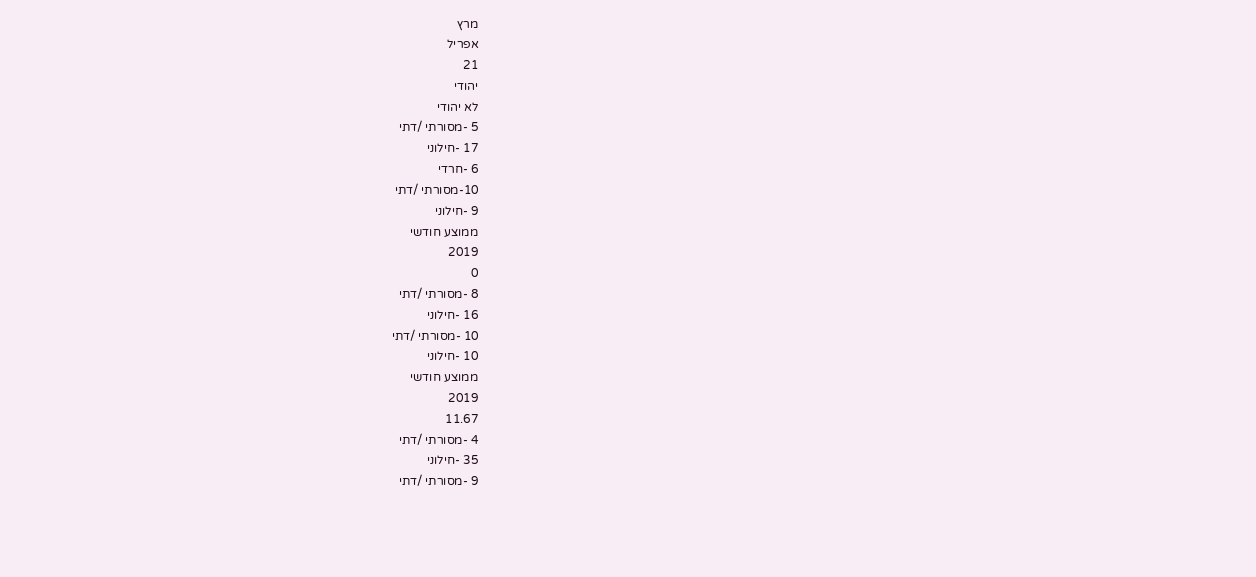מרץ
אפריל
21
יהודי
לא יהודי
5 -מסורתי /דתי
17 -חילוני
6 -חרדי
10-מסורתי /דתי
9 -חילוני
ממוצע חודשי
2019
0
8 -מסורתי /דתי
16 -חילוני
10 -מסורתי /דתי
10 -חילוני
ממוצע חודשי
2019
11.67
4 -מסורתי /דתי
35 -חילוני
9 -מסורתי /דתי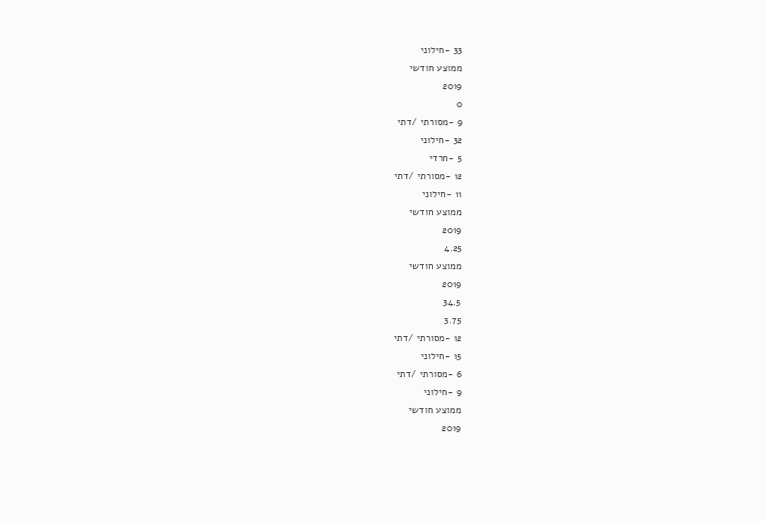33 -חילוני
ממוצע חודשי
2019
0
9 -מסורתי /דתי
32 -חילוני
5 -חרדי
12 -מסורתי /דתי
11 -חילוני
ממוצע חודשי
2019
4.25
ממוצע חודשי
2019
34.5
3.75
12 -מסורתי /דתי
15 -חילוני
6 -מסורתי /דתי
9 -חילוני
ממוצע חודשי
2019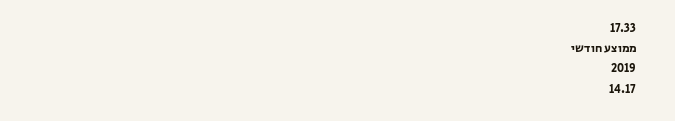17.33
ממוצע חודשי
2019
14.17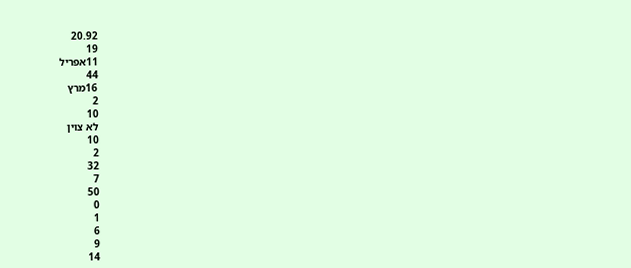20.92
19
11אפריל
44
16מרץ
2
10
לא צוין
10
2
32
7
50
0
1
6
9
14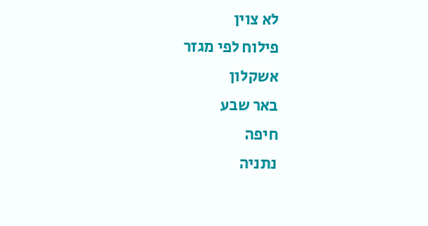לא צוין
פילוח לפי מגזר
אשקלון
באר שבע
חיפה
נתניה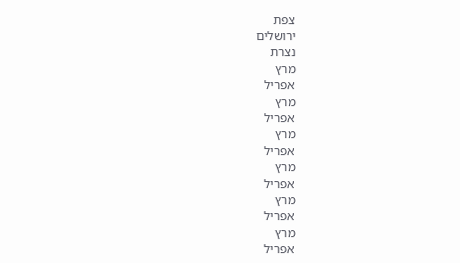צפת
ירושלים
נצרת
מרץ
אפריל
מרץ
אפריל
מרץ
אפריל
מרץ
אפריל
מרץ
אפריל
מרץ
אפריל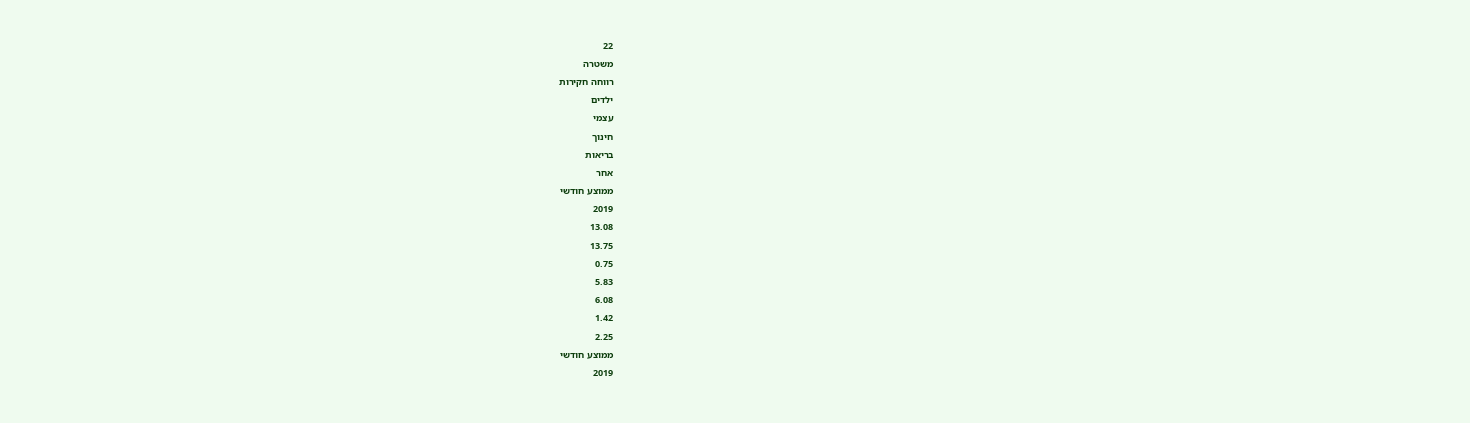22
משטרה
רווחה חקירות
ילדים
עצמי
חינוך
בריאות
אחר
ממוצע חודשי
2019
13.08
13.75
0.75
5.83
6.08
1.42
2.25
ממוצע חודשי
2019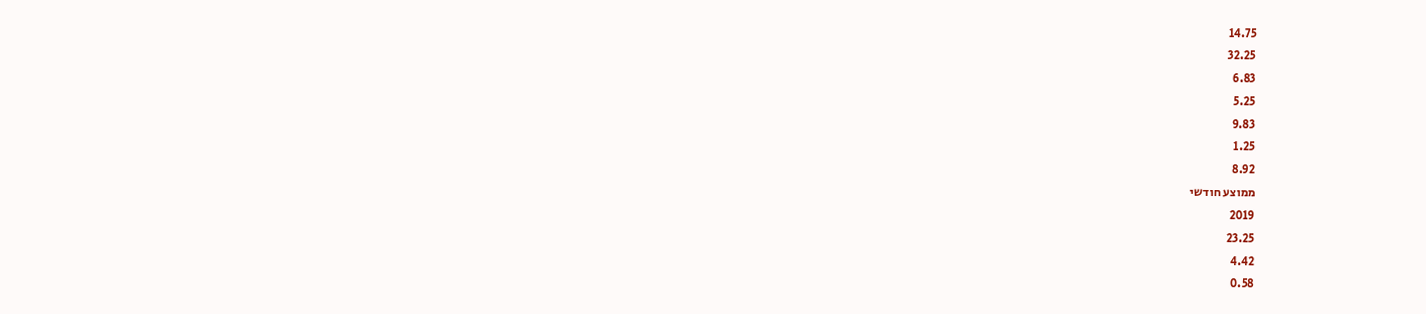14.75
32.25
6.83
5.25
9.83
1.25
8.92
ממוצע חודשי
2019
23.25
4.42
0.58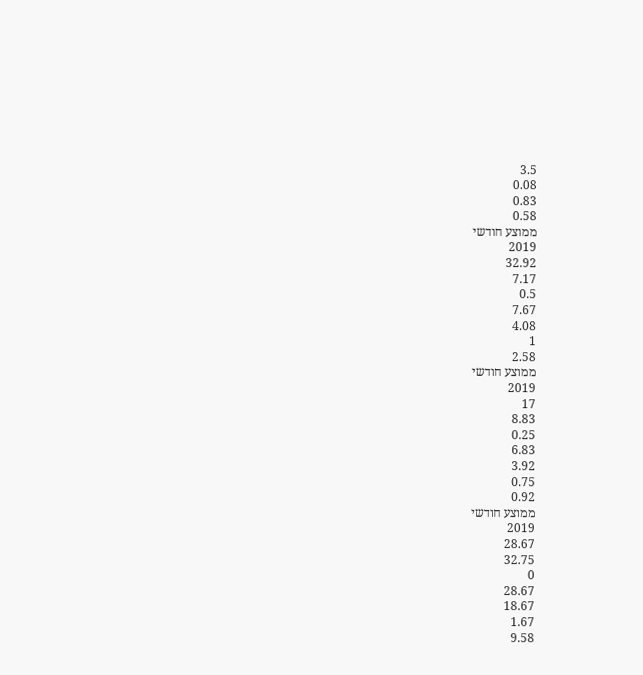3.5
0.08
0.83
0.58
ממוצע חודשי
2019
32.92
7.17
0.5
7.67
4.08
1
2.58
ממוצע חודשי
2019
17
8.83
0.25
6.83
3.92
0.75
0.92
ממוצע חודשי
2019
28.67
32.75
0
28.67
18.67
1.67
9.58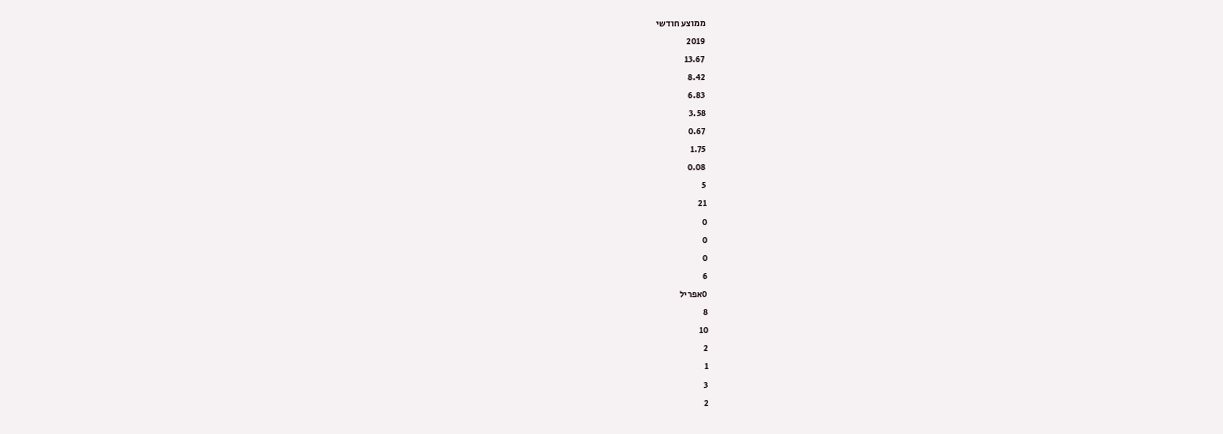ממוצע חודשי
2019
13.67
8.42
6.83
3.58
0.67
1.75
0.08
5
21
0
0
0
6
0אפריל
8
10
2
1
3
2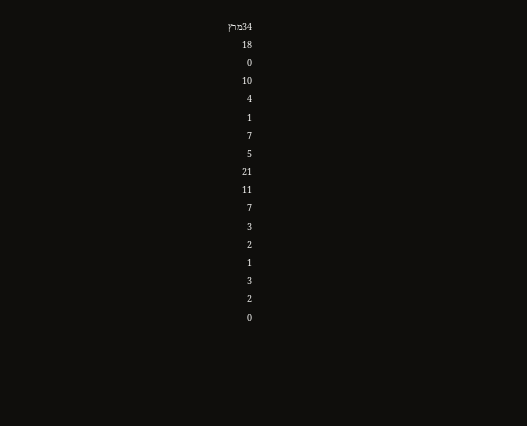34מרץ
18
0
10
4
1
7
5
21
11
7
3
2
1
3
2
0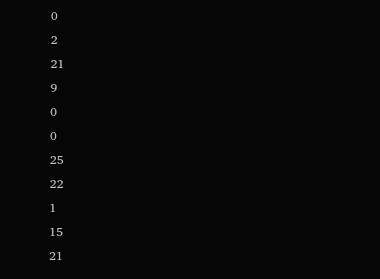0
2
21
9
0
0
25
22
1
15
21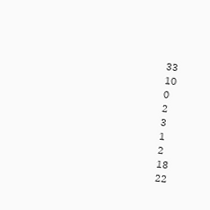33
10
0
2
3
1
2
18
22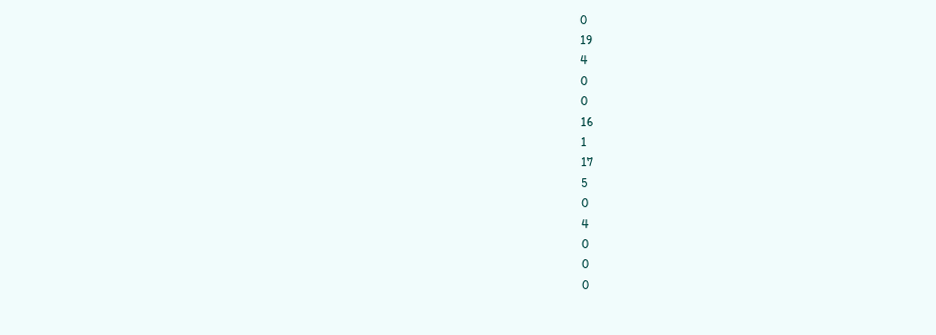0
19
4
0
0
16
1
17
5
0
4
0
0
0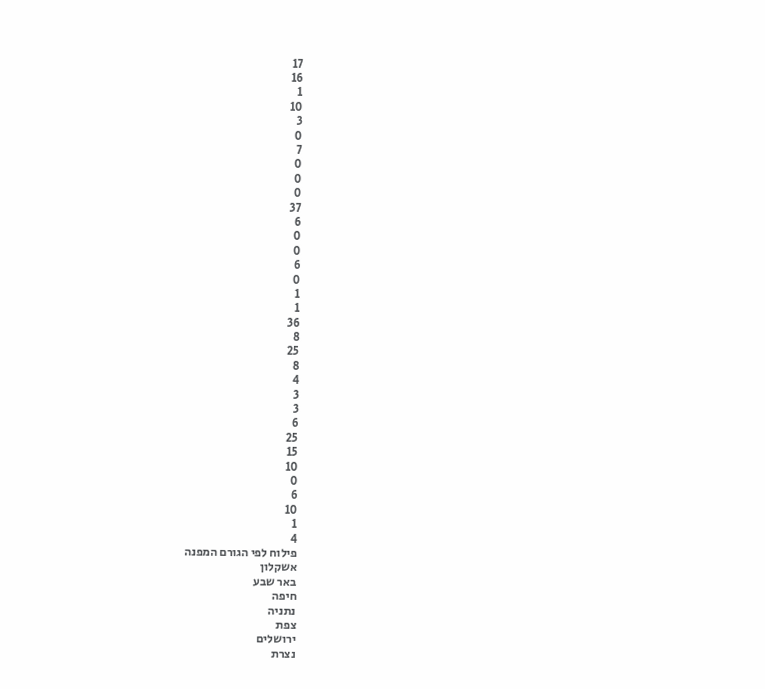17
16
1
10
3
0
7
0
0
0
37
6
0
0
6
0
1
1
36
8
25
8
4
3
3
6
25
15
10
0
6
10
1
4
פילוח לפי הגורם המפנה
אשקלון
באר שבע
חיפה
נתניה
צפת
ירושלים
נצרת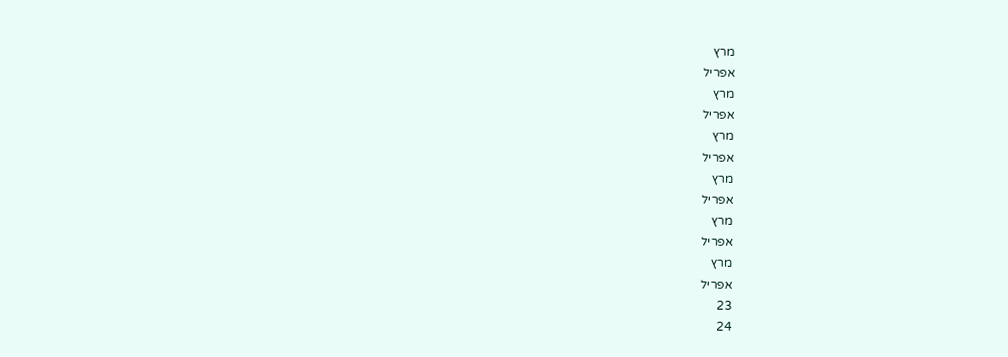מרץ
אפריל
מרץ
אפריל
מרץ
אפריל
מרץ
אפריל
מרץ
אפריל
מרץ
אפריל
23
24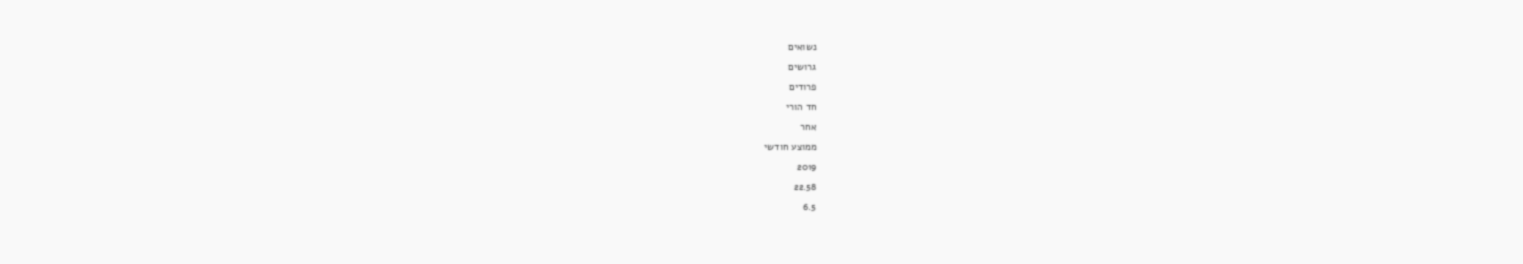נשואים
גרושים
פרודים
חד הורי
אחר
ממוצע חודשי
2019
22.58
6.5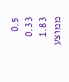0.5
0.33
1.83
ממוצע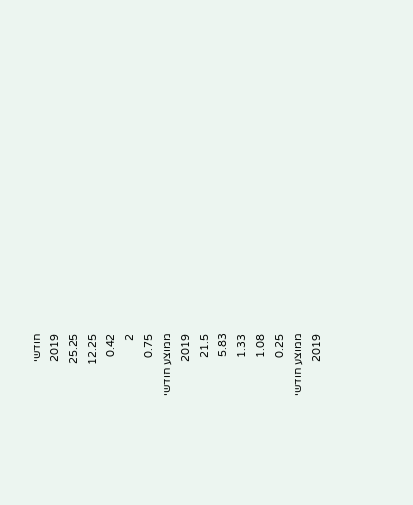חודשי
2019
25.25
12.25
0.42
2
0.75
ממוצע חודשי
2019
21.5
5.83
1.33
1.08
0.25
ממוצע חודשי
2019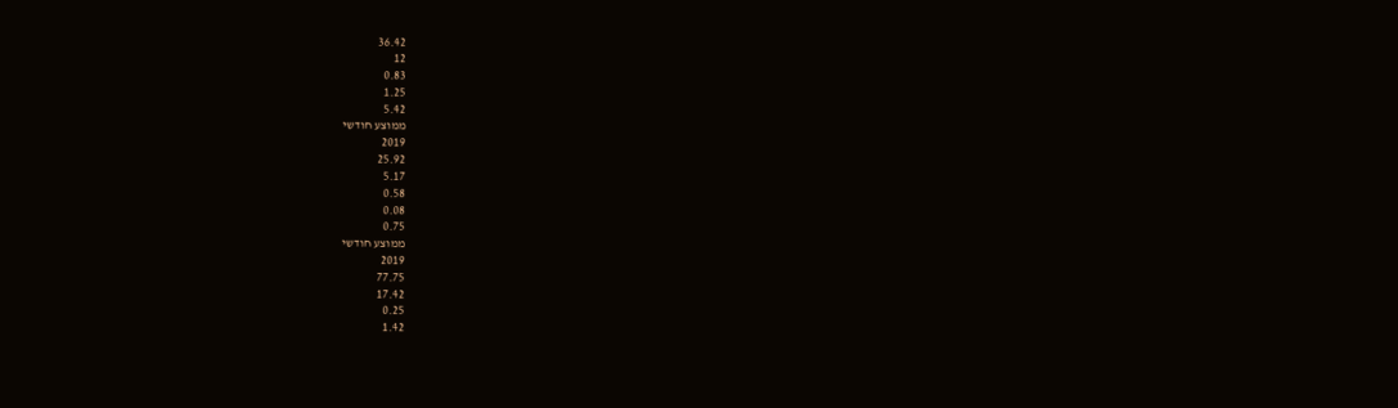36.42
12
0.83
1.25
5.42
ממוצע חודשי
2019
25.92
5.17
0.58
0.08
0.75
ממוצע חודשי
2019
77.75
17.42
0.25
1.42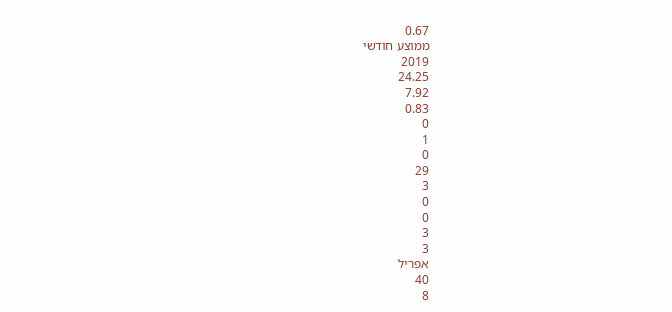0.67
ממוצע חודשי
2019
24.25
7.92
0.83
0
1
0
29
3
0
0
3
3
אפריל
40
8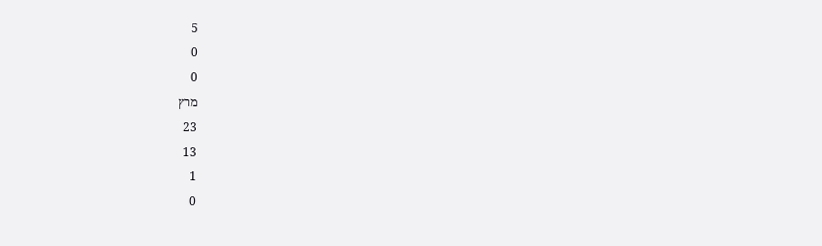5
0
0
מרץ
23
13
1
0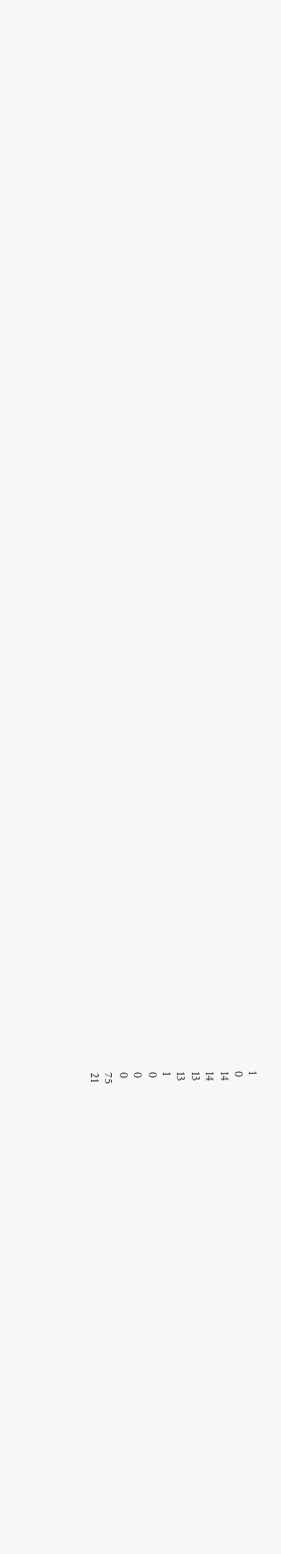1
0
14
14
13
13
1
0
0
0
75
21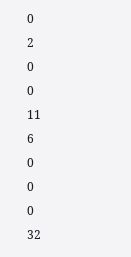0
2
0
0
11
6
0
0
0
32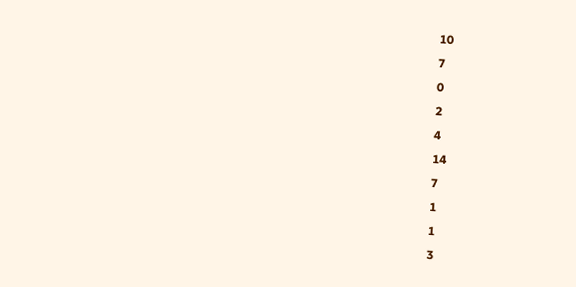10
7
0
2
4
14
7
1
1
3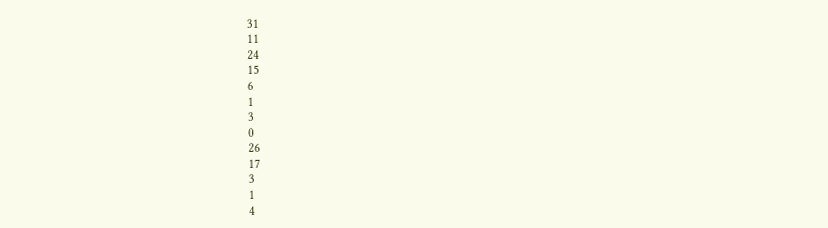31
11
24
15
6
1
3
0
26
17
3
1
4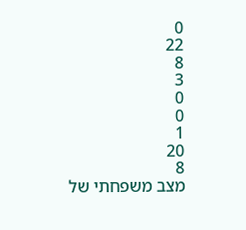0
22
8
3
0
0
1
20
8
מצב משפחתי של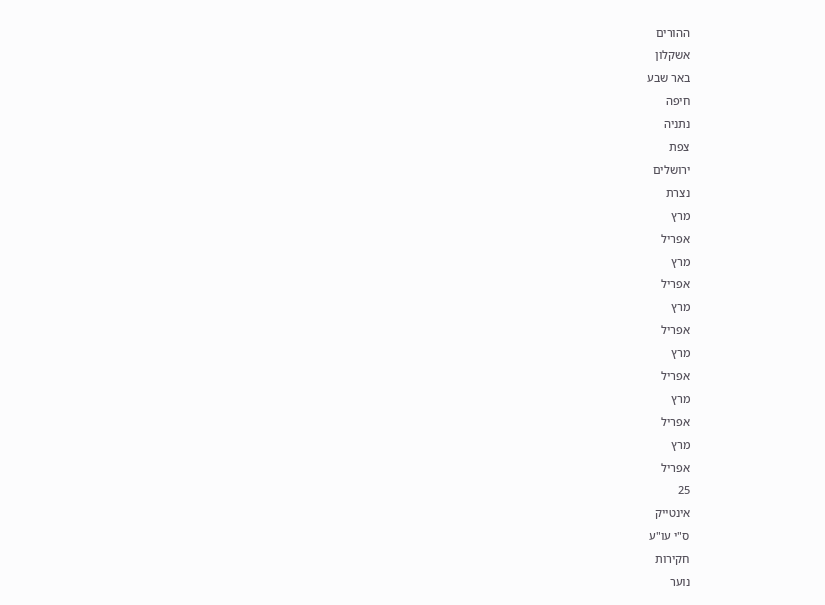ההורים
אשקלון
באר שבע
חיפה
נתניה
צפת
ירושלים
נצרת
מרץ
אפריל
מרץ
אפריל
מרץ
אפריל
מרץ
אפריל
מרץ
אפריל
מרץ
אפריל
25
אינטייק
ס"י עו"ע
חקירות
נוער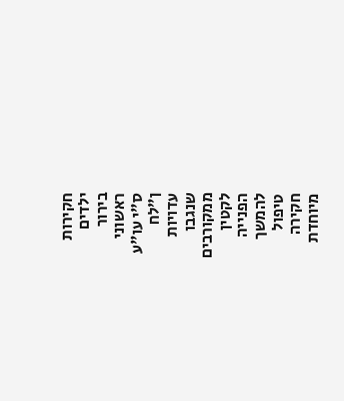חקירות
ילדים
בירור
ראשוני
ס"י עו"ע
ן"לח
עדויות
שנגבו
ממקורבים
לקטין
הפנייה
להמשך
טיפול
חקירה
מיוחדת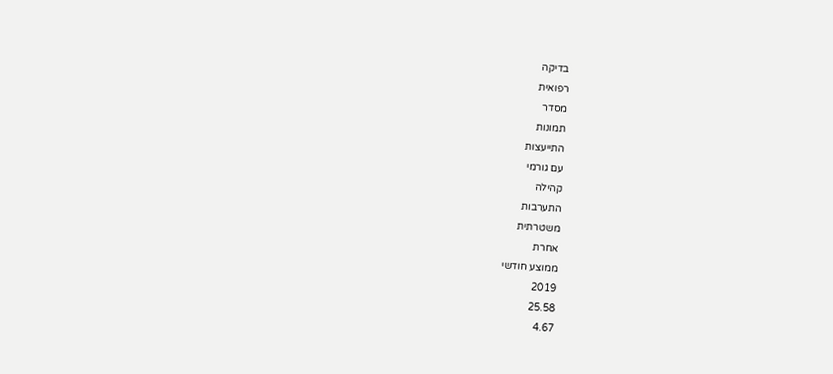בדיקה
רפואית
מסדר
תמונות
התייעצות
עם גורמי
קהילה
התערבות
משטרתית
אחרת
ממוצע חודשי
2019
25.58
4.67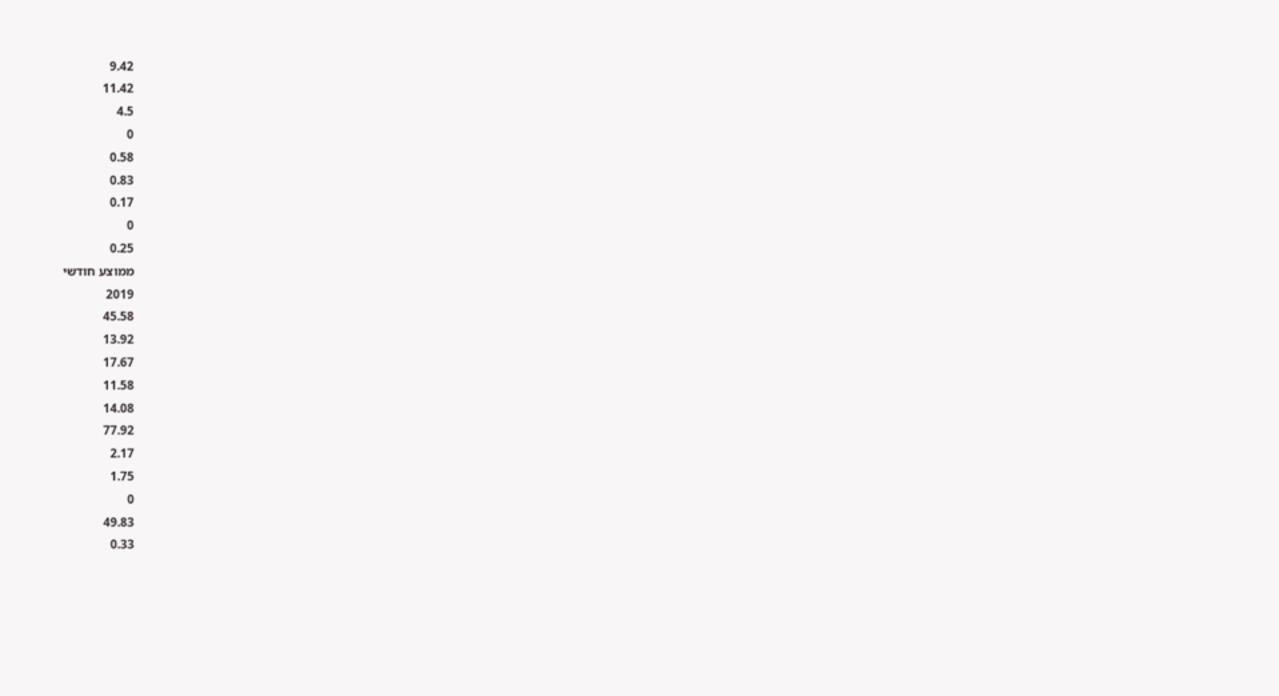9.42
11.42
4.5
0
0.58
0.83
0.17
0
0.25
ממוצע חודשי
2019
45.58
13.92
17.67
11.58
14.08
77.92
2.17
1.75
0
49.83
0.33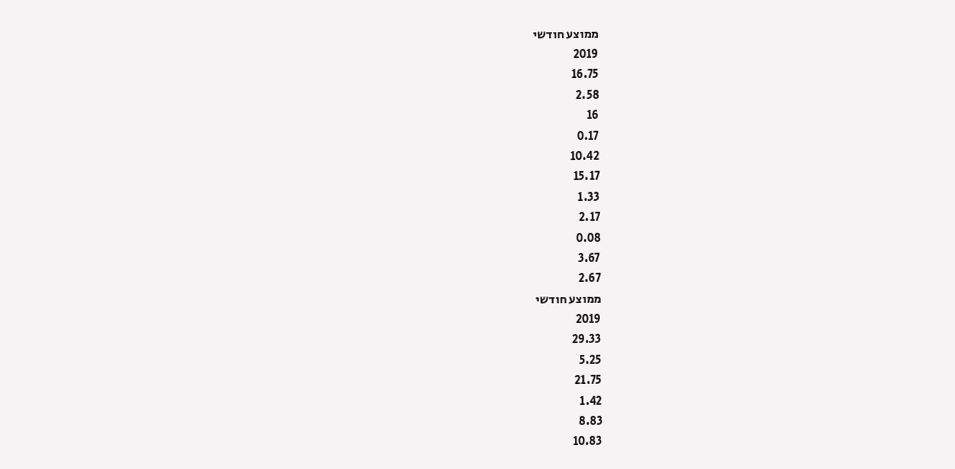ממוצע חודשי
2019
16.75
2.58
16
0.17
10.42
15.17
1.33
2.17
0.08
3.67
2.67
ממוצע חודשי
2019
29.33
5.25
21.75
1.42
8.83
10.83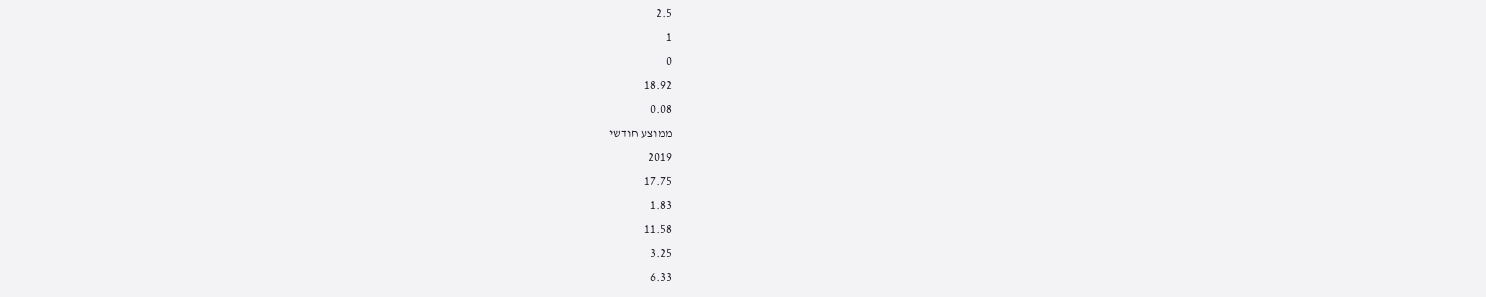2.5
1
0
18.92
0.08
ממוצע חודשי
2019
17.75
1.83
11.58
3.25
6.33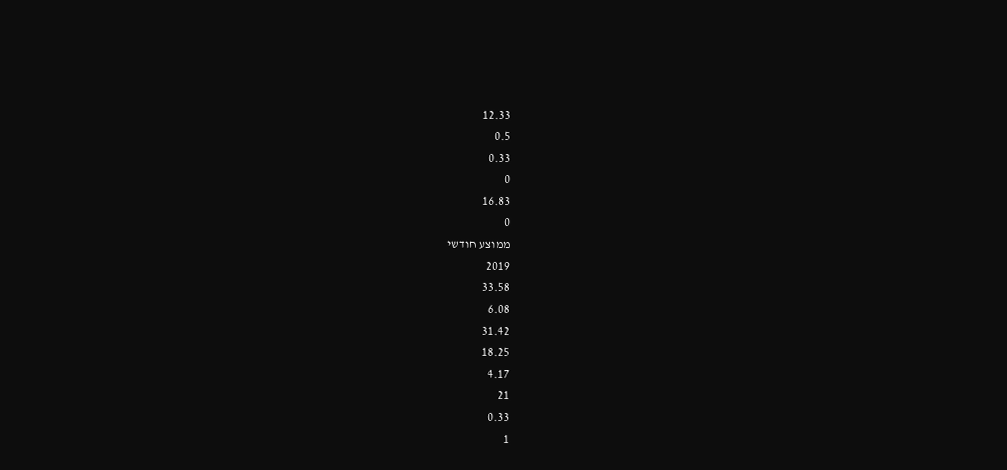12.33
0.5
0.33
0
16.83
0
ממוצע חודשי
2019
33.58
6.08
31.42
18.25
4.17
21
0.33
1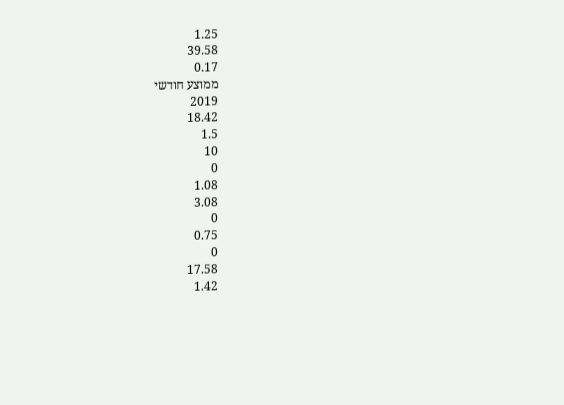1.25
39.58
0.17
ממוצע חודשי
2019
18.42
1.5
10
0
1.08
3.08
0
0.75
0
17.58
1.42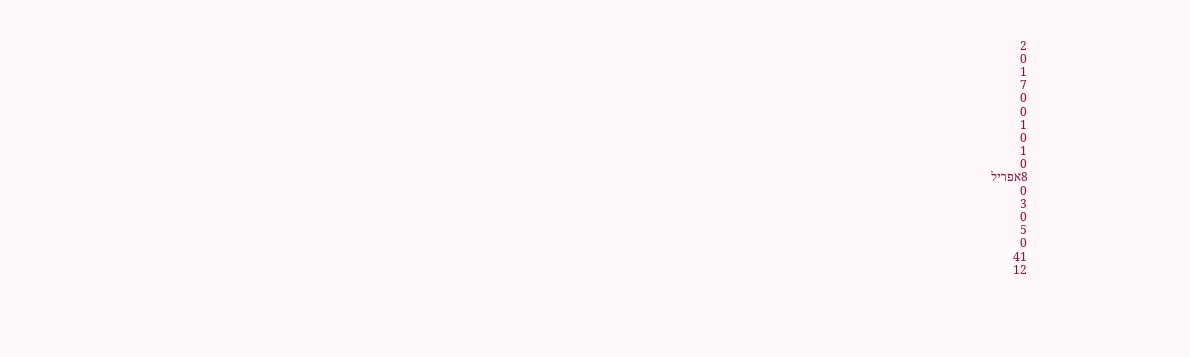2
0
1
7
0
0
1
0
1
0
8אפריל
0
3
0
5
0
41
12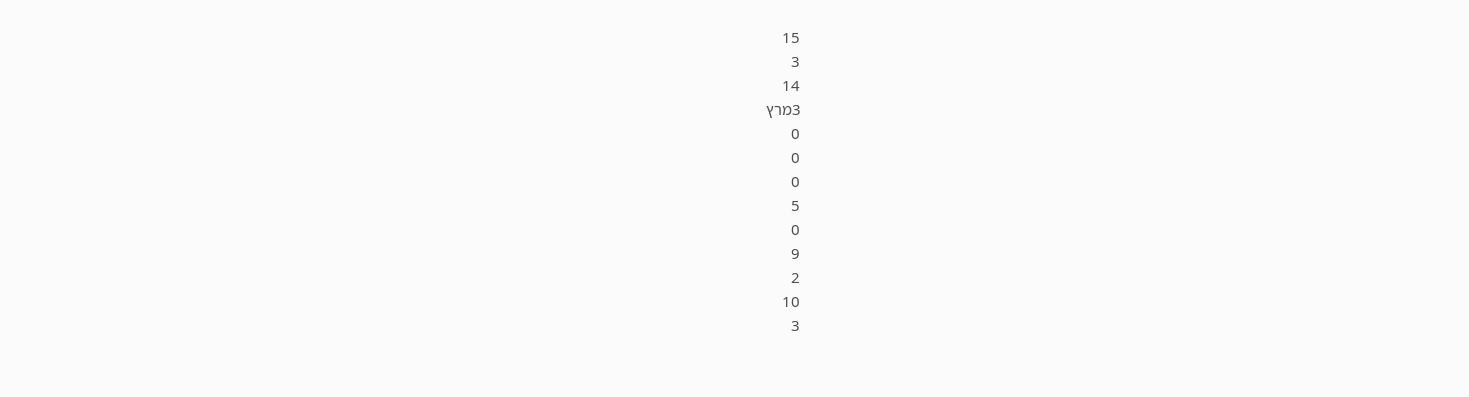15
3
14
3מרץ
0
0
0
5
0
9
2
10
3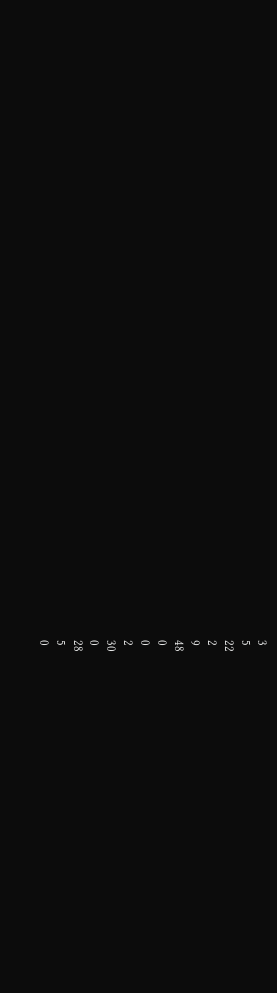3
5
22
2
9
48
0
0
2
30
0
28
5
0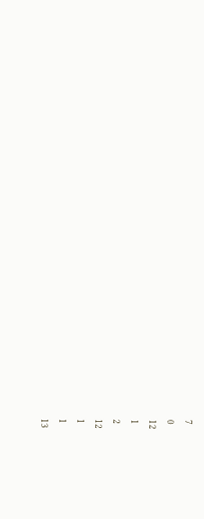7
0
12
1
2
12
1
1
13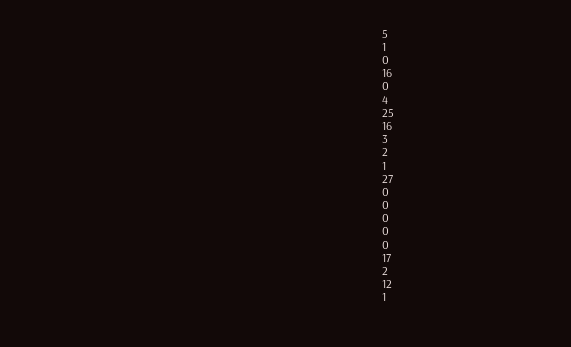5
1
0
16
0
4
25
16
3
2
1
27
0
0
0
0
0
17
2
12
1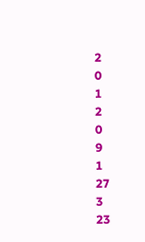2
0
1
2
0
9
1
27
3
23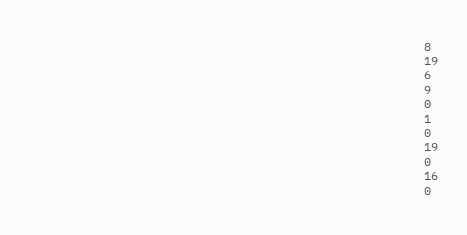8
19
6
9
0
1
0
19
0
16
0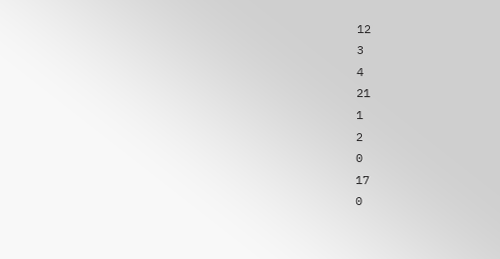12
3
4
21
1
2
0
17
0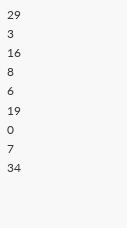29
3
16
8
6
19
0
7
34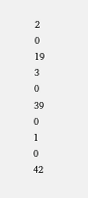2
0
19
3
0
39
0
1
0
42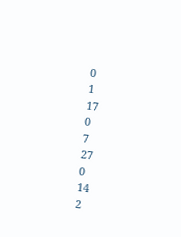0
1
17
0
7
27
0
14
2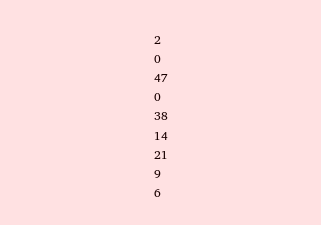2
0
47
0
38
14
21
9
6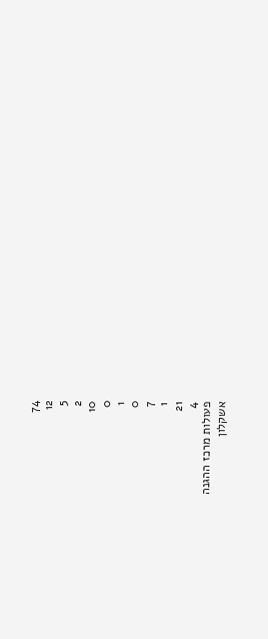74
12
5
2
10
0
1
0
7
1
21
4
פעולות מרכז ההגנה
אשקלון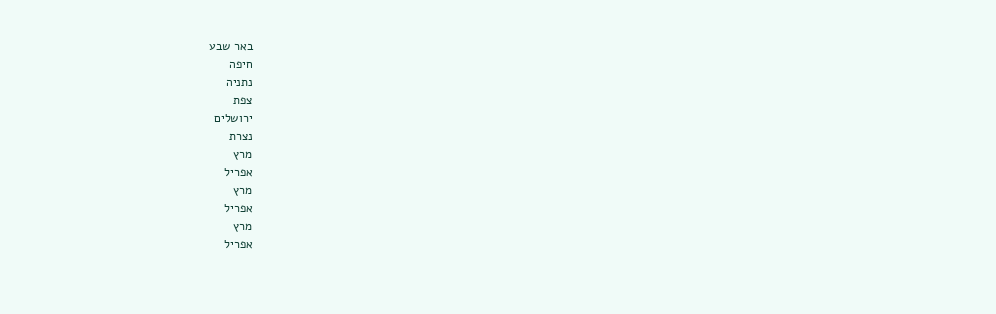באר שבע
חיפה
נתניה
צפת
ירושלים
נצרת
מרץ
אפריל
מרץ
אפריל
מרץ
אפריל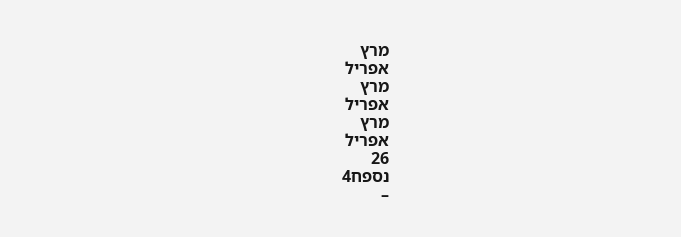מרץ
אפריל
מרץ
אפריל
מרץ
אפריל
26
נספח4
–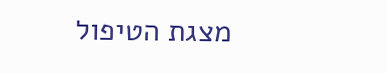מצגת הטיפול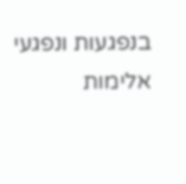בנפגעות ונפגעי אלימות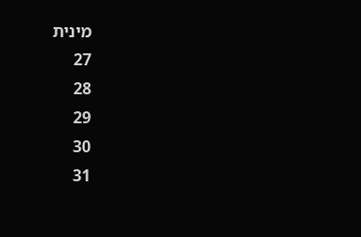מינית
27
28
29
30
31